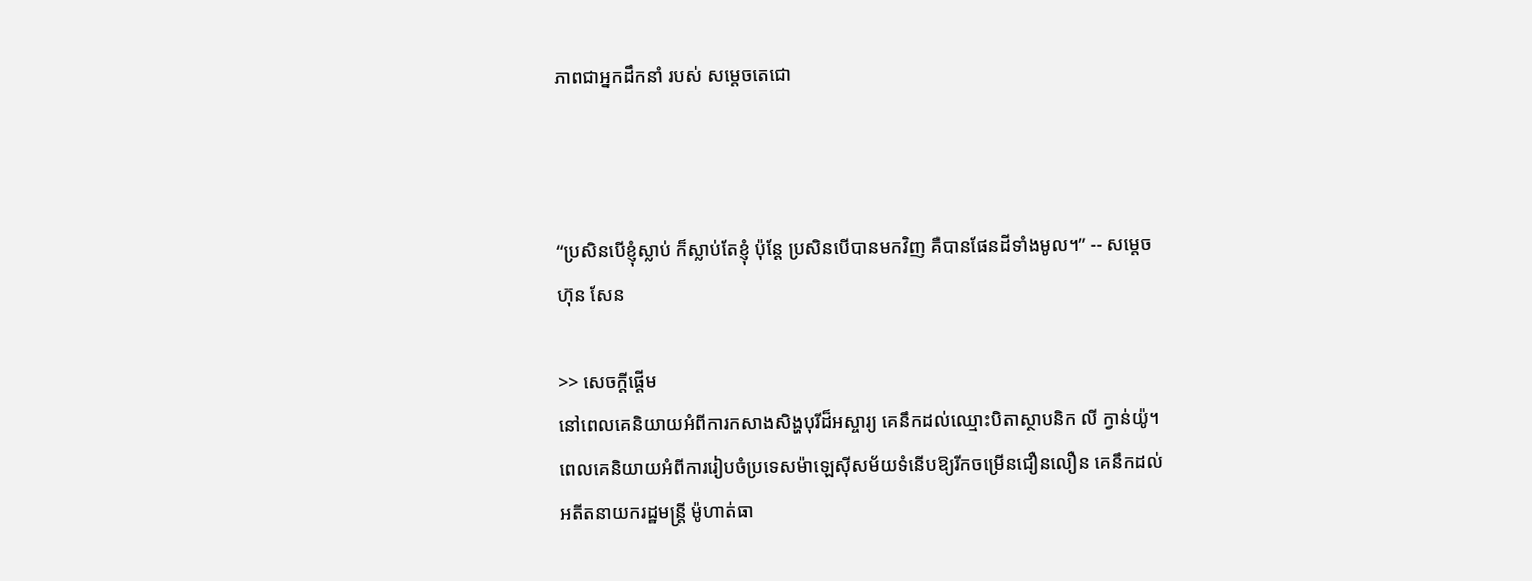ភាពជាអ្នកដឹកនាំ របស់ សម្តេចតេជោ



“ប្រសិនបើខ្ញុំស្លាប់ ក៏ស្លាប់តែខ្ញុំ ប៉ុន្តែ ប្រសិនបើបានមកវិញ គឺបានផែនដីទាំងមូល។” -- សម្តេច ហ៊ុន សែន

>> សេចក្តីផ្តើម
នៅពេលគេនិយាយអំពីការកសាងសិង្ហបុរីដ៏អស្ចារ្យ គេនឹកដល់ឈ្មោះបិតាស្ថាបនិក លី ក្វាន់យ៉ូ។ ពេលគេនិយាយអំពីការរៀបចំប្រទេសម៉ាឡេស៊ីសម័យទំនើបឱ្យរីកចម្រើនជឿនលឿន គេនឹកដល់អតីតនាយករដ្ឋមន្រ្តី ម៉ូហាត់ធា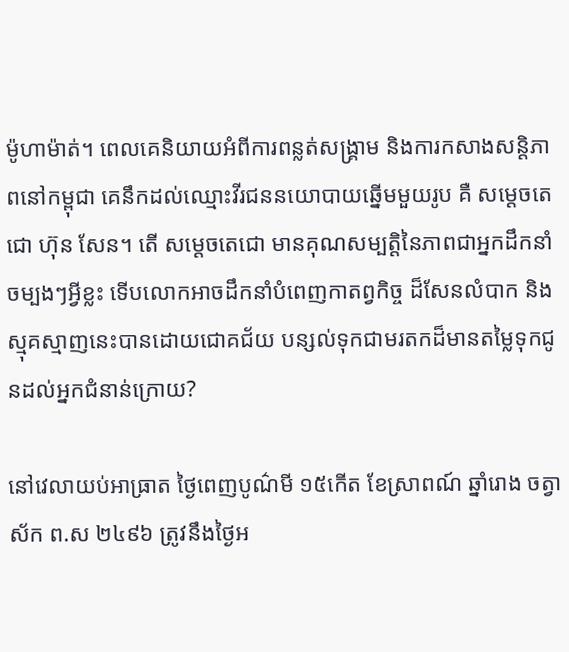ម៉ូហាម៉ាត់។ ពេលគេនិយាយអំពីការពន្លត់សង្រ្គាម និងការកសាងសន្តិភាពនៅកម្ពុជា គេនឹកដល់ឈ្មោះវីរជននយោបាយឆ្នើមមួយរូប គឺ សម្តេចតេជោ ហ៊ុន សែន។ តើ សម្តេចតេជោ មានគុណសម្បត្តិនៃភាពជាអ្នកដឹកនាំចម្បងៗអ្វីខ្លះ ទើបលោកអាចដឹកនាំបំពេញកាតព្វកិច្ច ដ៏សែនលំបាក និងស្មុគស្មាញនេះបានដោយជោគជ័យ បន្សល់ទុកជាមរតកដ៏មានតម្លៃទុកជូនដល់អ្នកជំនាន់ក្រោយ?

នៅវេលាយប់អាធ្រាត ថ្ងៃពេញបូណ៌មី ១៥កើត ខែស្រាពណ៍ ឆ្នាំរោង ចត្វាស័ក ព.ស ២៤៩៦ ត្រូវនឹងថ្ងៃអ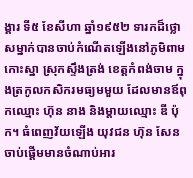ង្គារ ទី៥ ខែសីហា ឆ្នាំ១៩៥២ ទារកដ៏ថ្លោសម្នាក់បានចាប់កំណើតឡើងនៅភូមិពាមកោះស្នា ស្រុកស្ទឹងត្រង់ ខេត្តកំពង់ចាម ក្នុងត្រកូលកសិករមធ្យមមួយ ដែលមានឪពុកឈ្មោះ ហ៊ុន នាង និងម្តាយឈ្មោះ ឌី ប៉ុក។ ធំពេញវ័យឡើង យុវជន ហ៊ុន សែន ចាប់ផ្តើមមានចំណាប់អារ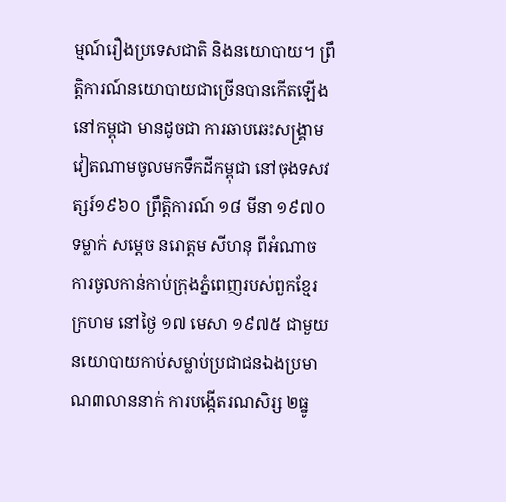ម្មណ៍រឿងប្រទេសជាតិ និងនយោបាយ។ ព្រឹត្តិការណ៍នយោបាយជាច្រើនបានកើតឡើងនៅកម្ពុជា មានដូចជា ការឆាបឆេះសង្រ្គាមវៀតណាមចូលមកទឹកដីកម្ពុជា នៅចុងទសវត្សរ៍១៩៦០ ព្រឹត្តិការណ៍ ១៨ មីនា ១៩៧០ ទម្លាក់ សម្តេច នរោត្តម សីហនុ ពីអំណាច ការចូលកាន់កាប់ក្រុងភ្នំពេញរបស់ពួកខ្មែរក្រហម នៅថ្ងៃ ១៧ មេសា ១៩៧៥ ជាមួយនយោបាយកាប់សម្លាប់ប្រជាជនឯងប្រមាណ៣លាននាក់ ការបង្កើតរណសិរ្ស ២ធ្នូ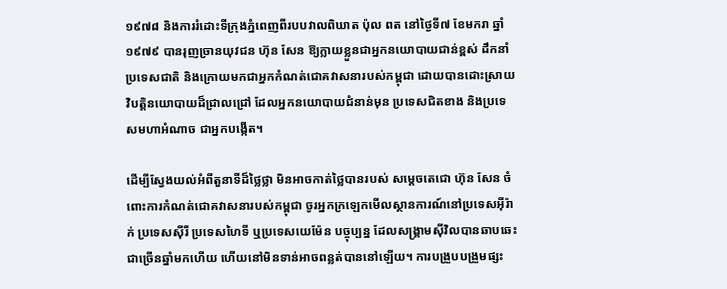១៩៧៨ និងការរំដោះទីក្រុងភ្នំពេញពីរបបវាលពិឃាត ប៉ុល ពត នៅថ្ងៃទី៧ ខែមករា ឆ្នាំ១៩៧៩ បានរុញច្រានយុវជន ហ៊ុន សែន ឱ្យក្លាយខ្លួនជាអ្នកនយោបាយជាន់ខ្ពស់ ដឹកនាំប្រទេសជាតិ និងក្រោយមកជាអ្នកកំណត់ជោគវាសនារបស់កម្ពុជា ដោយបានដោះស្រាយវិបត្តិនយោបាយដ៏ជ្រាលជ្រៅ ដែលអ្នកនយោបាយជំនាន់មុន ប្រទេសជិតខាង និងប្រទេសមហាអំណាច ជាអ្នកបង្កើត។

ដើម្បីស្វែងយល់អំពីតួនាទីដ៏ថ្លៃថ្លា មិនអាចកាត់ថ្លៃបានរបស់ សម្តេចតេជោ ហ៊ុន សែន ចំពោះការកំណត់ជោគវាសនារបស់កម្ពុជា ចូរអ្នកក្រឡេកមើលស្ថានការណ៍នៅប្រទេសអ៊ីរ៉ាក់ ប្រទេសស៊ីរី ប្រទេសហៃទី ឬប្រទេសយេម៉ែន បច្ចុប្បន្ន ដែលសង្រ្គាមស៊ីវិលបានឆាបឆេះជាច្រើនឆ្នាំមកហើយ ហើយនៅមិនទាន់អាចពន្លត់បាននៅឡើយ។ ការបង្រួបបង្រួមផ្សះ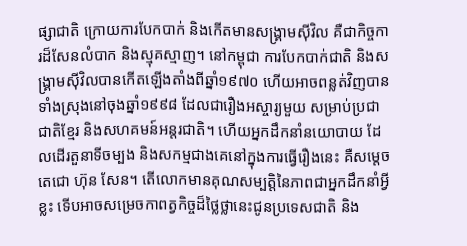ផ្សាជាតិ ក្រោយការបែកបាក់ និងកើតមានសង្រ្គាមស៊ីវិល គឺជាកិច្ចការដ៏សែនលំបាក និងស្មុគស្មាញ។ នៅកម្ពុជា ការបែកបាក់ជាតិ និងសង្រ្គាមស៊ីវិលបានកើតឡើងតាំងពីឆ្នាំ១៩៧០ ហើយអាចពន្លត់វិញបានទាំងស្រុងនៅចុងឆ្នាំ១៩៩៨ ដែលជារឿងអស្ចារ្យមួយ សម្រាប់ប្រជាជាតិខ្មែរ និងសហគមន៍អន្តរជាតិ។ ហើយអ្នកដឹកនាំនយោបាយ ដែលដើរតួនាទីចម្បង និងសកម្មជាងគេនៅក្នុងការធ្វើរឿងនេះ គឺសម្តេចតេជោ ហ៊ុន សែន។ តើលោកមានគុណសម្បត្តិនៃភាពជាអ្នកដឹកនាំអ្វីខ្លះ ទើបអាចសម្រេចកាពត្វកិច្ចដ៏ថ្លៃថ្លានេះជូនប្រទេសជាតិ និង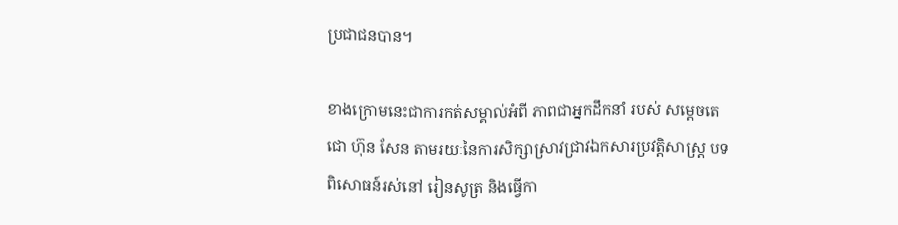ប្រជាជនបាន។

ខាងក្រោមនេះជាការកត់សម្គាល់អំពី ភាពជាអ្នកដឹកនាំ របស់ សម្តេចតេជោ ហ៊ុន សែន តាមរយៈនៃការសិក្សាស្រាវជ្រាវឯកសារប្រវត្តិសាស្រ្ត បទពិសោធន៍រស់នៅ រៀនសូត្រ និងធ្វើកា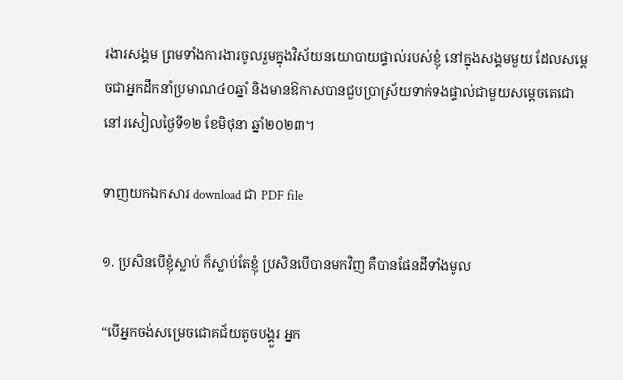រងារសង្គម ព្រមទាំងការងារចូលរួមក្នុងវិស័យនយោបាយផ្ទាល់របស់ខ្ញុំ នៅក្នុងសង្គមមួយ ដែលសម្តេចជាអ្នកដឹកនាំប្រមាណ៤០ឆ្នាំ និងមានឱកាសបានជួបប្រាស្រ័យទាក់ទងផ្ទាល់ជាមួយសម្តេចតេជោ នៅរសៀលថ្ងៃទី១២ ខែមិថុនា ឆ្នាំ២០២៣។

ទាញយកឯកសារ download ជា PDF file

១. ប្រសិនបើខ្ញុំស្លាប់ ក៏ស្លាប់តែខ្ញុំ ប្រសិនបើបានមកវិញ គឺបានផែនដីទាំងមូល

“បើអ្នកចង់សម្រេចជោគជ័យតូចបង្គួរ អ្នក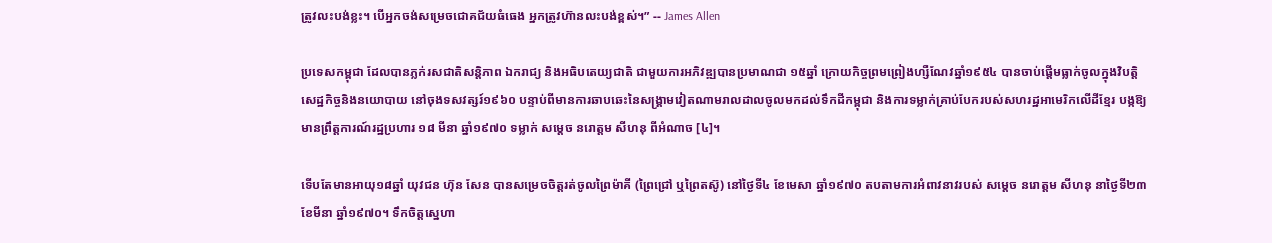ត្រូវលះបង់ខ្លះ។ បើអ្នកចង់សម្រេចជោគជ័យធំធេង អ្នកត្រូវហ៊ានលះបង់ខ្ពស់។” -- James Allen

ប្រទេសកម្ពុជា ដែលបានភ្លក់រសជាតិសន្តិភាព ឯករាជ្យ និងអធិបតេយ្យជាតិ ជាមួយការអភិវឌ្ឍបានប្រមាណជា ១៥ឆ្នាំ ក្រោយកិច្ចព្រមព្រៀងហ្សឺណែវឆ្នាំ១៩៥៤ បានចាប់ផ្តើមធ្លាក់ចូលក្នុងវិបត្តិសេដ្ឋកិច្ចនិងនយោបាយ នៅចុងទសវត្សរ៍១៩៦០ បន្ទាប់ពីមានការឆាបឆេះនៃសង្រ្គាមវៀតណាមរាលដាលចូលមកដល់ទឹកដីកម្ពុជា និងការទម្លាក់គ្រាប់បែករបស់សហរដ្ឋអាមេរិកលើដីខ្មែរ បង្កឱ្យមានព្រឹត្តការណ៍រដ្ឋប្រហារ ១៨ មីនា ឆ្នាំ១៩៧០ ទម្លាក់ សម្តេច នរោត្តម សីហនុ ពីអំណាច [៤]។

ទើបតែមានអាយុ១៨ឆ្នាំ យុវជន ហ៊ុន សែន បានសម្រេចចិត្តរត់ចូលព្រៃម៉ាគី (ព្រៃជ្រៅ ឬព្រៃតស៊ូ) នៅថ្ងៃទី៤ ខែមេសា ឆ្នាំ១៩៧០ តបតាមការអំពាវនាវរបស់ សម្តេច នរោត្តម សីហនុ នាថ្ងៃទី២៣ ខែមីនា ឆ្នាំ១៩៧០។ ទឹកចិត្តស្នេហា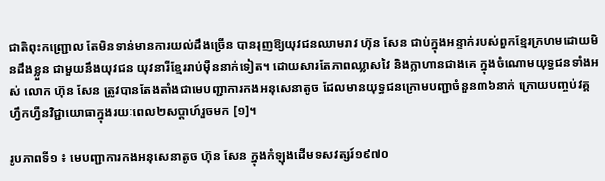ជាតិពុះកញ្ជ្រោល តែមិនទាន់មានការយល់ដឹងច្រើន បានរុញឱ្យយុវជនឈាមរាវ ហ៊ុន សែន ជាប់ក្នុងអន្ទាក់របស់ពួកខ្មែរក្រហមដោយមិនដឹងខ្លួន ជាមួយនឹងយុវជន យុវនារីខ្មែររាប់ម៉ឺននាក់ទៀត។ ដោយសារតែភាពឈ្លាសវៃ និងក្លាហានជាងគេ ក្នុងចំណោមយុទ្ធជនទាំងអស់ លោក ហ៊ុន សែន ត្រូវបានតែងតាំងជាមេបញ្ជាការកងអនុសេនាតូច ដែលមានយុទ្ធជនក្រោមបញ្ជាចំនួន៣៦នាក់ ក្រោយបញ្ចប់វគ្គហ្វឹកហ្វឺនវិជ្ជាយោធាក្នុងរយៈពេល២សប្តាហ៍រួចមក [១]។

រូបភាពទី១ ៖ មេបញ្ជាការកងអនុសេនាតូច ហ៊ុន សែន ក្នុងកំឡុងដើមទសវត្សរ៍១៩៧០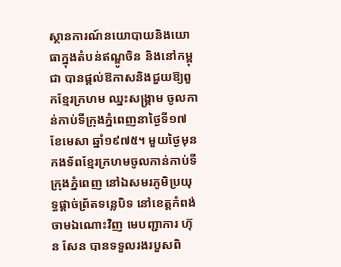ស្ថានការណ៍នយោបាយនិងយោធាក្នុងតំបន់ឥណ្ឌូចិន និងនៅកម្ពុជា បានផ្តល់ឱកាសនិងជួយឱ្យពួកខ្មែរក្រហម ឈ្នះសង្រ្គាម ចូលកាន់កាប់ទីក្រុងភ្នំពេញនាថ្ងៃទី១៧ ខែមេសា ឆ្នាំ១៩៧៥។ មួយថ្ងៃមុនកងទ័ពខ្មែរក្រហមចូលកាន់កាប់ទីក្រុងភ្នំពេញ នៅឯសមរភូមិប្រយុទ្ធផ្តាច់ព្រ័តទន្លេបិទ នៅខេត្តកំពង់ចាមឯណោះវិញ មេបញ្ជាការ ហ៊ុន សែន បានទទួលរងរបួសពិ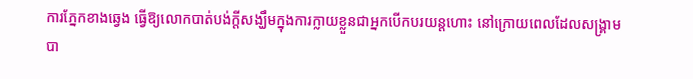ការភ្នែកខាងឆ្វេង ធ្វើឱ្យលោកបាត់បង់ក្តីសង្ឃឹមក្នុងការក្លាយខ្លួនជាអ្នកបើកបរយន្តហោះ នៅក្រោយពេលដែលសង្រ្គាមបា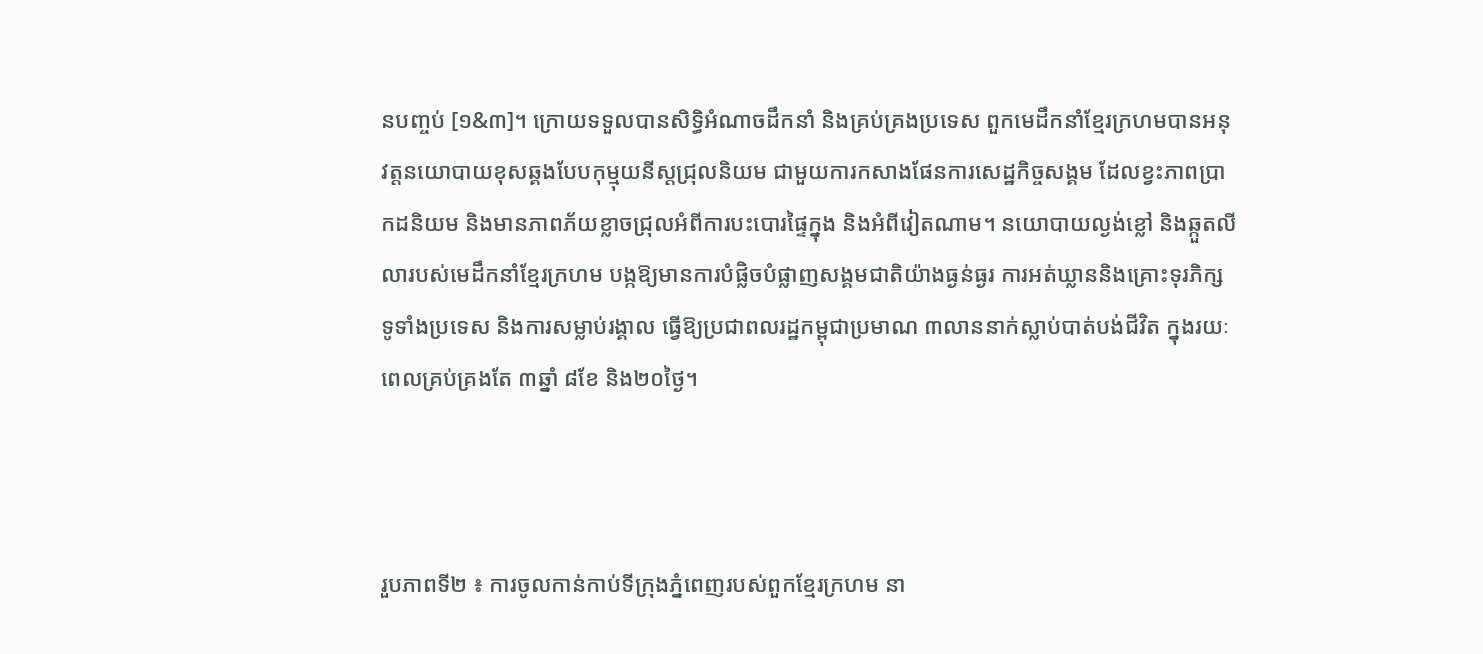នបញ្ចប់ [១&៣]។ ក្រោយទទួលបានសិទ្ធិអំណាចដឹកនាំ និងគ្រប់គ្រងប្រទេស ពួកមេដឹកនាំខ្មែរក្រហមបានអនុវត្តនយោបាយខុសឆ្គងបែបកុម្មុយនីស្តជ្រុលនិយម ជាមួយការកសាងផែនការសេដ្ឋកិច្ចសង្គម ដែលខ្វះភាពប្រាកដនិយម និងមានភាពភ័យខ្លាចជ្រុលអំពីការបះបោរផ្ទៃក្នុង និងអំពីវៀតណាម។ នយោបាយល្ងង់ខ្លៅ និងឆ្កួតលីលារបស់មេដឹកនាំខ្មែរក្រហម បង្កឱ្យមានការបំផ្លិចបំផ្លាញសង្គមជាតិយ៉ាងធ្ងន់ធ្ងរ ការអត់ឃ្លាននិងគ្រោះទុរភិក្សទូទាំងប្រទេស និងការសម្លាប់រង្គាល ធ្វើឱ្យប្រជាពលរដ្ឋកម្ពុជាប្រមាណ ៣លាននាក់ស្លាប់បាត់បង់ជីវិត ក្នុងរយៈពេលគ្រប់គ្រងតែ ៣ឆ្នាំ ៨ខែ និង២០ថ្ងៃ។



រួបភាពទី២ ៖ ការចូលកាន់កាប់ទីក្រុងភ្នំពេញរបស់ពួកខ្មែរក្រហម នា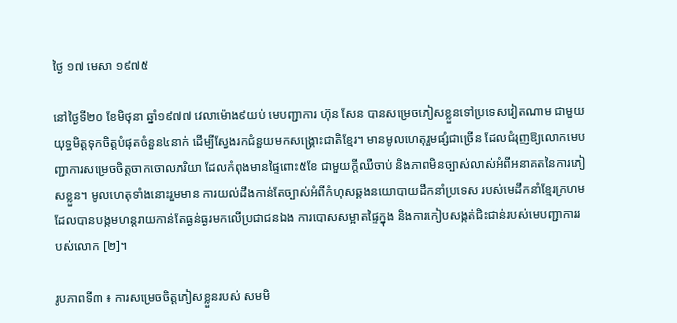ថ្ងៃ ១៧ មេសា ១៩៧៥

នៅថ្ងៃទី២០ ខែមិថុនា ឆ្នាំ១៩៧៧ វេលាម៉ោង៩យប់ មេបញ្ជាការ ហ៊ុន សែន បានសម្រេចភៀសខ្លួនទៅប្រទេសវៀតណាម ជាមួយយុទ្ធមិត្តទុកចិត្តបំផុតចំនួន៤នាក់ ដើម្បីស្វែងរកជំនួយមកសង្រ្គោះជាតិខ្មែរ។ មានមូលហេតុរួមផ្សំជាច្រើន ដែលជំរុញឱ្យលោកមេបញ្ជាការសម្រេចចិត្តចាកចោលភរិយា ដែលកំពុងមានផ្ទៃពោះ៥ខែ ជាមួយក្តីឈឺចាប់ និងភាពមិនច្បាស់លាស់អំពីអនាគតនៃការភៀសខ្លួន។ មូលហេតុទាំងនោះរួមមាន ការយល់ដឹងកាន់តែច្បាស់អំពីកំហុសឆ្គងនយោបាយដឹកនាំប្រទេស របស់មេដឹកនាំខ្មែរក្រហម ដែលបានបង្កមហន្តរាយកាន់តែធ្ងន់ធ្ងរមកលើប្រជាជនឯង ការបោសសម្អាតផ្ទៃក្នុង និងការកៀបសង្កត់ជិះជាន់របស់មេបញ្ជាការរបស់លោក [២]។

រូបភាពទី៣ ៖ ការសម្រេចចិត្តភៀសខ្លួនរបស់ សមមិ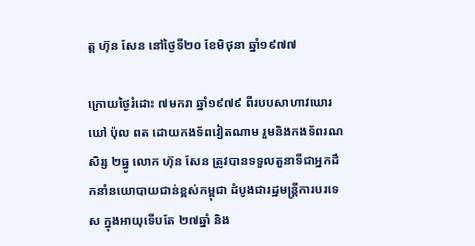ត្ត ហ៊ុន សែន នៅថ្ងៃទី២០ ខែមិថុនា ឆ្នាំ១៩៧៧

ក្រោយថ្ងៃរំដោះ ៧មករា ឆ្នាំ១៩៧៩ ពីរបបសាហាវឃោរឃៅ ប៉ុល ពត ដោយកងទ័ពវៀតណាម រួមនិងកងទ័ពរណសិរ្ស ២ធ្នូ លោក ហ៊ុន សែន ត្រូវបានទទួលតួនាទីជាអ្នកដឹកនាំនយោបាយជាន់ខ្ពស់កម្ពុជា ដំបូងជារដ្ឋមន្រ្តីការបរទេស ក្នុងអាយុទើបតែ ២៧ឆ្នាំ និង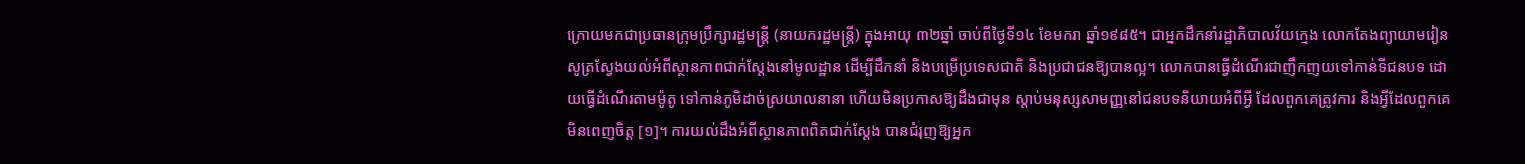ក្រោយមកជាប្រធានក្រុមប្រឹក្សារដ្ឋមន្រ្តី (នាយករដ្ឋមន្រ្តី) ក្នុងអាយុ ៣២ឆ្នាំ ចាប់ពីថ្ងៃទី១៤ ខែមករា ឆ្នាំ១៩៨៥។ ជាអ្នកដឹកនាំរដ្ឋាភិបាលវ័យក្មេង លោកតែងព្យាយាមរៀនសូត្រស្វែងយល់អំពីស្ថានភាពជាក់ស្តែងនៅមូលដ្ឋាន ដើម្បីដឹកនាំ និងបម្រើប្រទេសជាតិ និងប្រជាជនឱ្យបានល្អ។ លោកបានធ្វើដំណើរជាញឹកញយទៅកាន់ទីជនបទ ដោយធ្វើដំណើរតាមម៉ូតូ ទៅកាន់ភូមិដាច់ស្រយាលនានា ហើយមិនប្រកាសឱ្យដឹងជាមុន ស្តាប់មនុស្សសាមញ្ញនៅជនបទនិយាយអំពីអ្វី ដែលពួកគេត្រូវការ និងអ្វីដែលពួកគេមិនពេញចិត្ត [១]។ ការយល់ដឹងអំពីស្ថានភាពពិតជាក់ស្តែង បានជំរុញឱ្យអ្នក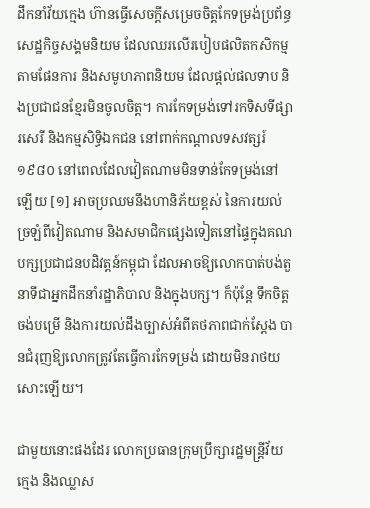ដឹកនាំវ័យក្មេង ហ៊ានធ្វើសេចក្តីសម្រេចចិត្តកែទម្រង់ប្រព័ន្ធសេដ្ឋកិច្ចសង្គមនិយម ដែលឈរលើរបៀបផលិតកសិកម្មតាមផែនការ និងសមូហភាពនិយម ដែលផ្តល់ផលទាប និងប្រជាជនខ្មែរមិនចូលចិត្ត។ ការកែទម្រង់ទៅរកទិសទីផ្សារសេរី និងកម្មសិទ្ធិឯកជន នៅពាក់កណ្តាលទសវត្សរ៍១៩៨០ នៅពេលដែលវៀតណាមមិនទាន់កែទម្រង់នៅឡើយ [១] អាចប្រឈមនឹងហានិភ័យខ្ពស់ នៃការយល់ច្រឡំពីវៀតណាម និងសមាជិកផ្សេងទៀតនៅផ្ទៃក្នុងគណបក្សប្រជាជនបដិវត្តន៍កម្ពុជា ដែលអាចឱ្យលោកបាត់បង់តួនាទីជាអ្នកដឹកនាំរដ្ឋាភិបាល និងក្នុងបក្ស។ ក៏ប៉ុន្តែ ទឹកចិត្តចង់បម្រើ និងការយល់ដឹងច្បាស់អំពីតថភាពជាក់ស្តែង បានជំរុញឱ្យលោកត្រូវតែធ្វើការកែទម្រង់ ដោយមិនរាថយសោះឡើយ។

ជាមួយនោះផងដែរ លោកប្រធានក្រុមប្រឹក្សារដ្ឋមន្រ្តីវ័យក្មេង និងឈ្លាស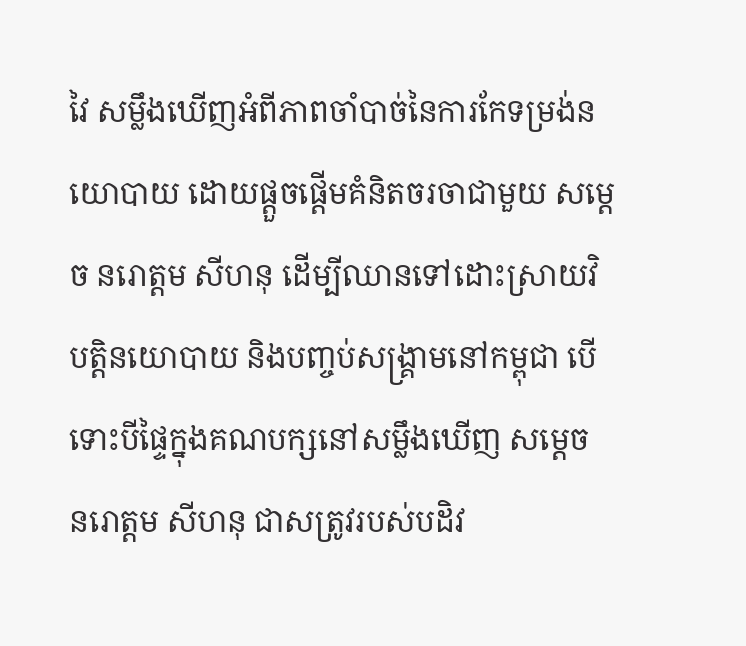វៃ សម្លឹងឃើញអំពីភាពចាំបាច់នៃការកែទម្រង់នយោបាយ ដោយផ្តួចផ្តើមគំនិតចរចាជាមួយ សម្តេច នរោត្តម សីហនុ ដើម្បីឈានទៅដោះស្រាយវិបត្តិនយោបាយ និងបញ្ចប់សង្រ្គាមនៅកម្ពុជា បើទោះបីផ្ទៃក្នុងគណបក្សនៅសម្លឹងឃើញ សម្តេច នរោត្តម សីហនុ ជាសត្រូវរបស់បដិវ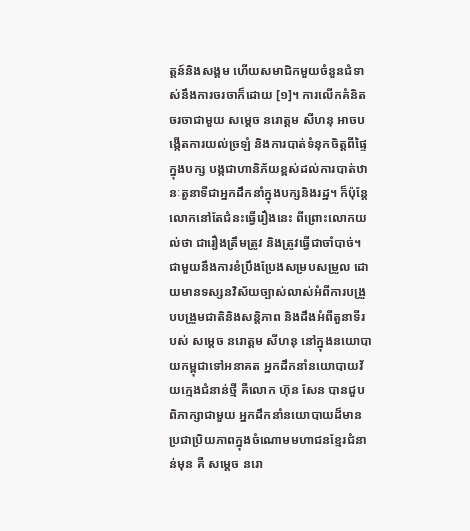ត្តន៍និងសង្គម ហើយសមាជិកមួយចំនួនជំទាស់នឹងការចរចាក៏ដោយ [១]។ ការលើកគំនិតចរចាជាមួយ សម្តេច នរោត្តម សីហនុ អាចបង្កើតការយល់ច្រឡំ និងការបាត់ទំនុកចិត្តពីផ្ទៃក្នុងបក្ស បង្កជាហានិភ័យខ្ពស់ដល់ការបាត់ឋានៈតួនាទីជាអ្នកដឹកនាំក្នុងបក្សនិងរដ្ឋ។ ក៏ប៉ុន្តែ លោកនៅតែជំនះធ្វើរឿងនេះ ពីព្រោះលោកយល់ថា ជារឿងត្រឹមត្រូវ និងត្រូវធ្វើជាចាំបាច់។ ជាមួយនឹងការខំប្រឹងប្រែងសម្របសម្រួល ដោយមានទស្សនវិស័យច្បាស់លាស់អំពីការបង្រួបបង្រួមជាតិនិងសន្តិភាព និងដឹងអំពីតួនាទីរបស់ សម្តេច នរោត្តម សីហនុ នៅក្នុងនយោបាយកម្ពុជាទៅអនាគត អ្នកដឹកនាំនយោបាយវ័យក្មេងជំនាន់ថ្មី គឺលោក ហ៊ុន សែន បានជួបពិភាក្សាជាមួយ អ្នកដឹកនាំនយោបាយដ៏មានប្រជាប្រិយភាពក្នុងចំណោមមហាជនខ្មែរជំនាន់មុន គឺ សម្តេច នរោ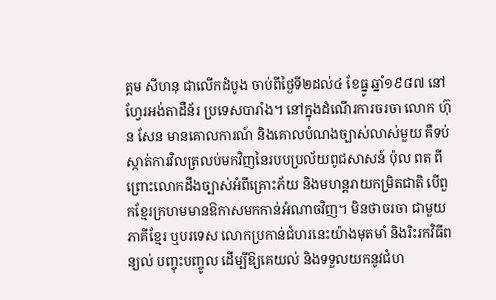ត្តម សីហនុ ជាលើកដំបូង ចាប់ពីថ្ងៃទី២ដល់៤ ខែធ្នូ ឆ្នាំ១៩៨៧ នៅហ្វែរអង់តាដឺន័រ ប្រទេសបារាំង។ នៅក្នុងដំណើរការចរចា លោក ហ៊ុន សែន មានគោលការណ៍ និងគោលបំណងច្បាស់លាស់មួយ គឺទប់ស្កាត់ការវិលត្រលប់មកវិញនៃរបបប្រល័យពូជសាសន៍ ប៉ុល ពត ពីព្រោះលោកដឹងច្បាស់អំពីគ្រោះភ័យ និងមហន្តរាយកម្រិតជាតិ បើពួកខ្មែរក្រហមមានឱកាសមកកាន់អំណាចវិញ។ មិនថាចរចា ជាមួយភាគីខ្មែរ ឬបរទេស លោកប្រកាន់ជំហរនេះយ៉ាងមុតមាំ និងរិះរកវិធីពន្យល់ បញ្ចុះបញ្ចូល ដើម្បីឱ្យគេយល់ និងទទួលយកនូវជំហ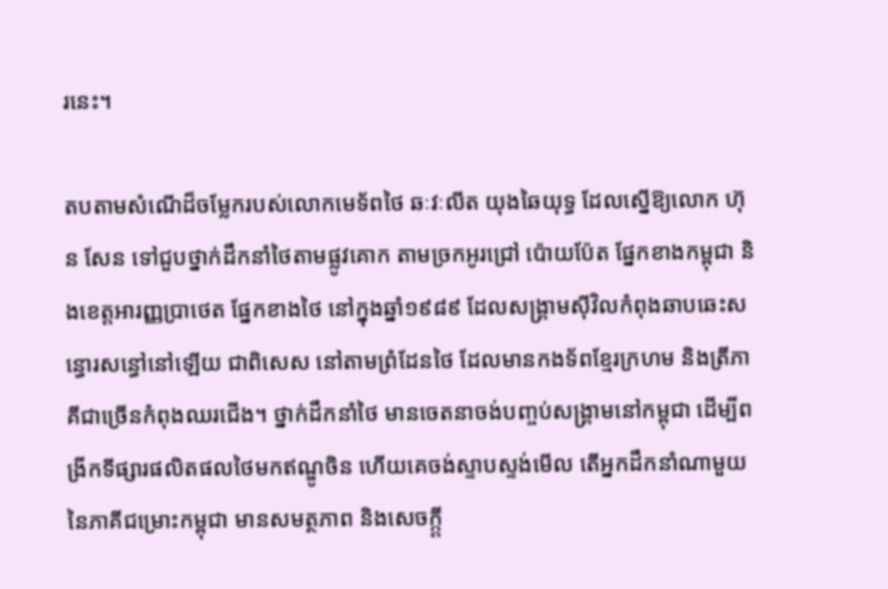រនេះ។

តបតាមសំណើដ៏ចម្លែករបស់លោកមេទ័ពថៃ ឆៈវៈលីត យុងឆៃយុទ្ធ ដែលស្នើឱ្យលោក ហ៊ុន សែន ទៅជួបថ្នាក់ដឹកនាំថៃតាមផ្លូវគោក តាមច្រកអូរជ្រៅ ប៉ោយប៉ែត ផ្នែកខាងកម្ពុជា និងខេត្តអារញ្ញប្រាថេត ផ្នែកខាងថៃ នៅក្នុងឆ្នាំ១៩៨៩ ដែលសង្រ្គាមស៊ីវិលកំពុងឆាបឆេះសន្ធោរសន្ធៅនៅឡើយ ជាពិសេស នៅតាមព្រំដែនថៃ ដែលមានកងទ័ពខ្មែរក្រហម និងត្រីភាគីជាច្រើនកំពុងឈរជើង។ ថ្នាក់ដឹកនាំថៃ មានចេតនាចង់បញ្ចប់សង្រ្គាមនៅកម្ពុជា ដើម្បីពង្រីកទីផ្សារផលិតផលថៃមកឥណ្ឌូចិន ហើយគេចង់ស្ទាបស្ទង់មើល តើអ្នកដឹកនាំណាមួយ នៃភាគីជម្រោះកម្ពុជា មានសមត្ថភាព និងសេចក្ក្តី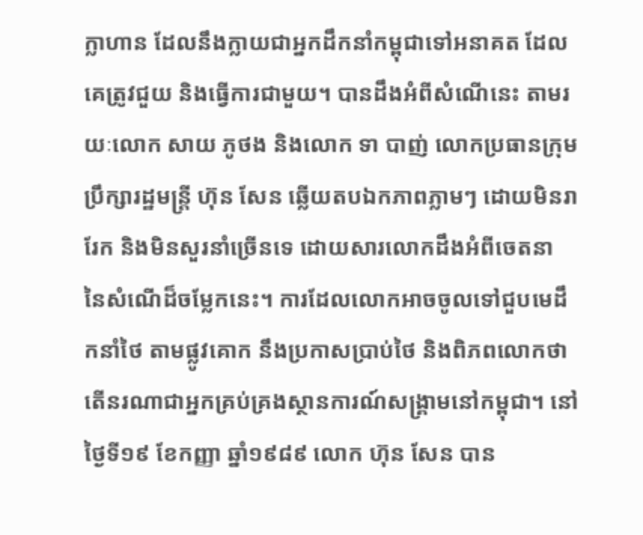ក្លាហាន ដែលនឹងក្លាយជាអ្នកដឹកនាំកម្ពុជាទៅអនាគត ដែលគេត្រូវជួយ និងធ្វើការជាមួយ។ បានដឹងអំពីសំណើនេះ តាមរយៈលោក សាយ ភូថង និងលោក ទា បាញ់ លោកប្រធានក្រុមប្រឹក្សារដ្ឋមន្រ្តី ហ៊ុន សែន ឆ្លើយតបឯកភាពភ្លាមៗ ដោយមិនរារែក និងមិនសួរនាំច្រើនទេ ដោយសារលោកដឹងអំពីចេតនា នៃសំណើដ៏ចម្លែកនេះ។ ការដែលលោកអាចចូលទៅជួបមេដឹកនាំថៃ តាមផ្លូវគោក នឹងប្រកាសប្រាប់ថៃ និងពិភពលោកថា តើនរណាជាអ្នកគ្រប់គ្រងស្ថានការណ៍សង្រ្គាមនៅកម្ពុជា។ នៅថ្ងៃទី១៩ ខែកញ្ញា ឆ្នាំ១៩៨៩ លោក ហ៊ុន សែន បាន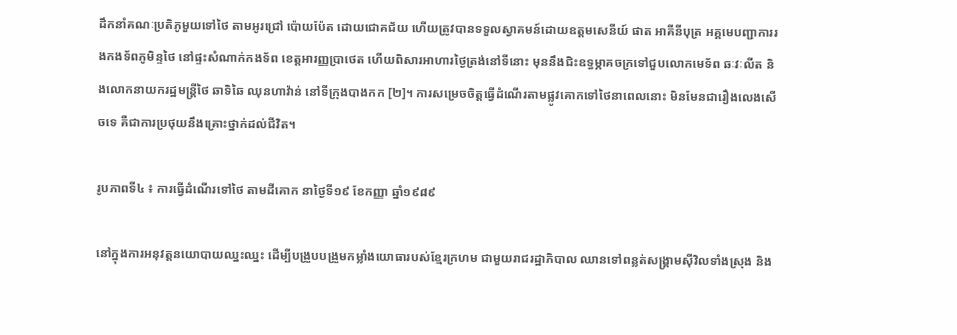ដឹកនាំគណៈប្រតិភូមួយទៅថៃ តាមអូរជ្រៅ ប៉ោយប៉ែត ដោយជោគជ័យ ហើយត្រូវបានទទួលស្វាគមន៍ដោយឧត្តមសេនីយ៍ ផាត អាគីនីបុត្រ អគ្គមេបញ្ជាការរងកងទ័ពភូមិន្ទថៃ នៅផ្ទះសំណាក់កងទ័ព ខេត្តអារញ្ញប្រាថេត ហើយពិសារអាហារថ្ងៃត្រង់នៅទីនោះ មុននឹងជិះឧទ្ធម្ភាគចក្រទៅជួបលោកមេទ័ព ឆៈវៈលីត និងលោកនាយករដ្ឋមន្រ្តីថៃ ឆាទិឆៃ ឈុនហាវ៉ាន់ នៅទីក្រុងបាងកក [២]។ ការសម្រេចចិត្តធ្វើដំណើរតាមផ្លូវគោកទៅថៃនាពេលនោះ មិនមែនជារឿងលេងសើចទេ គឺជាការប្រថុយនឹងគ្រោះថ្នាក់ដល់ជីវិត។

រូបភាពទី៤ ៖ ការធ្វើដំណើរទៅថៃ តាមដីគោក នាថ្ងៃទី១៩ ខែកញ្ញា ឆ្នាំ១៩៨៩

នៅក្នុងការអនុវត្តនយោបាយឈ្នះឈ្នះ ដើម្បីបង្រួបបង្រួមកម្លាំងយោធារបស់ខ្មែរក្រហម ជាមួយរាជរដ្ឋាភិបាល ឈានទៅពន្លត់សង្រ្គាមស៊ីវិលទាំងស្រុង និង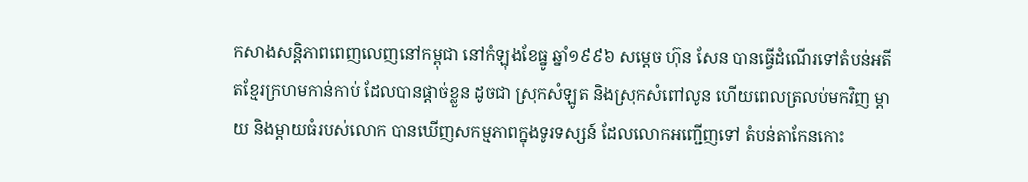កសាងសន្តិភាពពេញលេញនៅកម្ពុជា នៅកំឡុងខែធ្នូ ឆ្នាំ១៩៩៦ សម្តេច ហ៊ុន សែន បានធ្វើដំណើរទៅតំបន់អតីតខ្មែរក្រហមកាន់កាប់ ដែលបានផ្តាច់ខ្លួន ដូចជា ស្រុកសំឡូត និងស្រុកសំពៅលូន ហើយពេលត្រលប់មកវិញ ម្តាយ និងម្តាយធំរបស់លោក បានឃើញសកម្មភាពក្នុងទូរទស្សន៍ ដែលលោកអញ្ជើញទៅ តំបន់តាកែនកោះ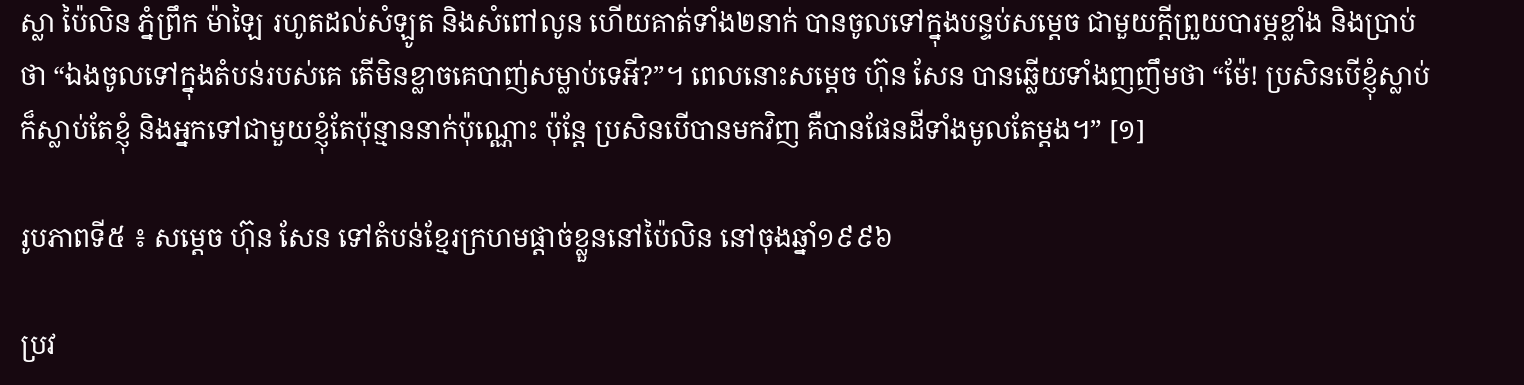ស្លា ប៉ៃលិន ភ្នំព្រឹក ម៉ាឡៃ រហូតដល់សំឡូត និងសំពៅលូន ហើយគាត់ទាំង២នាក់ បានចូលទៅក្នុងបន្ទប់សម្តេច ជាមួយក្តីព្រួយបារម្ភខ្លាំង និងប្រាប់ថា “ឯងចូលទៅក្នុងតំបន់របស់គេ តើមិនខ្លាចគេបាញ់សម្លាប់ទេអី?”។ ពេលនោះសម្តេច ហ៊ុន សែន បានឆ្លើយទាំងញញឹមថា “ម៉ែ! ប្រសិនបើខ្ញុំស្លាប់ ក៏ស្លាប់តែខ្ញុំ និងអ្នកទៅជាមួយខ្ញុំតែប៉ុន្មាននាក់ប៉ុណ្ណោះ ប៉ុន្តែ ប្រសិនបើបានមកវិញ គឺបានផែនដីទាំងមូលតែម្តង។” [១]

រូបភាពទី៥ ៖ សម្តេច ហ៊ុន សែន ទៅតំបន់ខ្មែរក្រហមផ្តាច់ខ្លួននៅប៉ៃលិន នៅចុងឆ្នាំ១៩៩៦

ប្រវ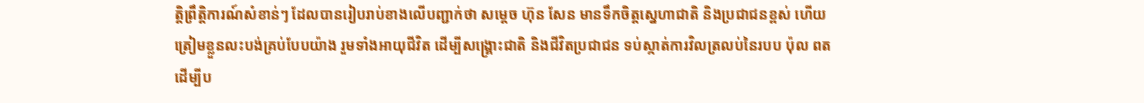ត្តិព្រឹត្តិការណ៍សំខាន់ៗ ដែលបានរៀបរាប់ខាងលើបញ្ជាក់ថា សម្តេច ហ៊ុន សែន មានទឹកចិត្តស្នេហាជាតិ និងប្រជាជនខ្ពស់ ហើយត្រៀមខ្លួនលះបង់គ្រប់បែបយ៉ាង រួមទាំងអាយុជីវិត ដើម្បីសង្រ្គោះជាតិ និងជីវិតប្រជាជន ទប់ស្កាត់ការវិលត្រលប់នៃរបប ប៉ុល ពត ដើម្បីប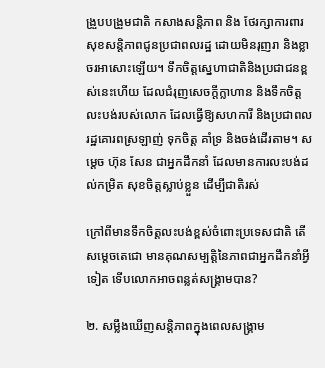ង្រួបបង្រួមជាតិ កសាងសន្តិភាព និង ថែរក្សាការពារសុខសន្តិភាពជូនប្រជាពលរដ្ឋ ដោយមិនរុញរា និងខ្លាចរអាសោះឡើយ។ ទឹកចិត្តស្នេហាជាតិនិងប្រជាជនខ្ពស់នេះហើយ ដែលជំរុញសេចក្តីក្លាហាន និងទឹកចិត្តលះបង់របស់លោក ដែលធ្វើឱ្យសហការី និងប្រជាពលរដ្ឋគោរពស្រឡាញ់ ទុកចិត្ត គាំទ្រ និងចង់ដើរតាម។ សម្តេច ហ៊ុន សែន ជាអ្នកដឹកនាំ ដែលមានការលះបង់ដល់កម្រិត សុខចិត្តស្លាប់ខ្លួន ដើម្បីជាតិរស់

ក្រៅពីមានទឹកចិត្តលះបង់ខ្ពស់ចំពោះប្រទេសជាតិ តើ សម្តេចតេជោ មានគុណសម្បត្តិនៃភាពជាអ្នកដឹកនាំអ្វីទៀត ទើបលោកអាចពន្លត់សង្រ្គាមបាន?

២. សម្លឹងឃើញសន្តិភាពក្នុងពេលសង្រ្គាម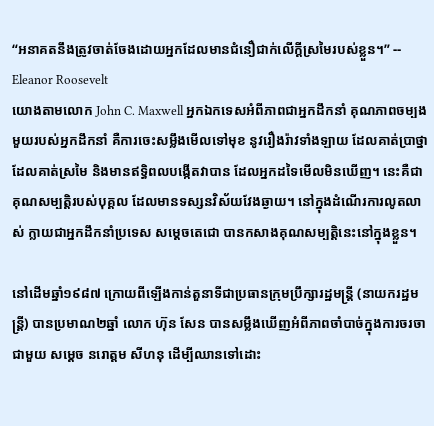“អនាគតនឹងត្រូវចាត់ចែងដោយអ្នកដែលមានជំនឿជាក់លើក្តីស្រមៃរបស់ខ្លួន។” -- Eleanor Roosevelt
យោងតាមលោក John C. Maxwell អ្នកឯកទេសអំពីភាពជាអ្នកដឹកនាំ គុណភាពចម្បងមួយរបស់អ្នកដឹកនាំ គឺការចេះសម្លឹងមើលទៅមុខ នូវរឿងរ៉ាវទាំងឡាយ ដែលគាត់ប្រាថ្នា ដែលគាត់ស្រមៃ និងមានឥទ្ធិពលបង្កើតវាបាន ដែលអ្នកដទៃមើលមិនឃើញ។ នេះគឺជាគុណសម្បត្តិរបស់បុគ្គល ដែលមានទស្សនវិស័យវែងឆ្ងាយ។ នៅក្នុងដំណើរការលូតលាស់ ក្លាយជាអ្នកដឹកនាំប្រទេស សម្តេចតេជោ បានកសាងគុណសម្បត្តិនេះនៅក្នុងខ្លួន។

នៅដើមឆ្នាំ១៩៨៧ ក្រោយពីឡើងកាន់តួនាទីជាប្រធានក្រុមប្រឹក្សារដ្ឋមន្រ្តី (នាយករដ្ឋមន្រ្តី) បានប្រមាណ២ឆ្នាំ លោក ហ៊ុន សែន បានសម្លឹងឃើញអំពីភាពចាំបាច់ក្នុងការចរចាជាមួយ សម្តេច នរោត្តម សីហនុ ដើម្បីឈានទៅដោះ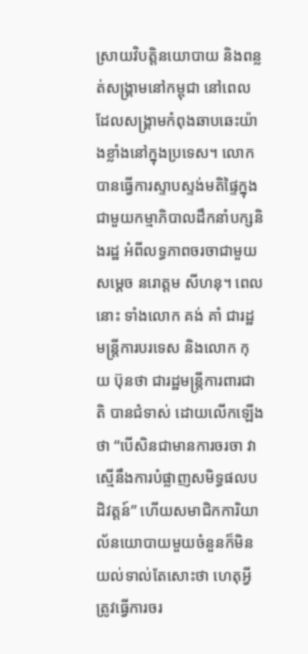ស្រាយវិបត្តិនយោបាយ និងពន្លត់សង្រ្គាមនៅកម្ពុជា នៅពេលដែលសង្រ្គាមកំពុងឆាបឆេះយ៉ាងខ្លាំងនៅក្នុងប្រទេស។ លោកបានធ្វើការស្ទាបស្ទង់មតិផ្ទៃក្នុងជាមួយកម្មាភិបាលដឹកនាំបក្សនិងរដ្ឋ អំពីលទ្ធភាពចរចាជាមួយ សម្តេច នរោត្តម សីហនុ។ ពេលនោះ ទាំងលោក គង់ គាំ ជារដ្ឋមន្រ្តីការបរទេស និងលោក កុយ ប៊ុនថា ជារដ្ឋមន្រ្តីការពារជាតិ បានជំទាស់ ដោយលើកឡើងថា “បើសិនជាមានការចរចា វាស្មើនឹងការបំផ្លាញសមិទ្ធផលបដិវត្តន៍” ហើយសមាជិកការិយាល័នយោបាយមួយចំនួនក៏មិនយល់ទាល់តែសោះថា ហេតុអ្វីត្រូវធ្វើការចរ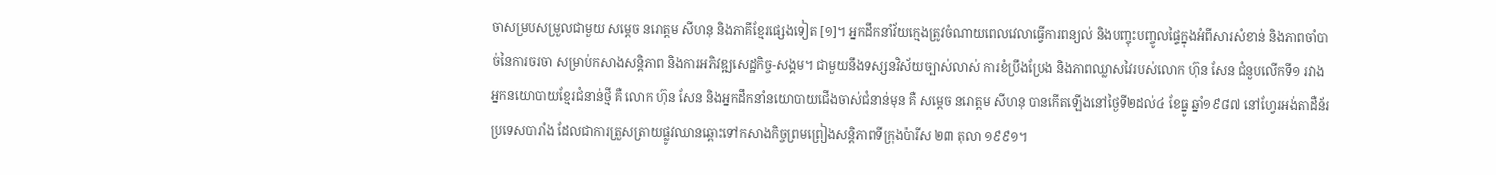ចាសម្របសម្រួលជាមួយ សម្តេច នរោត្តម សីហនុ និងភាគីខ្មែរផ្សេងទៀត [១]។ អ្នកដឹកនាំវ័យក្មេងត្រូវចំណាយពេលវេលាធ្វើការពន្យល់ និងបញ្ចុះបញ្ចូលផ្ទៃក្នុងអំពីសារសំខាន់ និងភាពចាំបាច់នៃការចរចា សម្រាប់កសាងសន្តិភាព និងការអភិវឌ្ឍសេដ្ឋកិច្ច-សង្គម។ ជាមួយនឹងទស្សនវិស័យច្បាស់លាស់ ការខំប្រឹងប្រែង និងភាពឈ្លាសវៃរបស់លោក ហ៊ុន សែន ជំនួបលើកទី១ រវាងអ្នកនយោបាយខ្មែរជំនាន់ថ្មី គឺ លោក ហ៊ុន សែន និងអ្នកដឹកនាំនយោបាយជើងចាស់ជំនាន់មុន គឺ សម្តេច នរោត្តម សីហនុ បានកើតឡើងនៅថ្ងៃទី២ដល់៤ ខែធ្នូ ឆ្នាំ១៩៨៧ នៅហ្វែរអង់តាដឺន័រ ប្រទេសបារាំង ដែលជាការត្រួសត្រាយផ្លូវឈានឆ្ពោះទៅកសាងកិច្ចព្រមព្រៀងសន្តិភាពទីក្រុងប៉ារីស ២៣ តុលា ១៩៩១។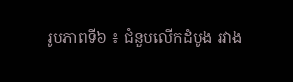រូបភាពទី៦ ៖ ជំនួបលើកដំបូង រវាង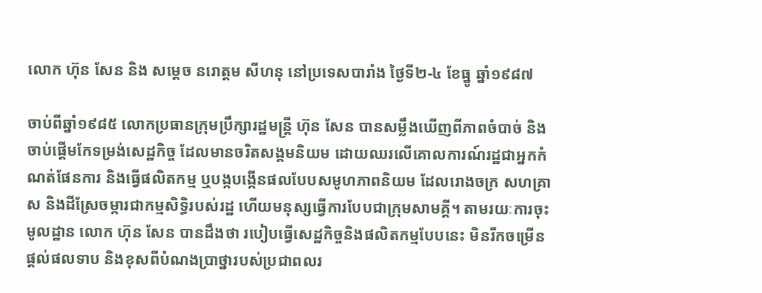លោក ហ៊ុន សែន និង សម្តេច នរោត្តម សីហនុ នៅប្រទេសបារាំង ថ្ងៃទី២-៤ ខែធ្នូ ឆ្នាំ១៩៨៧

ចាប់ពីឆ្នាំ១៩៨៥ លោកប្រធានក្រុមប្រឹក្សារដ្ឋមន្រ្តី ហ៊ុន សែន បានសម្លឹងឃើញពីភាពចំបាច់ និងចាប់ផ្តើមកែទម្រង់សេដ្ឋកិច្ច ដែលមានចរិតសង្គមនិយម ដោយឈរលើគោលការណ៍រដ្ឋជាអ្នកកំណត់ផែនការ និងធ្វើផលិតកម្ម ឬបង្កបង្កើនផលបែបសមូហភាពនិយម ដែលរោងចក្រ សហគ្រាស និងដីស្រែចម្ការជាកម្មសិទ្ធិរបស់រដ្ឋ ហើយមនុស្សធ្វើការបែបជាក្រុមសាមគ្គី។ តាមរយៈការចុះមូលដ្ឋាន លោក ហ៊ុន សែន បានដឹងថា របៀបធ្វើសេដ្ឋកិច្ចនិងផលិតកម្មបែបនេះ មិនរីកចម្រើន ផ្តល់ផលទាប និងខុសពីបំណងប្រាថ្នារបស់ប្រជាពលរ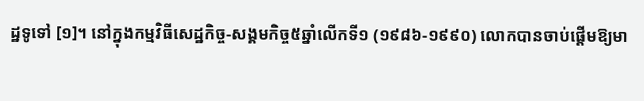ដ្ឋទូទៅ [១]។ នៅក្នុងកម្មវិធីសេដ្ឋកិច្ច-សង្គមកិច្ច៥ឆ្នាំលើកទី១ (១៩៨៦-១៩៩០) លោកបានចាប់ផ្តើមឱ្យមា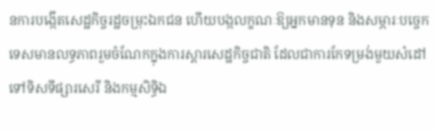នការបង្កើតសេដ្ឋកិច្ចរដ្ឋចម្រុះឯកជន ហើយបង្កលក្ខណៈឱ្យអ្នកមានទុន និងសម្ភារៈបច្ចេកទេសមានលទ្ធភាពរួមចំណែកក្នុងការស្តារសេដ្ឋកិច្ចជាតិ ដែលជាការកែទម្រង់មួយសំដៅទៅទិសទីផ្សារសេរី និងកម្មសិទ្ធិឯ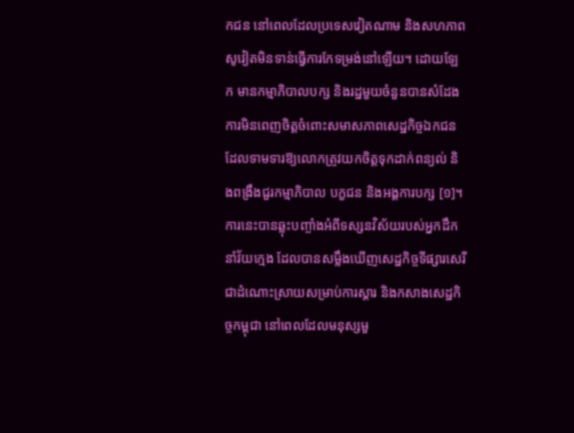កជន នៅពេលដែលប្រទេសវៀតណាម និងសហភាពសូវៀតមិនទាន់ធ្វើការកែទម្រង់នៅឡើយ។ ដោយឡែក មានកម្មាភិបាលបក្ស និងរដ្ឋមួយចំនួនបានសំដែងការមិនពេញចិត្តចំពោះសមាសភាពសេដ្ឋកិច្ចឯកជន ដែលទាមទារឱ្យលោកត្រូវយកចិត្តទុកដាក់ពន្យល់ និងពង្រឹងជួរកម្មាភិបាល បក្ខជន និងអង្គការបក្ស [១]។ ការនេះបានឆ្លុះបញ្ចាំងអំពីទស្សនវិស័យរបស់អ្នកដឹកនាំវ័យក្មេង ដែលបានសម្លឹងឃើញសេដ្ឋកិច្ចទីផ្សារសេរី ជាដំណោះស្រាយសម្រាប់ការស្តារ និងកសាងសេដ្ឋកិច្ចកម្ពុជា នៅពេលដែលមនុស្សមួ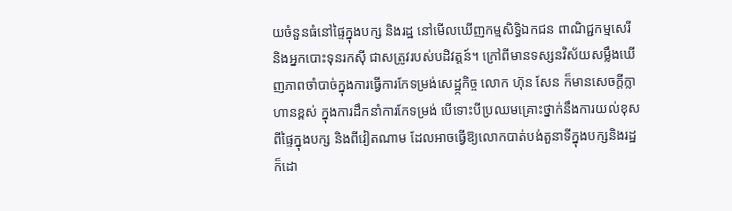យចំនួនធំនៅផ្ទៃក្នុងបក្ស និងរដ្ឋ នៅមើលឃើញកម្មសិទ្ធិឯកជន ពាណិជ្ជកម្មសេរី និងអ្នកបោះទុនរកស៊ី ជាសត្រូវរបស់បដិវត្តន៍។ ក្រៅពីមានទស្សនវិស័យសម្លឹងឃើញភាពចាំបាច់ក្នុងការធ្វើការកែទម្រង់សេដ្ឋ្កកិច្ច លោក ហ៊ុន សែន ក៏មានសេចក្តីក្លាហានខ្ពស់ ក្នុងការដឹកនាំការកែទម្រង់ បើទោះបីប្រឈមគ្រោះថ្នាក់នឹងការយល់ខុសពីផ្ទៃក្នុងបក្ស និងពីវៀតណាម ដែលអាចធ្វើឱ្យលោកបាត់បង់តួនាទីក្នុងបក្សនិងរដ្ឋក៏ដោ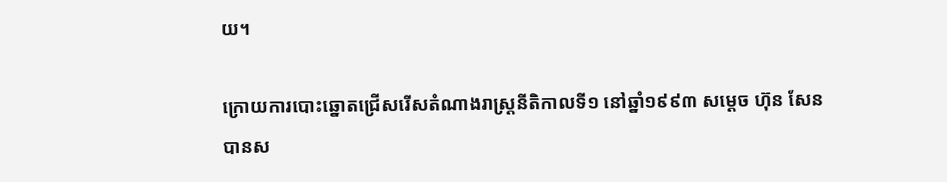យ។

ក្រោយការបោះឆ្នោតជ្រើសរើសតំណាងរាស្រ្តនីតិកាលទី១ នៅឆ្នាំ១៩៩៣ សម្តេច ហ៊ុន សែន បានស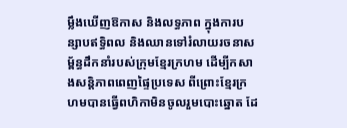ម្លឹងឃើញឱកាស និងលទ្ធភាព ក្នុងការបន្សាបឥទ្ធិពល និងឈានទៅរំលាយរចនាសម្ព័ន្ធដឹកនាំរបស់ក្រុមខ្មែរក្រហម ដើម្បីកសាងសន្តិភាពពេញផ្ទៃប្រទេស ពីព្រោះខ្មែរក្រហមបានធ្វើពហិកាមិនចូលរួមបោះឆ្នោត ដែ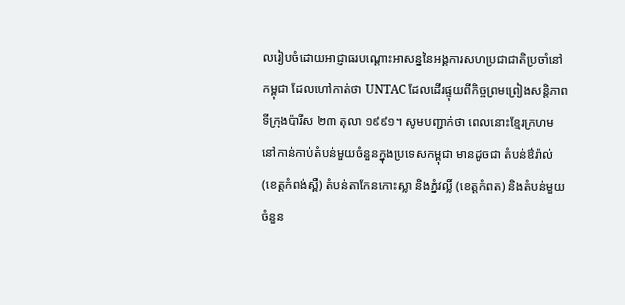លរៀបចំដោយអាជ្ញាធរបណ្តោះអាសន្ននៃអង្គការសហប្រជាជាតិប្រចាំនៅកម្ពុជា ដែលហៅកាត់ថា UNTAC ដែលដើរផ្ទុយពីកិច្ចព្រមព្រៀងសន្តិភាពទីក្រុងប៉ារីស ២៣ តុលា ១៩៩១។ សូមបញ្ជាក់ថា ពេលនោះខ្មែរក្រហមនៅកាន់កាប់តំបន់មួយចំនួនក្នុងប្រទេសកម្ពុជា មានដូចជា តំបន់ឳរ៉ាល់ (ខេត្តកំពង់ស្ពឺ) តំបន់តាកែនកោះស្លា និងភ្នំវល្លិ៍ (ខេត្តកំពត) និងតំបន់មួយចំនួន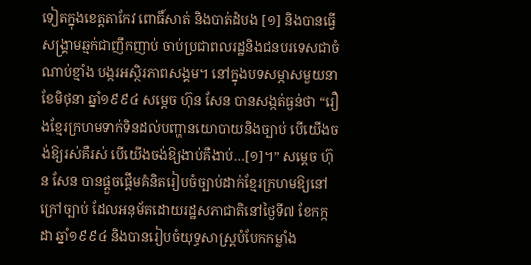ទៀតក្នុងខេត្តតាកែវ ពោធិ៍សាត់ និងបាត់ដំបង [១] និងបានធ្វើសង្រ្គាមឆ្មក់ជាញឹកញាប់ ចាប់ប្រជាពលរដ្ឋនិងជនបរទេសជាចំណាប់ខ្មាំង បង្ករអស្ថិរភាពសង្គម។ នៅក្នុងបទសម្ភាសមួយនាខែមិថុនា ឆ្នាំ១៩៩៤ សម្តេច ហ៊ុន សែន បានសង្កត់ធ្ងន់ថា “រឿងខ្មែរក្រហមទាក់ទិនដល់បញ្ហានយោបាយនិងច្បាប់ បើយើងចង់ឱ្យរស់គឺរស់ បើយើងចង់ឱ្យងាប់គឺងាប់…[១]។” សម្តេច ហ៊ុន សែន បានផ្តួចផ្តើមគំនិតរៀបចំច្បាប់ដាក់ខ្មែរក្រហមឱ្យនៅក្រៅច្បាប់ ដែលអនុម័តដោយរដ្ឋសភាជាតិនៅថ្ងៃទី៧ ខែកក្កដា ឆ្នាំ១៩៩៤ និងបានរៀបចំយុទ្ធសាស្រ្តបំបែកកម្លាំង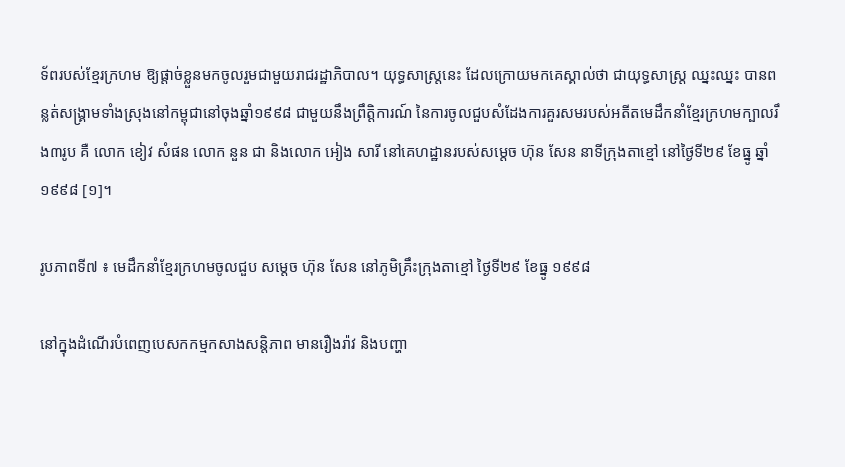ទ័ពរបស់ខ្មែរក្រហម ឱ្យផ្តាច់ខ្លួនមកចូលរួមជាមួយរាជរដ្ឋាភិបាល។ យុទ្ធសាស្រ្តនេះ ដែលក្រោយមកគេស្គាល់ថា ជាយុទ្ធសាស្រ្ត ឈ្នះឈ្នះ បានពន្លត់សង្រ្គាមទាំងស្រុងនៅកម្ពុជានៅចុងឆ្នាំ១៩៩៨ ជាមួយនឹងព្រឹត្តិការណ៍ នៃការចូលជួបសំដែងការគួរសមរបស់អតីតមេដឹកនាំខ្មែរក្រហមក្បាលរឹង៣រូប គឺ លោក ខៀវ សំផន លោក នួន ជា និងលោក អៀង សារី នៅគេហដ្ឋានរបស់សម្តេច ហ៊ុន សែន នាទីក្រុងតាខ្មៅ នៅថ្ងៃទី២៩ ខែធ្នូ ឆ្នាំ១៩៩៨ [១]។

រូបភាពទី៧ ៖ មេដឹកនាំខ្មែរក្រហមចូលជួប សម្តេច ហ៊ុន សែន នៅភូមិគ្រឹះក្រុងតាខ្មៅ ថ្ងៃទី២៩ ខែធ្នូ ១៩៩៨

នៅក្នុងដំណើរបំពេញបេសកកម្មកសាងសន្តិភាព មានរឿងរ៉ាវ និងបញ្ហា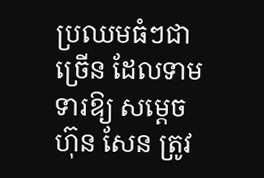ប្រឈមធំៗជាច្រើន ដែលទាមទារឱ្យ សម្តេច ហ៊ុន សែន ត្រូវ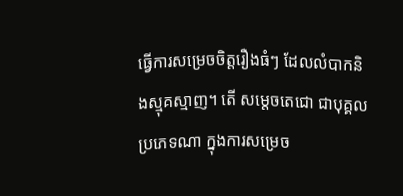ធ្វើការសម្រេចចិត្តរឿងធំៗ ដែលលំបាកនិងស្មុគស្មាញ។ តើ សម្តេចតេជោ ជាបុគ្គលប្រភេទណា ក្នុងការសម្រេច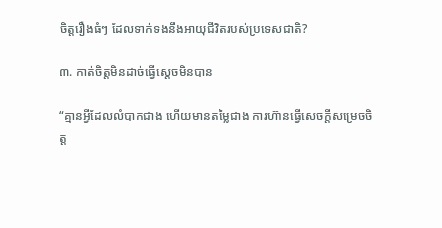ចិត្តរឿងធំៗ ដែលទាក់ទងនឹងអាយុជីវិតរបស់ប្រទេសជាតិ?

៣. កាត់ចិត្តមិនដាច់ធ្វើស្តេចមិនបាន

“គ្មានអ្វីដែលលំបាកជាង ហើយមានតម្លៃជាង ការហ៊ានធ្វើសេចក្តីសម្រេចចិត្ត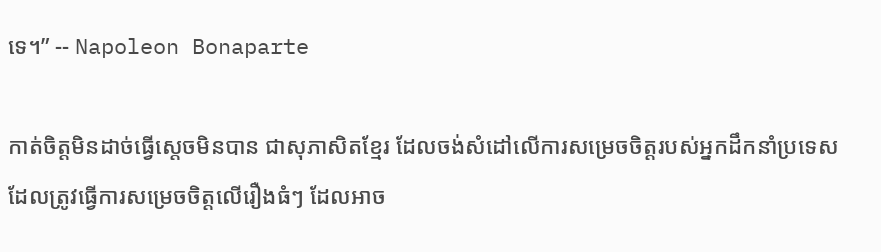ទេ។” -- Napoleon Bonaparte

កាត់ចិត្តមិនដាច់ធ្វើស្តេចមិនបាន ជាសុភាសិតខ្មែរ ដែលចង់សំដៅលើការសម្រេចចិត្តរបស់អ្នកដឹកនាំប្រទេស ដែលត្រូវធ្វើការសម្រេចចិត្តលើរឿងធំៗ ដែលអាច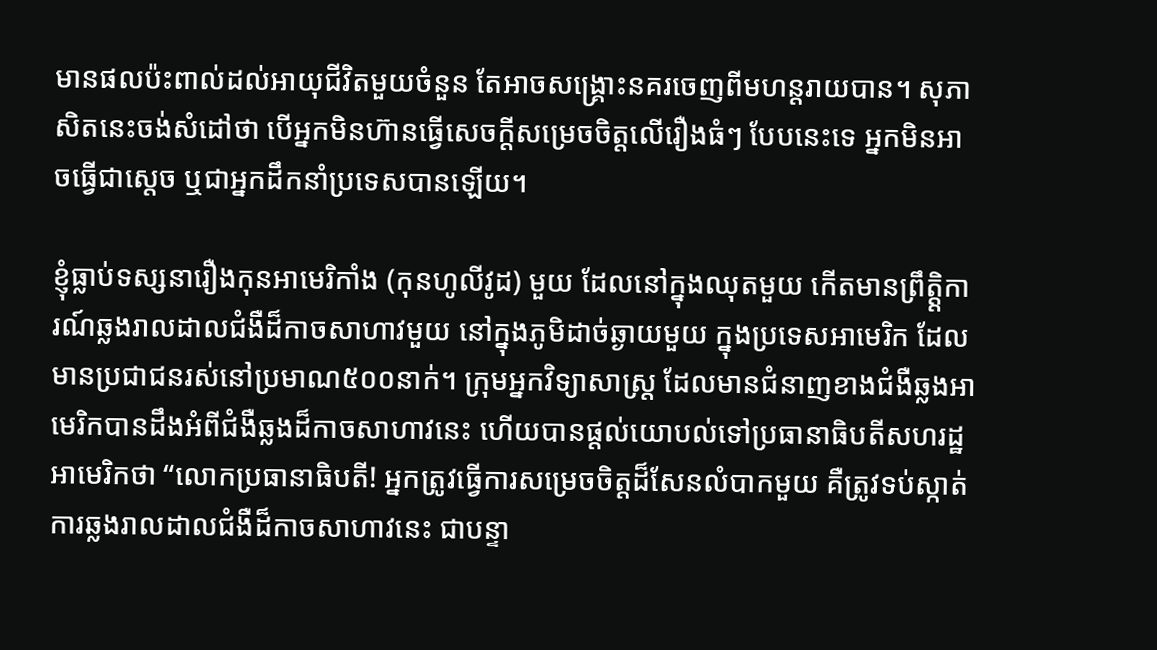មានផលប៉ះពាល់ដល់អាយុជីវិតមួយចំនួន តែអាចសង្រ្គោះនគរចេញពីមហន្តរាយបាន។ សុភាសិតនេះចង់សំដៅថា បើអ្នកមិនហ៊ានធ្វើសេចក្តីសម្រេចចិត្តលើរឿងធំៗ បែបនេះទេ អ្នកមិនអាចធ្វើជាស្តេច ឬជាអ្នកដឹកនាំប្រទេសបានឡើយ។

ខ្ញុំធ្លាប់ទស្សនារឿងកុនអាមេរិកាំង (កុនហូលីវូដ) មួយ ដែលនៅក្នុងឈុតមួយ កើតមានព្រឹត្ត្តិការណ៍ឆ្លងរាលដាលជំងឺដ៏កាចសាហាវមួយ នៅក្នុងភូមិដាច់ឆ្ងាយមួយ ក្នុងប្រទេសអាមេរិក ដែលមានប្រជាជនរស់នៅប្រមាណ៥០០នាក់។ ក្រុមអ្នកវិទ្យាសាស្រ្ត ដែលមានជំនាញខាងជំងឺឆ្លងអាមេរិកបានដឹងអំពីជំងឺឆ្លងដ៏កាចសាហាវនេះ ហើយបានផ្តល់យោបល់ទៅប្រធានាធិបតីសហរដ្ឋអាមេរិកថា “លោកប្រធានាធិបតី! អ្នកត្រូវធ្វើការសម្រេចចិត្តដ៏សែនលំបាកមួយ គឺត្រូវទប់ស្កាត់ការឆ្លងរាលដាលជំងឺដ៏កាចសាហាវនេះ ជាបន្ទា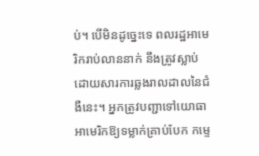ប់។ បើមិនដូច្នេះទេ ពលរដ្ឋអាមេរិករាប់លាននាក់ នឹងត្រូវស្លាប់ដោយសារការឆ្លងរាលដាលនៃជំងឺនេះ។ អ្នកត្រូវបញ្ជាទៅយោធាអាមេរិកឱ្យទម្លាក់គ្រាប់បែក កម្ទេ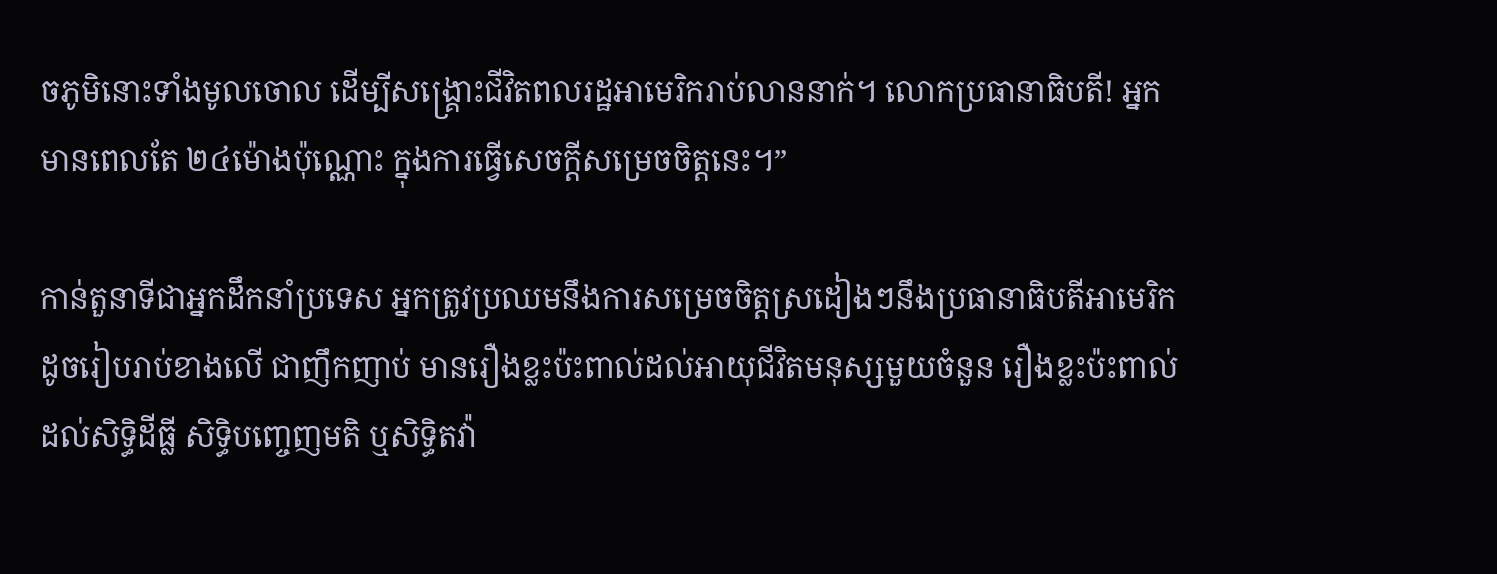ចភូមិនោះទាំងមូលចោល ដើម្បីសង្រ្គោះជីវិតពលរដ្ឋអាមេរិករាប់លាននាក់។ លោកប្រធានាធិបតី! អ្នកមានពេលតែ ២៤ម៉ោងប៉ុណ្ណោះ ក្នុងការធ្វើសេចក្តីសម្រេចចិត្តនេះ។”

កាន់តួនាទីជាអ្នកដឹកនាំប្រទេស អ្នកត្រូវប្រឈមនឹងការសម្រេចចិត្តស្រដៀងៗនឹងប្រធានាធិបតីអាមេរិក ដូចរៀបរាប់ខាងលើ ជាញឹកញាប់ មានរឿងខ្លះប៉ះពាល់ដល់អាយុជីវិតមនុស្សមួយចំនួន រឿងខ្លះប៉ះពាល់ដល់សិទ្ធិដីធ្លី សិទ្ធិបញ្ចេញមតិ ឬសិទ្ធិតវ៉ា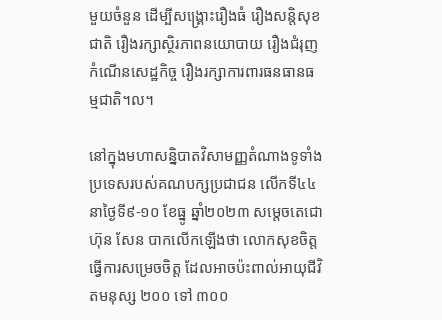មួយចំនួន ដើម្បីសង្រ្គោះរឿងធំ រឿងសន្តិសុខជាតិ រឿងរក្សាស្ថិរភាពនយោបាយ រឿងជំរុញកំណើនសេដ្ឋកិច្ច រឿងរក្សាការពារធនធានធម្មជាតិ។ល។

នៅក្នុងមហាសន្និបាតវិសាមញ្ញតំណាងទូទាំងប្រទេសរបស់គណបក្សប្រជាជន លើកទី៤៤ នាថ្ងៃទី៩-១០ ខែធ្នូ ឆ្នាំ២០២៣ សម្តេចតេជោ ហ៊ុន សែន បាកលើកឡើងថា លោកសុខចិត្តធ្វើការសម្រេចចិត្ត ដែលអាចប៉ះពាល់អាយុជីវិតមនុស្ស ២០០ ទៅ ៣០០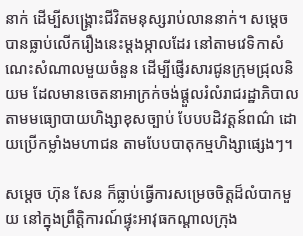នាក់ ដើម្បីសង្រ្គោះជីវិតមនុស្សរាប់លាននាក់។ សម្តេច បានធ្លាប់លើករឿងនេះម្តងម្កាលដែរ នៅតាមវេទិកាសំណេះសំណាលមួយចំនួន ដើម្បីផ្ញើរសារជូនក្រុមជ្រុលនិយម ដែលមានចេតនាអាក្រក់ចង់ផ្តួលរំលំរាជរដ្ឋាភិបាល តាមមធ្យោបាយហិង្សាខុសច្បាប់ បែបបដិវត្តន៍ពណ៌ ដោយប្រើកម្លាំងមហាជន តាមបែបបាតុកម្មហិង្សាផ្សេងៗ។

សម្តេច ហ៊ុន សែន ក៏ធ្លាប់ធ្វើការសម្រេចចិត្តដ៏លំបាកមួយ នៅក្នុងព្រឹត្តិការណ៍ផ្ទុះអាវុធកណ្តាលក្រុង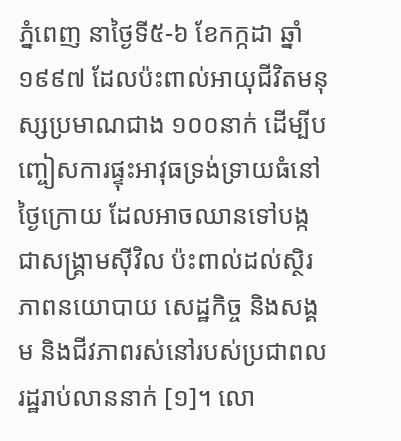ភ្នំពេញ នាថ្ងៃទី៥-៦ ខែកក្កដា ឆ្នាំ១៩៩៧ ដែលប៉ះពាល់អាយុជីវិតមនុស្សប្រមាណជាង ១០០នាក់ ដើម្បីបញ្ចៀសការផ្ទុះអាវុធទ្រង់ទ្រាយធំនៅថ្ងៃក្រោយ ដែលអាចឈានទៅបង្កជាសង្រ្គាមស៊ីវិល ប៉ះពាល់ដល់ស្ថិរភាពនយោបាយ សេដ្ឋកិច្ច និងសង្គម និងជីវភាពរស់នៅរបស់ប្រជាពលរដ្ឋរាប់លាននាក់ [១]។ លោ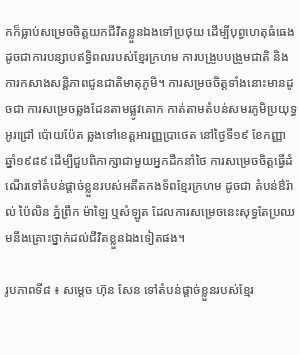កក៏ធ្លាប់សម្រេចចិត្តយកជីវិតខ្លួនឯងទៅប្រថុយ ដើម្បីបុព្វហេតុធំធេង ដូចជាការបន្សាបឥទ្ធិពលរបស់ខ្មែរក្រហម ការបង្រួបបង្រួមជាតិ និងការកសាងសន្តិភាពជូនជាតិមាតុភូមិ។ ការសម្រចចិត្តទាំងនោះមានដូចជា ការសម្រេចឆ្លងដែនតាមផ្លូវគោក កាត់តាមតំបន់សមរភូមិប្រយុទ្ធ អូរជ្រៅ ប៉ោយប៉ែត ឆ្លងទៅខេត្តអារញ្ញប្រាថេត នៅថ្ងៃទី១៩ ខែកញ្ញា ឆ្នាំ១៩៨៩ ដើម្បីជួបពិភាក្សាជាមួយអ្នកដឹកនាំថៃ ការសម្រេចចិត្តធ្វើដំណើរទៅតំបន់ផ្តាច់ខ្លួនរបស់អតីតកងទ័ពខ្មែរក្រហម ដូចជា តំបន់ឳរ៉ាល់ ប៉ៃលិន ភ្នំព្រឹក ម៉ាឡៃ ឬសំឡូត ដែលការសម្រេចនេះសុទ្ធតែប្រឈមនឹងគ្រោះថ្នាក់ដល់ជីវិតខ្លួនឯងទៀតផង។

រូបភាពទី៨ ៖ សម្តេច ហ៊ុន សែន ទៅតំបន់ផ្តាច់ខ្លួនរបស់ខ្មែរ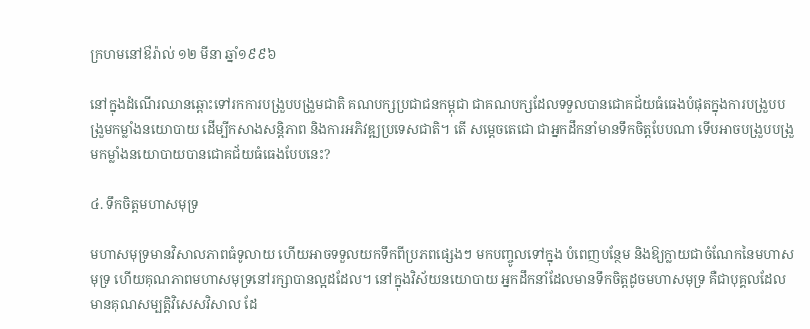ក្រហមនៅឳរ៉ាល់ ១២ មីនា ឆ្នាំ១៩៩៦

នៅក្នុងដំណើរឈានឆ្ពោះទៅរកការបង្រួបបង្រួមជាតិ គណបក្សប្រជាជនកម្ពុជា ជាគណបក្សដែលទទួលបានជោគជ័យធំធេងបំផុតក្នុងការបង្រួបបង្រួមកម្លាំងនយោបាយ ដើម្បីកសាងសន្តិភាព និងការអភិវឌ្ឍប្រទេសជាតិ។ តើ សម្តេចតេជោ ជាអ្នកដឹកនាំមានទឹកចិត្តបែបណា ទើបអាចបង្រួបបង្រួមកម្លាំងនយោបាយបានជោគជ័យធំធេងបែបនេះ?

៤. ទឹកចិត្តមហាសមុទ្រ

មហាសមុទ្រមានវិសាលភាពធំទូលាយ ហើយអាចទទួលយកទឹកពីប្រភពផ្សេងៗ មកបញ្ចូលទៅក្នុង បំពេញបន្ថែម និងឱ្យក្លាយជាចំណែកនៃមហាសមុទ្រ ហើយគុណភាពមហាសមុទ្រនៅរក្សាបានល្អដដែល។ នៅក្នុងវិស័យនយោបាយ អ្នកដឹកនាំដែលមានទឹកចិត្តដូចមហាសមុទ្រ គឺជាបុគ្គលដែលមានគុណសម្បត្តិវិសេសវិសាល ដែ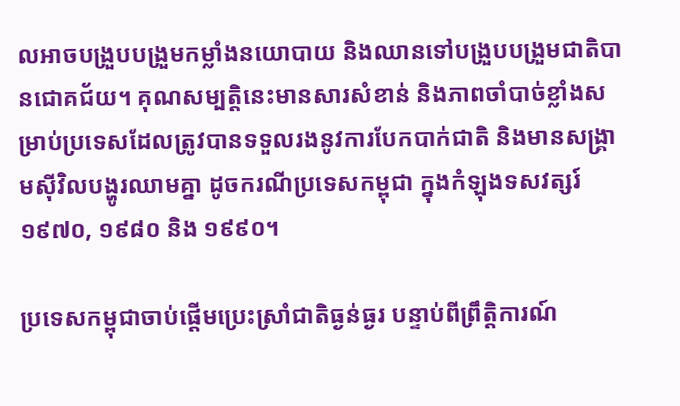លអាចបង្រួបបង្រួមកម្លាំងនយោបាយ និងឈានទៅបង្រួបបង្រួមជាតិបានជោគជ័យ។ គុណសម្បត្តិនេះមានសារសំខាន់ និងភាពចាំបាច់ខ្លាំងសម្រាប់ប្រទេសដែលត្រូវបានទទួលរងនូវការបែកបាក់ជាតិ និងមានសង្រ្គាមស៊ីវិលបង្ហូរឈាមគ្នា ដូចករណីប្រទេសកម្ពុជា ក្នុងកំឡុងទសវត្សរ៍១៩៧០, ១៩៨០ និង ១៩៩០។

ប្រទេសកម្ពុជាចាប់ផ្តើមប្រេះស្រាំជាតិធ្ងន់ធ្ងរ បន្ទាប់ពីព្រឹត្តិការណ៍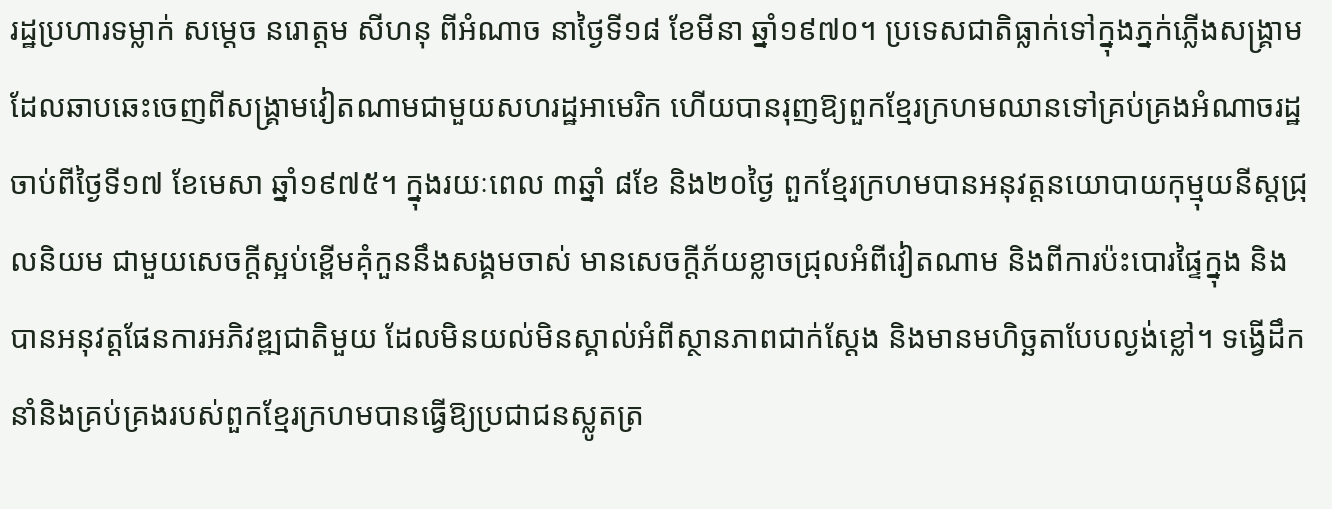រដ្ឋប្រហារទម្លាក់ សម្តេច នរោត្តម សីហនុ ពីអំណាច នាថ្ងៃទី១៨ ខែមីនា ឆ្នាំ១៩៧០។ ប្រទេសជាតិធ្លាក់ទៅក្នុងភ្នក់ភ្លើងសង្រ្គាម ដែលឆាបឆេះចេញពីសង្រ្គាមវៀតណាមជាមួយសហរដ្ឋអាមេរិក ហើយបានរុញឱ្យពួកខ្មែរក្រហមឈានទៅគ្រប់គ្រងអំណាចរដ្ឋ ចាប់ពីថ្ងៃទី១៧ ខែមេសា ឆ្នាំ១៩៧៥។ ក្នុងរយៈពេល ៣ឆ្នាំ ៨ខែ និង២០ថ្ងៃ ពួកខ្មែរក្រហមបានអនុវត្តនយោបាយកុម្មុយនីស្តជ្រុលនិយម ជាមួយសេចក្តីស្អប់ខ្ពើមគុំកួននឹងសង្គមចាស់ មានសេចក្តីភ័យខ្លាចជ្រុលអំពីវៀតណាម និងពីការប៉ះបោរផ្ទៃក្នុង និងបានអនុវត្តផែនការអភិវឌ្ឍជាតិមួយ ដែលមិនយល់មិនស្គាល់អំពីស្ថានភាពជាក់ស្តែង និងមានមហិច្ឆតាបែបល្ងង់ខ្លៅ។ ទង្វើដឹកនាំនិងគ្រប់គ្រងរបស់ពួកខ្មែរក្រហមបានធ្វើឱ្យប្រជាជនស្លូតត្រ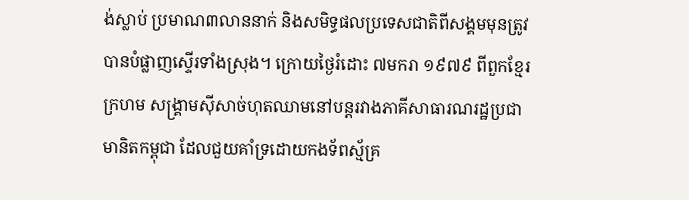ង់ស្លាប់ ប្រមាណ៣លាននាក់ និងសមិទ្ធផលប្រទេសជាតិពីសង្គមមុនត្រូវបានបំផ្លាញស្ទើរទាំងស្រុង។ ក្រោយថ្ងៃរំដោះ ៧មករា ១៩៧៩ ពីពួកខ្មែរក្រហម សង្រ្គាមស៊ីសាច់ហុតឈាមនៅបន្តរវាងភាគីសាធារណរដ្ឋប្រជាមានិតកម្ពុជា ដែលជួយគាំទ្រដោយកងទ័ពស្ម័គ្រ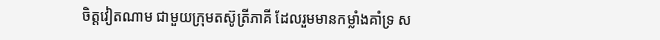ចិត្តវៀតណាម ជាមួយក្រុមតស៊ូត្រីភាគី ដែលរួមមានកម្លាំងគាំទ្រ ស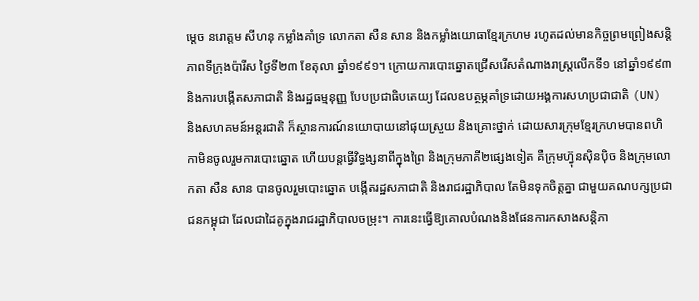ម្តេច នរោត្តម សីហនុ កម្លាំងគាំទ្រ លោកតា សឺន សាន និងកម្លាំងយោធាខ្មែរក្រហម រហូតដល់មានកិច្ចព្រមព្រៀងសន្តិភាពទីក្រុងប៉ារីស ថ្ងៃទី២៣ ខែតុលា ឆ្នាំ១៩៩១។ ក្រោយការបោះឆ្នោតជ្រើសរើសតំណាងរាស្រ្តលើកទី១ នៅឆ្នាំ១៩៩៣ និងការបង្កើតសភាជាតិ និងរដ្ឋធម្មនុញ្ញ បែបប្រជាធិបតេយ្យ ដែលឧបត្ថម្ភគាំទ្រដោយអង្គការសហប្រជាជាតិ (UN) និងសហគមន៍អន្តរជាតិ ក៏ស្ថានការណ៍នយោបាយនៅផុយស្រួយ និងគ្រោះថ្នាក់ ដោយសារក្រុមខ្មែរក្រហមបានពហិកាមិនចូលរួមការបោះឆ្នោត ហើយបន្តធ្វើវិទ្ធង្សនាពីក្នុងព្រៃ និងក្រុមភាគី២ផ្សេងទៀត គឺក្រុមហ្វ៊ុនស៊ិនប៉ិច និងក្រុមលោកតា សឺន សាន បានចូលរួមបោះឆ្នោត បង្កើតរដ្ឋសភាជាតិ និងរាជរដ្ឋាភិបាល តែមិនទុកចិត្តគ្នា ជាមួយគណបក្សប្រជាជនកម្ពុជា ដែលជាដៃគូក្នុងរាជរដ្ឋាភិបាលចម្រុះ។ ការនេះធ្វើឱ្យគោលបំណងនិងផែនការកសាងសន្តិភា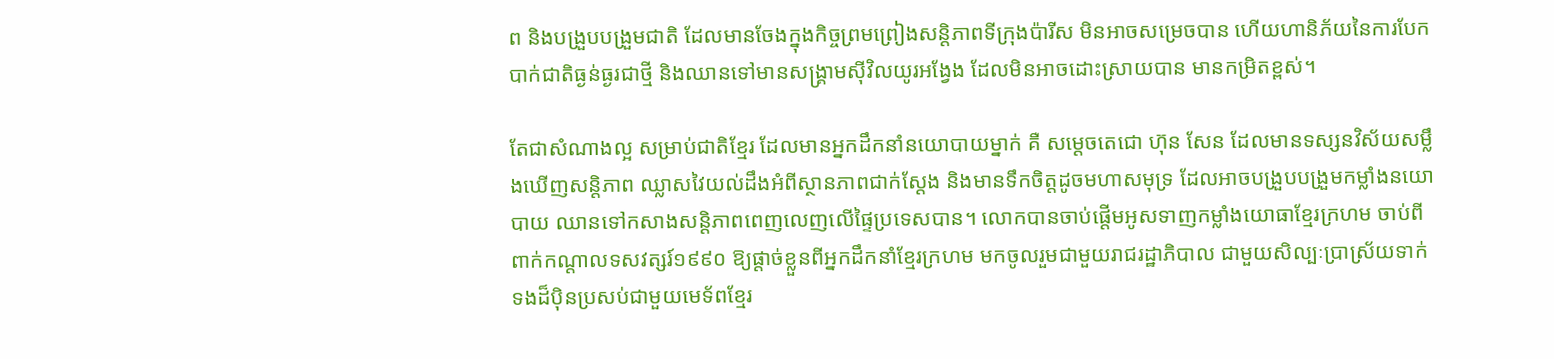ព និងបង្រួបបង្រួមជាតិ ដែលមានចែងក្នុងកិច្ចព្រមព្រៀងសន្តិភាពទីក្រុងប៉ារីស មិនអាចសម្រេចបាន ហើយហានិភ័យនៃការបែកបាក់ជាតិធ្ងន់ធ្ងរជាថ្មី និងឈានទៅមានសង្រ្គាមស៊ីវិលយូរអង្វែង ដែលមិនអាចដោះស្រាយបាន មានកម្រិតខ្ពស់។

តែជាសំណាងល្អ សម្រាប់ជាតិខ្មែរ ដែលមានអ្នកដឹកនាំនយោបាយម្នាក់ គឺ សម្តេចតេជោ ហ៊ុន សែន ដែលមានទស្សនវិស័យសម្លឹងឃើញសន្តិភាព ឈ្លាសវៃយល់ដឹងអំពីស្ថានភាពជាក់ស្តែង និងមានទឹកចិត្តដូចមហាសមុទ្រ ដែលអាចបង្រួបបង្រួមកម្លាំងនយោបាយ ឈានទៅកសាងសន្តិភាពពេញលេញលើផ្ទៃប្រទេសបាន។ លោកបានចាប់ផ្តើមអូសទាញកម្លាំងយោធាខ្មែរក្រហម ចាប់ពីពាក់កណ្តាលទសវត្សរ៍១៩៩០ ឱ្យផ្តាច់ខ្លួនពីអ្នកដឹកនាំខ្មែរក្រហម មកចូលរួមជាមួយរាជរដ្ឋាភិបាល ជាមួយសិល្បៈប្រាស្រ័យទាក់ទងដ៏ប៉ិនប្រសប់ជាមួយមេទ័ពខ្មែរ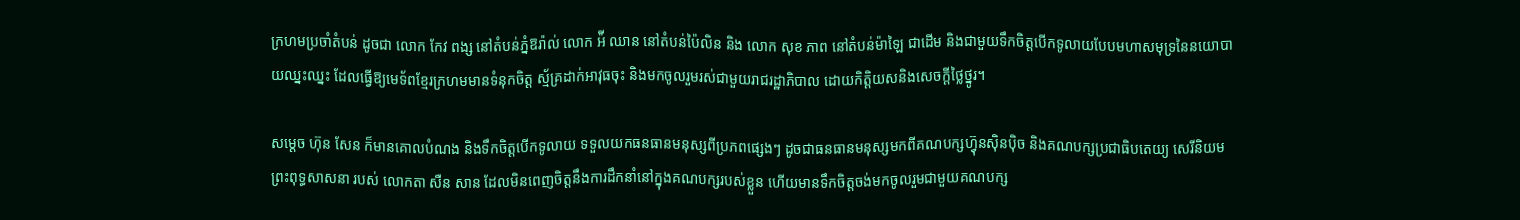ក្រហមប្រចាំតំបន់ ដូចជា លោក កែវ ពង្ស នៅតំបន់ភ្នំឱរ៉ាល់ លោក អ៉ី ឈាន នៅតំបន់ប៉ៃលិន និង លោក សុខ ភាព នៅតំបន់ម៉ាឡៃ ជាដើម និងជាមួយទឹកចិត្តបើកទូលាយបែបមហាសមុទ្រនៃនយោបាយឈ្នះឈ្នះ ដែលធ្វើឱ្យមេទ័ពខ្មែរក្រហមមានទំនុកចិត្ត ស្ម័គ្រដាក់អាវុធចុះ និងមកចូលរួមរស់ជាមួយរាជរដ្ឋាភិបាល ដោយកិត្តិយសនិងសេចក្តីថ្លៃថ្នូរ។

សម្តេច ហ៊ុន សែន ក៏មានគោលបំណង និងទឹកចិត្តបើកទូលាយ ទទួលយកធនធានមនុស្សពីប្រភពផ្សេងៗ ដូចជាធនធានមនុស្សមកពីគណបក្សហ្វ៊ុនសុិនប៉ិច និងគណបក្សប្រជាធិបតេយ្យ សេរីនិយម ព្រះពុទ្ធសាសនា របស់ លោកតា សឺន សាន ដែលមិនពេញចិត្តនឹងការដឹកនាំនៅក្នុងគណបក្សរបស់ខ្លួន ហើយមានទឹកចិត្តចង់មកចូលរួមជាមួយគណបក្ស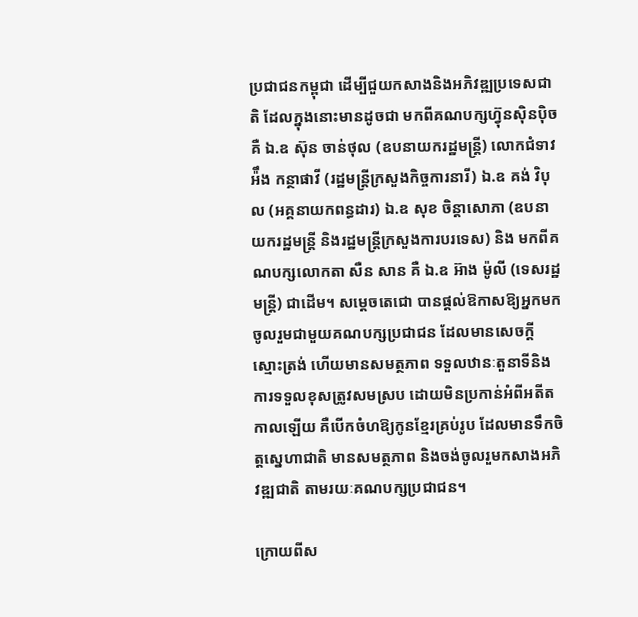ប្រជាជនកម្ពុជា ដើម្បីជួយកសាងនិងអភិវឌ្ឍប្រទេសជាតិ ដែលក្នុងនោះមានដូចជា មកពីគណបក្សហ្វ៊ុនស៊ិនប៉ិច គឺ ឯ.ឧ ស៊ុន ចាន់ថុល (ឧបនាយករដ្ឋមន្រ្តី) លោកជំទាវ អ៉ឹង កន្ថាផាវី (រដ្ឋមន្រ្តីក្រសួងកិច្ចការនារី) ឯ.ឧ គង់ វិបុល (អគ្គនាយកពន្ធដារ) ឯ.ឧ សុខ ចិន្តាសោភា (ឧបនាយករដ្ឋមន្រ្តី និងរដ្ឋមន្រ្តីក្រសួងការបរទេស) និង មកពីគណបក្សលោកតា សឺន សាន គឺ ឯ.ឧ អ៊ាង ម៉ូលី (ទេសរដ្ឋមន្រ្តី) ជាដើម។ សម្តេចតេជោ បានផ្តល់ឱកាសឱ្យអ្នកមកចូលរួមជាមួយគណបក្សប្រជាជន ដែលមានសេចក្តីស្មោះត្រង់ ហើយមានសមត្ថភាព ទទួលឋានៈតួនាទីនិងការទទួលខុសត្រូវសមស្រប ដោយមិនប្រកាន់អំពីអតីតកាលឡើយ គឺបើកចំហឱ្យកូនខ្មែរគ្រប់រូប ដែលមានទឹកចិត្តស្នេហាជាតិ មានសមត្ថភាព និងចង់ចូលរួមកសាងអភិវឌ្ឍជាតិ តាមរយៈគណបក្សប្រជាជន។

ក្រោយពីស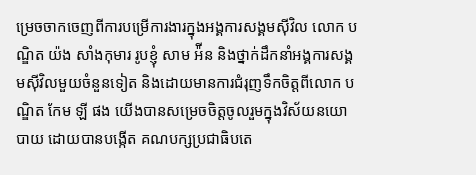ម្រេចចាកចេញពីការបម្រើការងារក្នុងអង្គការសង្គមស៊ីវិល លោក បណ្ឌិត យ៉ង សាំងកុមារ រូបខ្ញុំ សាម អ៉ីន និងថ្នាក់ដឹកនាំអង្គការសង្គមស៊ីវិលមួយចំនួនទៀត និងដោយមានការជំរុញទឹកចិត្តពីលោក បណ្ឌិត កែម ឡី ផង យើងបានសម្រេចចិត្តចូលរួមក្នុងវិស័យនយោបាយ ដោយបានបង្កើត គណបក្សប្រជាធិបតេ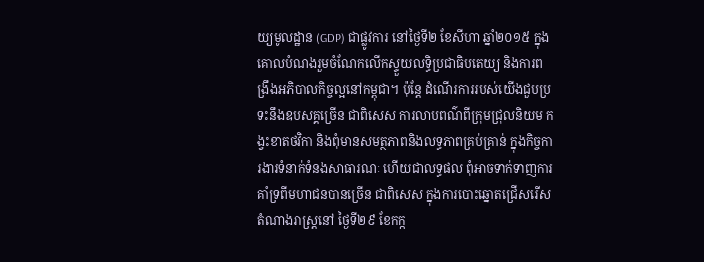យ្យមូលដ្ឋាន (GDP) ជាផ្លូវការ នៅថ្ងៃទី២ ខែសីហា ឆ្នាំ២០១៥ ក្នុងគោលបំណងរួមចំណែកលើកស្ទួយលទ្ធិប្រជាធិបតេយ្យ និងការពង្រឹងអភិបាលកិច្ចល្អនៅកម្ពុជា។ ប៉ុន្តែ ដំណើរការរបស់យើងជួបប្រទះនឹងឧបសគ្គច្រើន ជាពិសេស ការលាបពណ៌ពីក្រុមជ្រុលនិយម កង្វះខាតថវិកា និងពុំមានសមត្ថភាពនិងលទ្ធភាពគ្រប់គ្រាន់ ក្នុងកិច្ចការងារទំនាក់ទំនងសាធារណៈ ហើយជាលទ្ធផល ពុំអាចទាក់ទាញការគាំទ្រពីមហាជនបានច្រើន ជាពិសេស ក្នុងការបោះឆ្នោតជ្រើសរើសតំណាងរាស្រ្តនៅ ថ្ងៃទី២៩ ខែកក្ក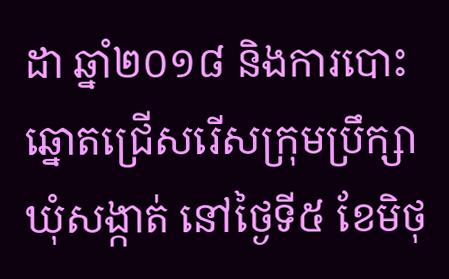ដា ឆ្នាំ២០១៨ និងការបោះឆ្នោតជ្រើសរើសក្រុមប្រឹក្សាឃុំសង្កាត់ នៅថ្ងៃទី៥ ខែមិថុ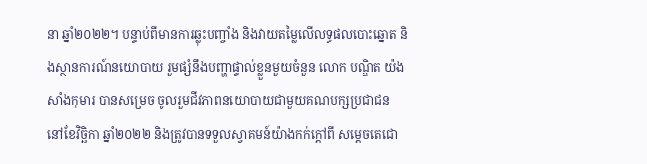នា ឆ្នាំ២០២២។ បន្ទាប់ពីមានការឆ្លុះបញ្ចាំង និងវាយតម្លៃលើលទ្ធផលបោះឆ្នោត និងស្ថានការណ៍នយោបាយ រួមផ្សំនឹងបញ្ហាផ្ទាល់ខ្លួនមួយចំនួន លោក បណ្ឌិត យ៉ង សាំងកុមារ បានសម្រេច ចូលរួមជីវភាពនយោបាយជាមួយគណបក្សប្រជាជន នៅខែវិច្ឆិកា ឆ្នាំ២០២២ និងត្រូវបានទទួលស្វាគមន៍យ៉ាងកក់ក្តៅពី សម្តេចតេជោ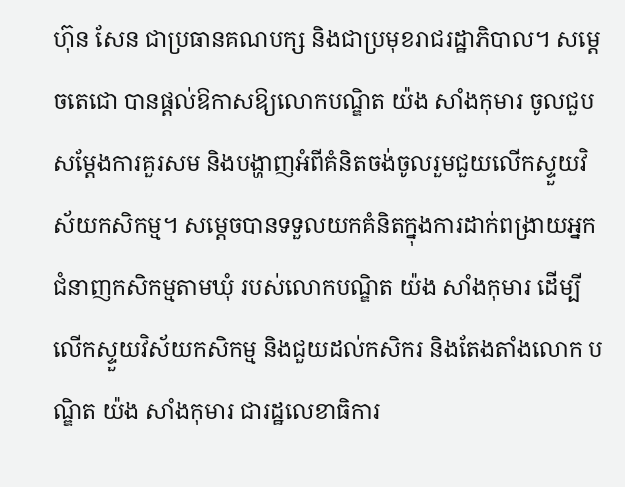ហ៊ុន សែន ជាប្រធានគណបក្ស និងជាប្រមុខរាជរដ្ឋាភិបាល។ សម្តេចតេជោ បានផ្តល់ឱកាសឱ្យលោកបណ្ឌិត យ៉ង សាំងកុមារ ចូលជួបសម្តែងការគួរសម និងបង្ហាញអំពីគំនិតចង់ចូលរួមជួយលើកស្ទួយវិស័យកសិកម្ម។ សម្តេចបានទទួលយកគំនិតក្នុងការដាក់ពង្រាយអ្នកជំនាញកសិកម្មតាមឃុំ របស់លោកបណ្ឌិត យ៉ង សាំងកុមារ ដើម្បីលើកស្ទួយវិស័យកសិកម្ម និងជួយដល់កសិករ និងតែងតាំងលោក បណ្ឌិត យ៉ង សាំងកុមារ ជារដ្ឋលេខាធិការ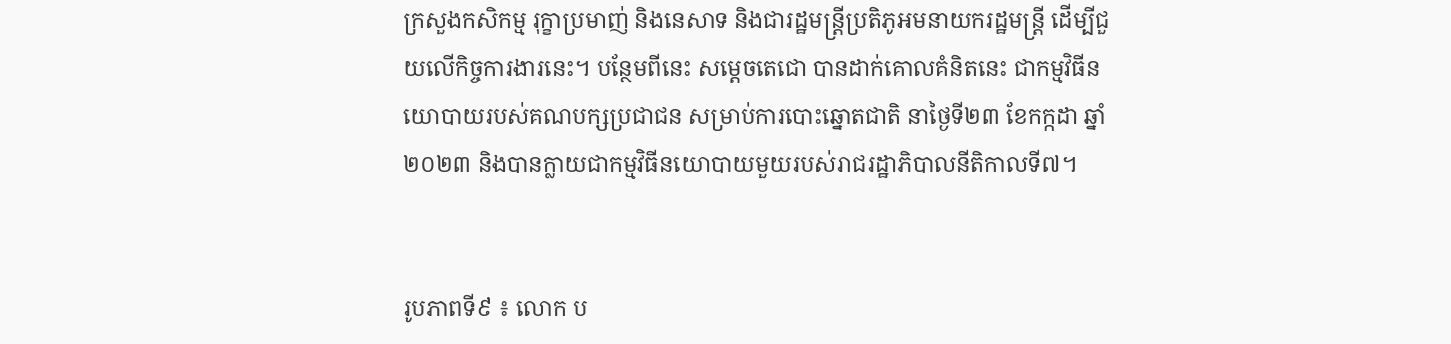ក្រសួងកសិកម្ម រុក្ខាប្រមាញ់ និងនេសាទ និងជារដ្ឋមន្រ្តីប្រតិភូអមនាយករដ្ឋមន្រ្តី ដើម្បីជួយលើកិច្ចការងារនេះ។ បន្ថែមពីនេះ សម្តេចតេជោ បានដាក់គោលគំនិតនេះ ជាកម្មវិធីនយោបាយរបស់គណបក្សប្រជាជន សម្រាប់ការបោះឆ្នោតជាតិ នាថ្ងៃទី២៣ ខែកក្កដា ឆ្នាំ២០២៣ និងបានក្លាយជាកម្មវិធីនយោបាយមួយរបស់រាជរដ្ឋាភិបាលនីតិកាលទី៧។


រូបភាពទី៩ ៖ លោក ប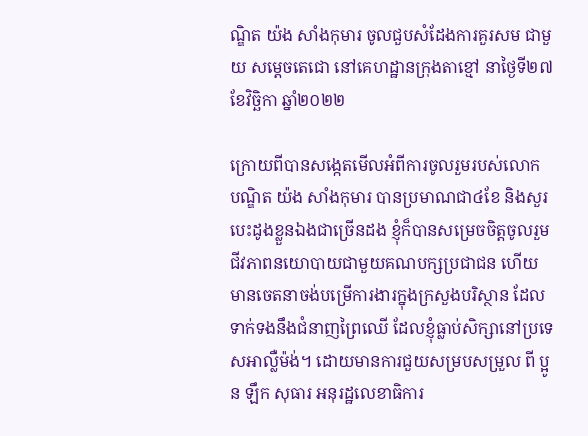ណ្ឌិត យ៉ង សាំងកុមារ ចូលជួបសំដែងការគួរសម ជាមួយ សម្តេចតេជោ នៅគេហដ្ឋានក្រុងតាខ្មៅ នាថ្ងៃទី២៧ ខែវិច្ឆិកា ឆ្នាំ២០២២

ក្រោយពីបានសង្កេតមើលអំពីការចូលរួមរបស់លោក បណ្ឌិត យ៉ង សាំងកុមារ បានប្រមាណជា៤ខែ និងសួរបេះដូងខ្លួនឯងជាច្រើនដង ខ្ញុំក៏បានសម្រេចចិត្តចូលរួមជីវភាពនយោបាយជាមួយគណបក្សប្រជាជន ហើយមានចេតនាចង់បម្រើការងារក្នុងក្រសួងបរិស្ថាន ដែលទាក់ទងនឹងជំនាញព្រៃឈើ ដែលខ្ញុំធ្លាប់សិក្សានៅប្រទេសអាល្លឺម៉ង់។ ដោយមានការជួយសម្របសម្រួល ពី ប្អូន ឡឹក សុធារ អនុរដ្ឋលេខាធិការ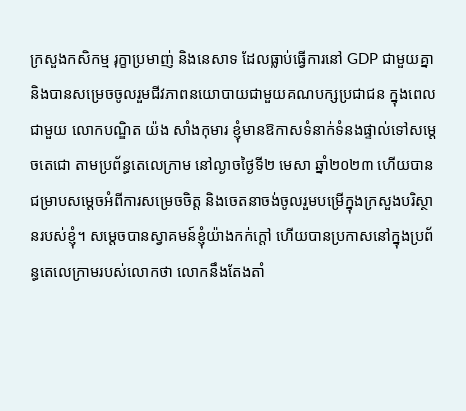ក្រសួងកសិកម្ម រុក្ខាប្រមាញ់ និងនេសាទ ដែលធ្លាប់ធ្វើការនៅ GDP ជាមួយគ្នា និងបានសម្រេចចូលរួមជីវភាពនយោបាយជាមួយគណបក្សប្រជាជន ក្នុងពេលជាមួយ លោកបណ្ឌិត យ៉ង សាំងកុមារ ខ្ញុំមានឱកាសទំនាក់ទំនងផ្ទាល់ទៅសម្តេចតេជោ តាមប្រព័ន្ធតេលេក្រាម នៅល្ងាចថ្ងៃទី២ មេសា ឆ្នាំ២០២៣ ហើយបានជម្រាបសម្តេចអំពីការសម្រេចចិត្ត និងចេតនាចង់ចូលរួមបម្រើក្នុងក្រសួងបរិស្ថានរបស់ខ្ញុំ។ សម្តេចបានស្វាគមន៍ខ្ញុំយ៉ាងកក់ក្តៅ ហើយបានប្រកាសនៅក្នុងប្រព័ន្ធតេលេក្រាមរបស់លោកថា លោកនឹងតែងតាំ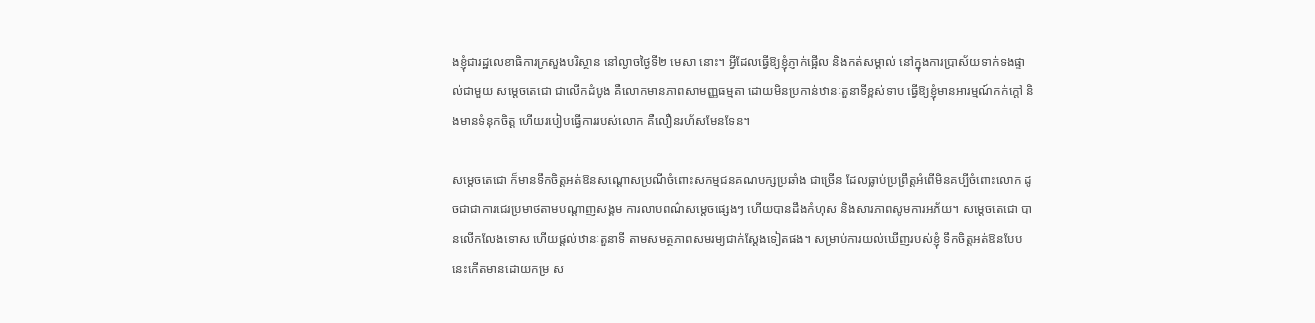ងខ្ញុំជារដ្ឋលេខាធិការក្រសួងបរិស្ថាន នៅល្ងាចថ្ងៃទី២ មេសា នោះ។ អ្វីដែលធ្វើឱ្យខ្ញុំភ្ញាក់ផ្អើល និងកត់សម្គាល់ នៅក្នុងការប្រាស័យទាក់ទងផ្ទាល់ជាមួយ សម្តេចតេជោ ជាលើកដំបូង គឺលោកមានភាពសាមញ្ញធម្មតា ដោយមិនប្រកាន់ឋានៈតួនាទីខ្ពស់ទាប ធ្វើឱ្យខ្ញុំមានអារម្មណ៍កក់ក្តៅ និងមានទំនុកចិត្ត ហើយរបៀបធ្វើការរបស់លោក គឺលឿនរហ័សមែនទែន។

សម្តេចតេជោ ក៏មានទឹកចិត្តអត់ឱនសណ្តោសប្រណីចំពោះសកម្មជនគណបក្សប្រឆាំង ជាច្រើន ដែលធ្លាប់ប្រព្រឹត្តអំពើមិនគប្បីចំពោះលោក ដូចជាជាការជេរប្រមាថតាមបណ្តាញសង្គម ការលាបពណ៌សម្តេចផ្សេងៗ ហើយបានដឹងកំហុស និងសារភាពសូមការអភ័យ។ សម្តេចតេជោ បានលើកលែងទោស ហើយផ្តល់ឋានៈតួនាទី តាមសមត្ថភាពសមរម្យជាក់ស្តែងទៀតផង។ សម្រាប់ការយល់ឃើញរបស់ខ្ញុំ ទឹកចិត្តអត់ឱនបែបនេះកើតមានដោយកម្រ ស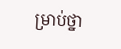ម្រាប់ថ្នា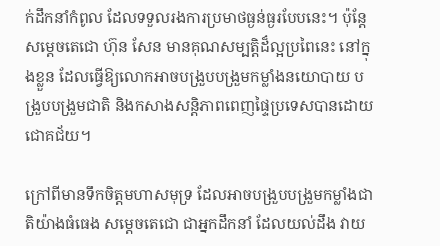ក់ដឹកនាំកំពូល ដែលទទួលរងការប្រមាថធ្ងន់ធ្ងរបែបនេះ។ ប៉ុន្តែ សម្តេចតេជោ ហ៊ុន សែន មានគុណសម្បត្តិដ៏ល្អប្រពៃនេះ នៅក្នុងខ្លួន ដែលធ្វើឱ្យលោកអាចបង្រួបបង្រួមកម្លាំងនយោបាយ បង្រួបបង្រួមជាតិ និងកសាងសន្តិភាពពេញផ្ទៃប្រទេសបានដោយជោគជ័យ។

ក្រៅពីមានទឹកចិត្តមហាសមុទ្រ ដែលអាចបង្រួបបង្រួមកម្លាំងជាតិយ៉ាងធំធេង សម្តេចតេជោ ជាអ្នកដឹកនាំ ដែលយល់ដឹង វាយ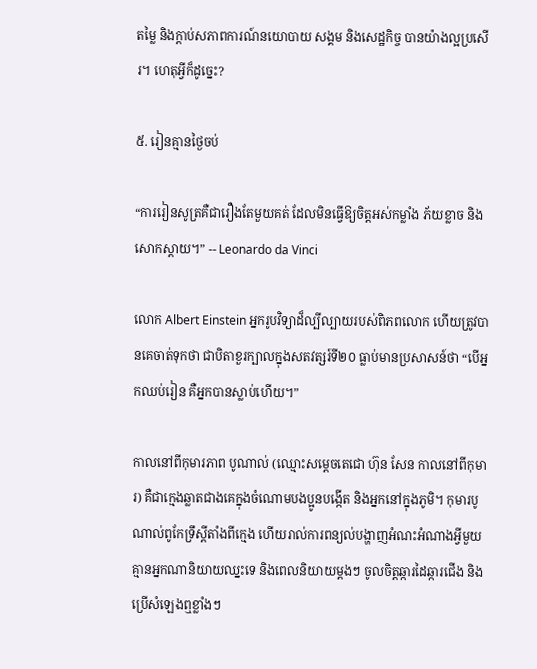តម្លៃ និងក្តាប់សភាពការណ៍នយោបាយ សង្គម និងសេដ្ឋកិច្ច បានយ៉ាងល្អប្រសើរ។ ហេតុអ្វីក៏ដូច្នេះ?

៥. រៀនគ្មានថ្ងៃចប់

“ការរៀនសូត្រគឺជារឿងតែមួយគត់ ដែលមិនធ្វើឱ្យចិត្តអស់កម្លាំង ភ័យខ្លាច និងសោកស្តាយ។” -- Leonardo da Vinci

លោក Albert Einstein អ្នករូបវិទ្យាដ៏ល្បីល្បាយរបស់ពិភពលោក ហើយត្រូវបានគេចាត់ទុកថា ជាបិតាខួរក្បាលក្នុងសតវត្សរ៍ទី២០ ធ្លាប់មានប្រសាសន៍ថា “បើអ្នកឈប់រៀន គឺអ្នកបានស្លាប់ហើយ។”

កាលនៅពីកុមារភាព បូណាល់ (ឈ្មោះសម្តេចតេជោ ហ៊ុន សែន កាលនៅពីកុមារ) គឺជាក្មេងឆ្លាតជាងគេក្នុងចំណោមបងប្អូនបង្កើត និងអ្នកនៅក្នុងភូមិ។ កុមារបូណាល់ពូកែទ្រឹស្តីតាំងពីក្មេង ហើយរាល់ការពន្យល់បង្ហាញអំណះអំណាងអ្វីមួយ គ្មានអ្នកណានិយាយឈ្នះទេ និងពេលនិយាយម្តងៗ ចូលចិត្តឆ្ការដៃឆ្ការជើង និងប្រើសំឡេងឮខ្លាំងៗ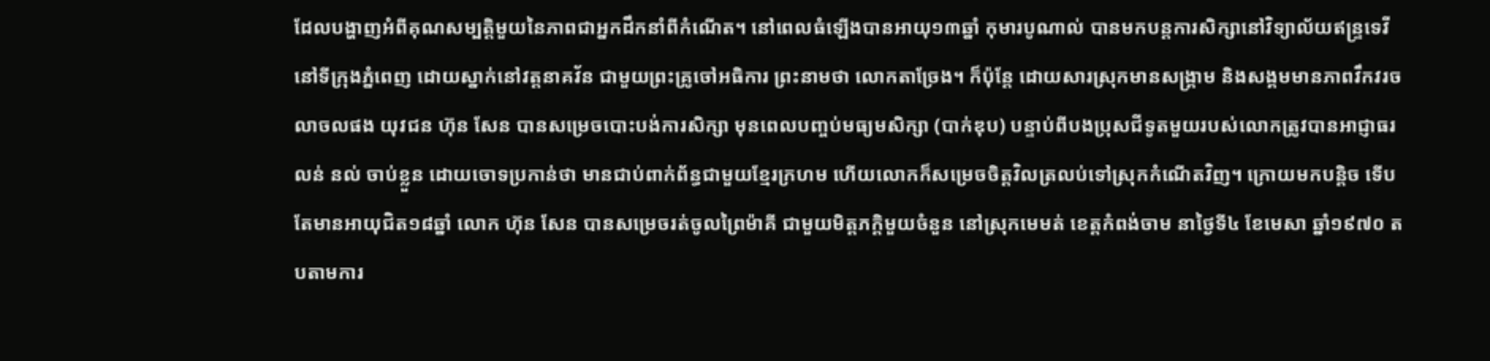ដែលបង្ហាញអំពីគុណសម្បត្តិមួយនៃភាពជាអ្នកដឹកនាំពីកំណើត។ នៅពេលធំឡើងបានអាយុ១៣ឆ្នាំ កុមារបូណាល់ បានមកបន្តការសិក្សានៅវិទ្យាល័យឥន្រ្ទទេវី នៅទីក្រុងភ្នំពេញ ដោយស្នាក់នៅវត្តនាគវ័ន ជាមួយព្រះគ្រូចៅអធិការ ព្រះនាមថា លោកតាច្រែង។ ក៏ប៉ុន្តែ ដោយសារស្រុកមានសង្រ្គាម និងសង្គមមានភាពវឹកវរចលាចលផង យុវជន ហ៊ុន សែន បានសម្រេចបោះបង់ការសិក្សា មុនពេលបញ្ចប់មធ្យមសិក្សា (បាក់ឌុប) បន្ទាប់ពីបងប្រុសជីទូតមួយរបស់លោកត្រូវបានអាជ្ញាធរ លន់ នល់ ចាប់ខ្លួន ដោយចោទប្រកាន់ថា មានជាប់ពាក់ព័ន្ធជាមួយខ្មែរក្រហម ហើយលោកក៏សម្រេចចិត្តវិលត្រលប់ទៅស្រុកកំណើតវិញ។ ក្រោយមកបន្តិច ទើបតែមានអាយុជិត១៨ឆ្នាំ លោក ហ៊ុន សែន បានសម្រេចរត់ចូលព្រៃម៉ាគី ជាមួយមិត្តភក្តិមួយចំនួន នៅស្រុកមេមត់ ខេត្តកំពង់ចាម នាថ្ងៃទី៤ ខែមេសា ឆ្នាំ១៩៧០ តបតាមការ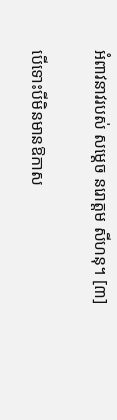អំពាវនាវរបស់ សម្តេច នរោត្តម សីហនុ។ [៣]

បើទោះបីមិនមានឱកាស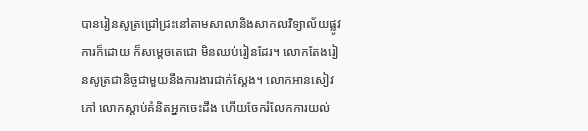បានរៀនសូត្រជ្រៅជ្រះនៅតាមសាលានិងសាកលវិទ្យាល័យផ្លូវការក៏ដោយ ក៏សម្តេចតេជោ មិនឈប់រៀនដែរ។ លោកតែងរៀនសូត្រជានិច្ចជាមួយនឹងការងារជាក់ស្តែង។ លោកអានសៀវភៅ លោកស្តាប់គំនិតអ្នកចេះដឹង ហើយចែករំលែកការយល់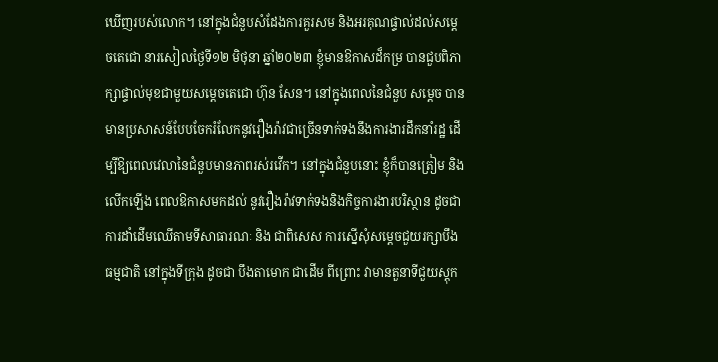ឃើញរបស់លោក។ នៅក្នុងជំនួបសំដែងការគួរសម និងអរគុណផ្ទាល់ដល់សម្តេចតេជោ នារសៀលថ្ងៃទី១២ មិថុនា ឆ្នាំ២០២៣ ខ្ញុំមានឱកាសដ៏កម្រ បានជួបពិភាក្សាផ្ទាល់មុខជាមួយសម្តេចតេជោ ហ៊ុន សែន។ នៅក្នុងពេលនៃជំនួប សម្តេច បានមានប្រសាសន៍បែបចែករំលែកនូវរឿងរ៉ាវជាច្រើនទាក់ទងនឹងការងារដឹកនាំរដ្ឋ ដើម្បីឱ្យពេលវេលានៃជំនួបមានភាពរស់រវើក។ នៅក្នុងជំនួបនោះ ខ្ញុំក៏បានត្រៀម និងលើកឡើង ពេលឱកាសមកដល់ នូវរឿងរ៉ាវទាក់ទងនិងកិច្ចការងារបរិស្ថាន ដូចជាការដាំដើមឈើតាមទីសាធារណៈ និង ជាពិសេស ការស្នើសុំសម្តេចជួយរក្សាបឹងធម្មជាតិ នៅក្នុងទីក្រុង ដូចជា បឹងតាមោក ជាដើម ពីព្រោះ វាមានតួនាទីជួយស្តុក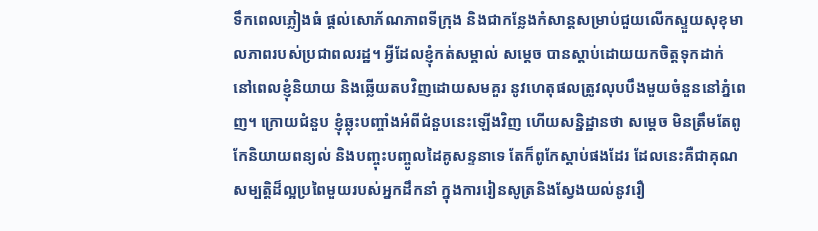ទឹកពេលភ្លៀងធំ ផ្តល់សោភ័ណភាពទីក្រុង និងជាកន្លែងកំសាន្តសម្រាប់ជួយលើកស្ទួយសុខុមាលភាពរបស់ប្រជាពលរដ្ឋ។ អ្វីដែលខ្ញុំកត់សម្គាល់ សម្តេច បានស្តាប់ដោយយកចិត្តទុកដាក់ នៅពេលខ្ញុំនិយាយ និងឆ្លើយតបវិញដោយសមគួរ នូវហេតុផលត្រូវលុបបឹងមួយចំនួននៅភ្នំពេញ។ ក្រោយជំនួប ខ្ញុំឆ្លុះបញ្ចាំងអំពីជំនួបនេះឡើងវិញ ហើយសន្និដ្ឋានថា សម្តេច មិនត្រឹមតែពូកែនិយាយពន្យល់ និងបញ្ចុះបញ្ចូលដៃគូសន្ទនាទេ តែក៏ពូកែស្តាប់ផងដែរ ដែលនេះគឺជាគុណសម្បត្តិដ៏ល្អប្រពៃមួយរបស់អ្នកដឹកនាំ ក្នុងការរៀនសូត្រនិងស្វែងយល់នូវរឿ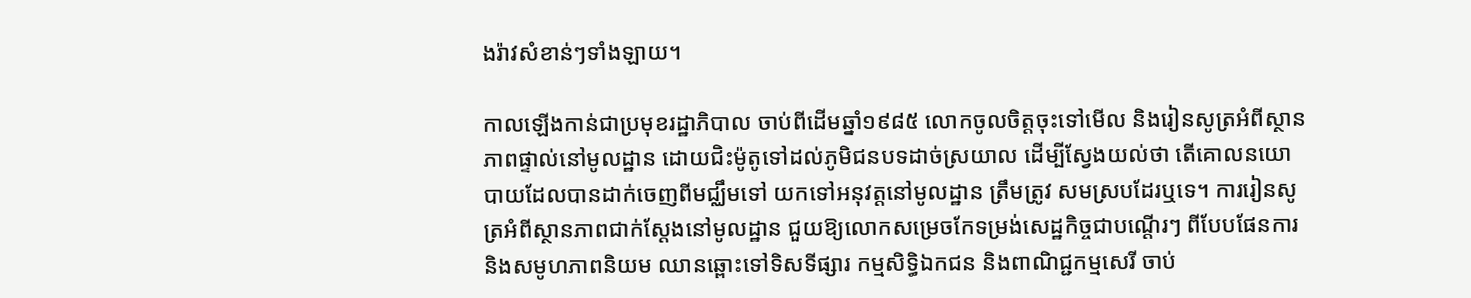ងរ៉ាវសំខាន់ៗទាំងឡាយ។

កាលឡើងកាន់ជាប្រមុខរដ្ឋាភិបាល ចាប់ពីដើមឆ្នាំ១៩៨៥ លោកចូលចិត្តចុះទៅមើល និងរៀនសូត្រអំពីស្ថានភាពផ្ទាល់នៅមូលដ្ឋាន ដោយជិះម៉ូតូទៅដល់ភូមិជនបទដាច់ស្រយាល ដើម្បីស្វែងយល់ថា តើគោលនយោបាយដែលបានដាក់ចេញពីមជ្ឈឹមទៅ យកទៅអនុវត្តនៅមូលដ្ឋាន ត្រឹមត្រូវ សមស្របដែរឬទេ។ ការរៀនសូត្រអំពីស្ថានភាពជាក់ស្តែងនៅមូលដ្ឋាន ជួយឱ្យលោកសម្រេចកែទម្រង់សេដ្ឋកិច្ចជាបណ្តើរៗ ពីបែបផែនការនិងសមូហភាពនិយម ឈានឆ្ពោះទៅទិសទីផ្សារ កម្មសិទ្ធិឯកជន និងពាណិជ្ជកម្មសេរី ចាប់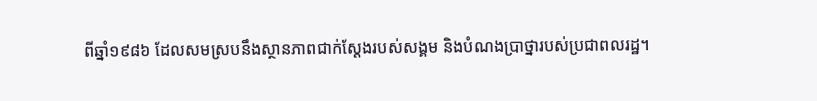ពីឆ្នាំ១៩៨៦ ដែលសមស្របនឹងស្ថានភាពជាក់ស្តែងរបស់សង្គម និងបំណងប្រាថ្នារបស់ប្រជាពលរដ្ឋ។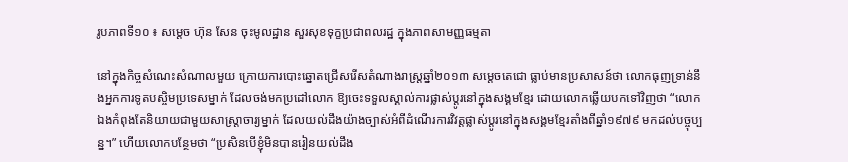រូបភាពទី១០ ៖ សម្តេច ហ៊ុន សែន ចុះមូលដ្ឋាន សួរសុខទុក្ខប្រជាពលរដ្ឋ ក្នុងភាពសាមញ្ញធម្មតា

នៅក្នុងកិច្ចសំណេះសំណាលមួយ ក្រោយការបោះឆ្នោតជ្រើសរើសតំណាងរាស្រ្តឆ្នាំ២០១៣ សម្តេចតេជោ ធ្លាប់មានប្រសាសន៍ថា លោកធុញទ្រាន់នឹងអ្នកការទូតបស្ចិមប្រទេសម្នាក់ ដែលចង់មកប្រដៅលោក ឱ្យចេះទទួលស្គាល់ការផ្លាស់ប្តូរនៅក្នុងសង្គមខ្មែរ ដោយលោកឆ្លើយបកទៅវិញថា “លោកឯងកំពុងតែនិយាយជាមួយសាស្រ្តាចារ្យម្នាក់ ដែលយល់ដឹងយ៉ាងច្បាស់អំពីដំណើរការវិវត្តផ្លាស់ប្តូរនៅក្នុងសង្គមខ្មែរតាំងពីឆ្នាំ១៩៧៩ មកដល់បច្ចុប្បន្ន។” ហើយលោកបន្ថែមថា “ប្រសិនបើខ្ញុំមិនបានរៀនយល់ដឹង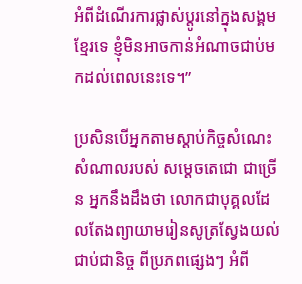អំពីដំណើរការផ្លាស់ប្តូរនៅក្នុងសង្គមខ្មែរទេ ខ្ញុំមិនអាចកាន់អំណាចជាប់មកដល់ពេលនេះទេ។”

ប្រសិនបើអ្នកតាមស្តាប់កិច្ចសំណេះសំណាលរបស់ សម្តេចតេជោ ជាច្រើន អ្នកនឹងដឹងថា លោកជាបុគ្គលដែលតែងព្យាយាមរៀនសូត្រស្វែងយល់ជាប់ជានិច្ច ពីប្រភពផ្សេងៗ អំពី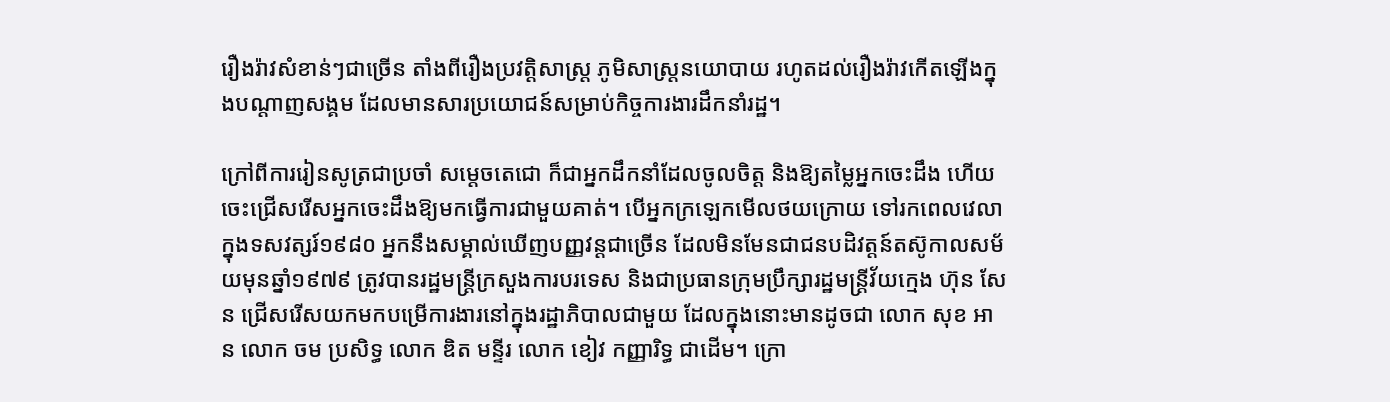រឿងរ៉ាវសំខាន់ៗជាច្រើន តាំងពីរឿងប្រវត្តិសាស្រ្ត ភូមិសាស្រ្តនយោបាយ រហូតដល់រឿងរ៉ាវកើតឡើងក្នុងបណ្តាញសង្គម ដែលមានសារប្រយោជន៍សម្រាប់កិច្ចការងារដឹកនាំរដ្ឋ។

ក្រៅពីការរៀនសូត្រជាប្រចាំ សម្តេចតេជោ ក៏ជាអ្នកដឹកនាំដែលចូលចិត្ត និងឱ្យតម្លៃអ្នកចេះដឹង ហើយចេះជ្រើសរើសអ្នកចេះដឹងឱ្យមកធ្វើការជាមួយគាត់។ បើអ្នកក្រឡេកមើលថយក្រោយ ទៅរកពេលវេលាក្នុងទសវត្សរ៍១៩៨០ អ្នកនឹងសម្គាល់ឃើញបញ្ញវន្តជាច្រើន ដែលមិនមែនជាជនបដិវត្តន៍តស៊ូកាលសម័យមុនឆ្នាំ១៩៧៩ ត្រូវបានរដ្ឋមន្រ្តីក្រសួងការបរទេស និងជាប្រធានក្រុមប្រឹក្សារដ្ឋមន្រ្តីវ័យក្មេង ហ៊ុន សែន ជ្រើសរើសយកមកបម្រើការងារនៅក្នុងរដ្ឋាភិបាលជាមួយ ដែលក្នុងនោះមានដូចជា លោក សុខ អាន លោក ចម ប្រសិទ្ធ លោក ឌិត មន្ទីរ លោក ខៀវ កញ្ញារិទ្ធ ជាដើម។ ក្រោ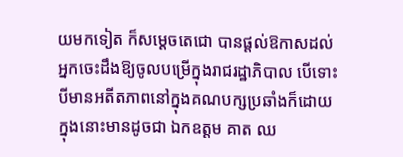យមកទៀត ក៏សម្តេចតេជោ បានផ្តល់ឱកាសដល់អ្នកចេះដឹងឱ្យចូលបម្រើក្នុងរាជរដ្ឋាភិបាល បើទោះបីមានអតីតភាពនៅក្នុងគណបក្សប្រឆាំងក៏ដោយ ក្នុងនោះមានដូចជា ឯកឧត្តម គាត ឈ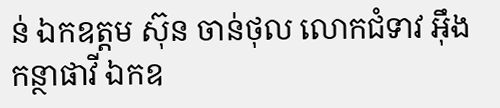ន់ ឯកឧត្តម ស៊ុន ចាន់ថុល លោកជំទាវ អុឹង កន្ថាផាវី ឯកឧ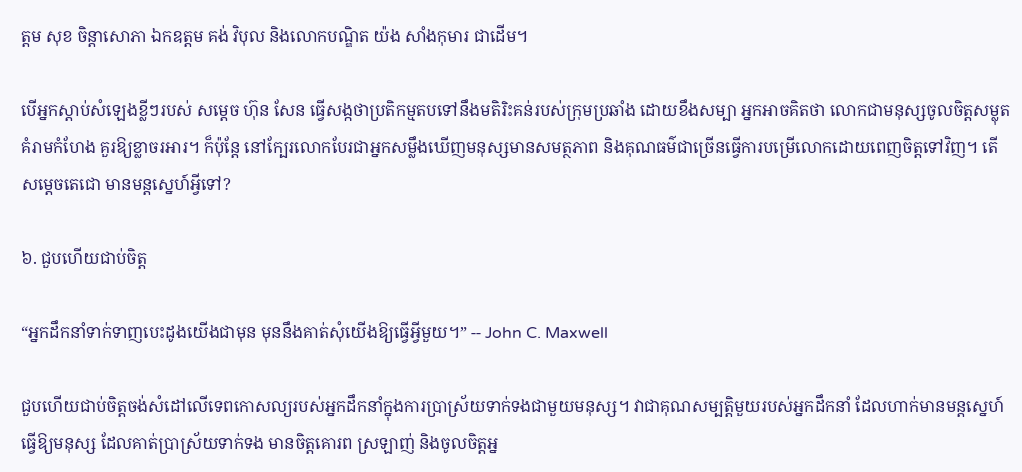ត្តម សុខ ចិន្តាសោភា ឯកឧត្តម គង់ វិបុល និងលោកបណ្ឌិត យ៉ង សាំងកុមារ ជាដើម។

បើអ្នកស្តាប់សំឡេងខ្លីៗរបស់ សម្តេច ហ៊ុន សែន ធ្វើសង្កថាប្រតិកម្មតបទៅនឹងមតិរិះគន់របស់ក្រុមប្រឆាំង ដោយខឹងសម្បា អ្នកអាចគិតថា លោកជាមនុស្សចូលចិត្តសម្លុតគំរាមកំហែង គួរឱ្យខ្លាចរអារ។ ក៏ប៉ុន្តែ នៅក្បែរលោកបែរជាអ្នកសម្លឹងឃើញមនុស្សមានសមត្ថភាព និងគុណធម៌ជាច្រើនធ្វើការបម្រើលោកដោយពេញចិត្តទៅវិញ។ តើ សម្តេចតេជោ មានមន្តស្នេហ៍អ្វីទៅ?

៦. ជួបហើយជាប់ចិត្ត

“អ្នកដឹកនាំទាក់ទាញបេះដូងយើងជាមុន មុននឹងគាត់សុំយើងឱ្យធ្វើអ្វីមួយ។” -- John C. Maxwell

ជួបហើយជាប់ចិត្តចង់សំដៅលើទេពកោសល្យរបស់អ្នកដឹកនាំក្នុងការប្រាស្រ័យទាក់ទងជាមួយមនុស្ស។ វាជាគុណសម្បត្តិមួយរបស់អ្នកដឹកនាំ ដែលហាក់មានមន្តស្នេហ៍ធ្វើឱ្យមនុស្ស ដែលគាត់ប្រាស្រ័យទាក់ទង មានចិត្តគោរព ស្រឡាញ់ និងចូលចិត្តអ្ន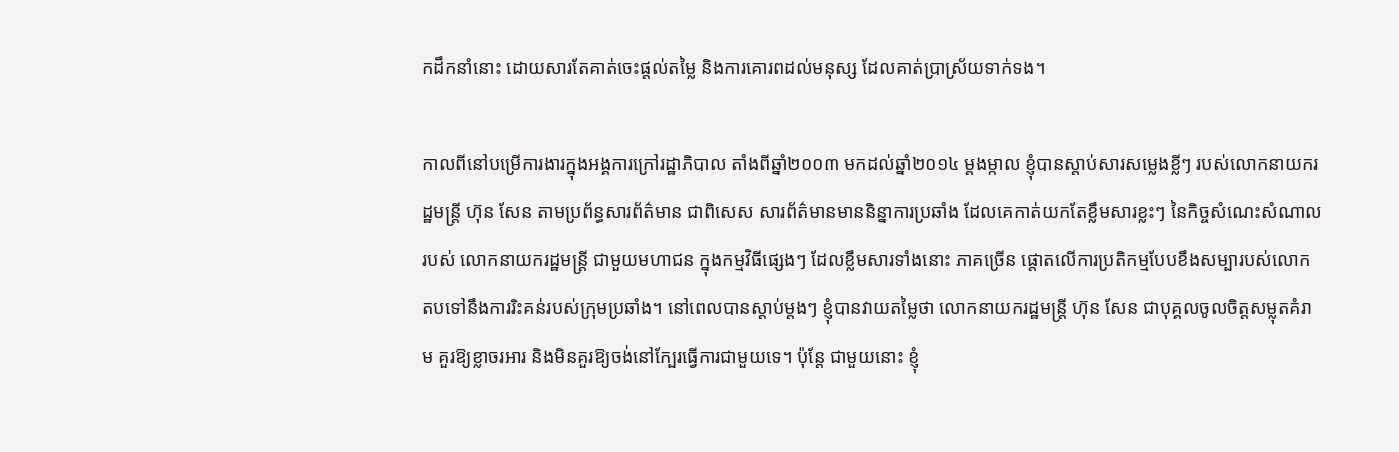កដឹកនាំនោះ ដោយសារតែគាត់ចេះផ្តល់តម្លៃ និងការគោរពដល់មនុស្ស ដែលគាត់ប្រាស្រ័យទាក់ទង។

កាលពីនៅបម្រើការងារក្នុងអង្គការក្រៅរដ្ឋាភិបាល តាំងពីឆ្នាំ២០០៣ មកដល់ឆ្នាំ២០១៤ ម្តងម្កាល ខ្ញុំបានស្តាប់សារសម្លេងខ្លីៗ របស់លោកនាយករដ្ឋមន្រ្តី ហ៊ុន សែន តាមប្រព័ន្ធសារព័ត៌មាន ជាពិសេស សារព័ត៌មានមាននិន្នាការប្រឆាំង ដែលគេកាត់យកតែខ្លឹមសារខ្លះៗ នៃកិច្ចសំណេះសំណាលរបស់ លោកនាយករដ្ឋមន្រ្តី ជាមួយមហាជន ក្នុងកម្មវិធីផ្សេងៗ ដែលខ្លឹមសារទាំងនោះ ភាគច្រើន ផ្តោតលើការប្រតិកម្មបែបខឹងសម្បារបស់លោក តបទៅនឹងការរិះគន់របស់ក្រុមប្រឆាំង។ នៅពេលបានស្តាប់ម្តងៗ ខ្ញុំបានវាយតម្លៃថា លោកនាយករដ្ឋមន្រ្តី ហ៊ុន សែន ជាបុគ្គលចូលចិត្តសម្លុតគំរាម គួរឱ្យខ្លាចរអារ និងមិនគួរឱ្យចង់នៅក្បែរធ្វើការជាមួយទេ។ ប៉ុន្តែ ជាមួយនោះ ខ្ញុំ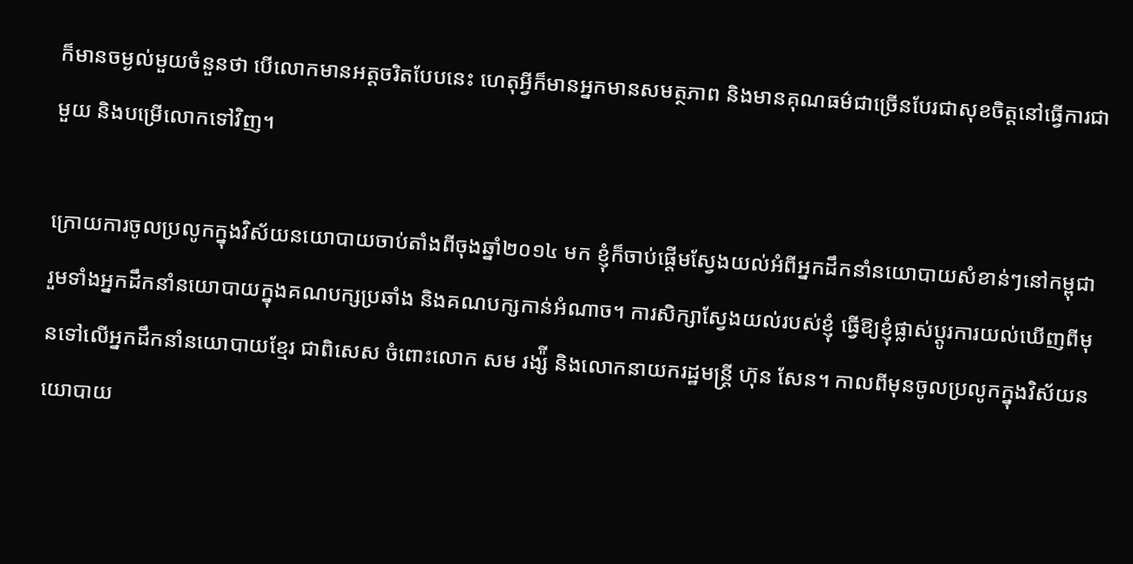ក៏មានចម្ងល់មួយចំនួនថា បើលោកមានអត្តចរិតបែបនេះ ហេតុអ្វីក៏មានអ្នកមានសមត្ថភាព និងមានគុណធម៌ជាច្រើនបែរជាសុខចិត្តនៅធ្វើការជាមួយ និងបម្រើលោកទៅវិញ។

ក្រោយការចូលប្រលូកក្នុងវិស័យនយោបាយចាប់តាំងពីចុងឆ្នាំ២០១៤ មក ខ្ញុំក៏ចាប់ផ្តើមស្វែងយល់អំពីអ្នកដឹកនាំនយោបាយសំខាន់ៗនៅកម្ពុជា រួមទាំងអ្នកដឹកនាំនយោបាយក្នុងគណបក្សប្រឆាំង និងគណបក្សកាន់អំណាច។ ការសិក្សាស្វែងយល់របស់ខ្ញុំ ធ្វើឱ្យខ្ញុំផ្លាស់ប្តូរការយល់ឃើញពីមុនទៅលើអ្នកដឹកនាំនយោបាយខ្មែរ ជាពិសេស ចំពោះលោក សម រង្ស៉ី និងលោកនាយករដ្ឋមន្រ្តី ហ៊ុន សែន។ កាលពីមុនចូលប្រលូកក្នុងវិស័យនយោបាយ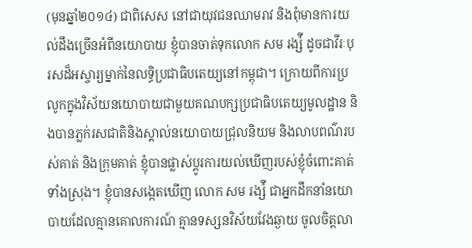(មុនឆ្នាំ២០១៤) ជាពិសេស នៅជាយុវជនឈាមរាវ និងពុំមានការយល់ដឹងច្រើនអំពីនយោបាយ ខ្ញុំបានចាត់ទុកលោក សម រង្ស៉ី ដូចជាវីរៈបុរសដ៏អស្ចារ្យម្នាក់នៃលទ្ធិប្រជាធិបតេយ្យនៅកម្ពុជា។ ក្រោយពីការប្រលូកក្នុងវិស័យនយោបាយជាមួយគណបក្សប្រជាធិបតេយ្យមូលដ្ឋាន និងបានភ្លក់រសជាតិនិងស្គាល់នយោបាយជ្រុលនិយម និងលាបពណ៌របស់គាត់ និងក្រុមគាត់ ខ្ញុំបានផ្លាស់ប្តូរការយល់ឃើញរបស់ខ្ញុំចំពោះគាត់ទាំងស្រុង។ ខ្ញុំបានសង្កេតឃើញ លោក សម រង្ស៉ី ជាអ្នកដឹកនាំនយោបាយដែលគ្មានគោលការណ៍ គ្មានទស្សនវិស័យវែងឆ្ងាយ ចូលចិត្តលា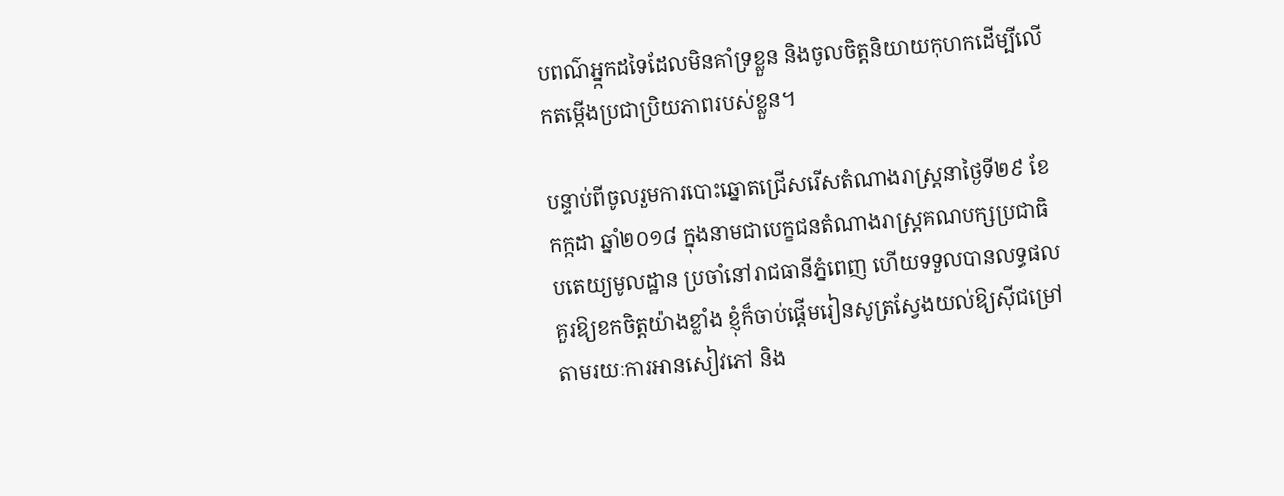បពណ៌អ្ន្កកដទៃដែលមិនគាំទ្រខ្លួន និងចូលចិត្តនិយាយកុហកដើម្បីលើកតម្កើងប្រជាប្រិយភាពរបស់ខ្លួន។

បន្ទាប់ពីចូលរួមការបោះឆ្នោតជ្រើសរើសតំណាងរាស្រ្តនាថ្ងៃទី២៩ ខែកក្កដា ឆ្នាំ២០១៨ ក្នុងនាមជាបេក្ខជនតំណាងរាស្រ្តគណបក្សប្រជាធិបតេយ្យមូលដ្ឋាន ប្រចាំនៅរាជធានីភ្នំពេញ ហើយទទួលបានលទ្ធផលគួរឱ្យខកចិត្តយ៉ាងខ្លាំង ខ្ញុំក៏ចាប់ផ្តើមរៀនសូត្រស្វែងយល់ឱ្យស៊ីជម្រៅ តាមរយៈការអានសៀវភៅ និង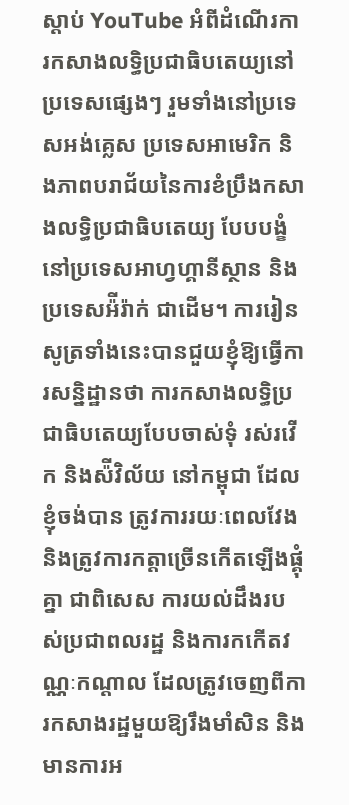ស្តាប់ YouTube អំពីដំណើរការកសាងលទ្ធិប្រជាធិបតេយ្យនៅប្រទេសផ្សេងៗ រួមទាំងនៅប្រទេសអង់គ្លេស ប្រទេសអាមេរិក និងភាពបរាជ័យនៃការខំប្រឹងកសាងលទ្ធិប្រជាធិបតេយ្យ បែបបង្ខំនៅប្រទេសអាហ្វហ្គានីស្ថាន និងប្រទេសអ៉ីរ៉ាក់ ជាដើម។ ការរៀនសូត្រទាំងនេះបានជួយខ្ញុំឱ្យធ្វើការសន្និដ្ឋានថា ការកសាងលទ្ធិប្រជាធិបតេយ្យបែបចាស់ទុំ រស់រវើក និងស៉ីវិល័យ នៅកម្ពុជា ដែលខ្ញុំចង់បាន ត្រូវការរយៈពេលវែង និងត្រូវការកត្តាច្រើនកើតឡើងផ្គុំគ្នា ជាពិសេស ការយល់ដឹងរបស់ប្រជាពលរដ្ឋ និងការកកើតវណ្ណៈកណ្តាល ដែលត្រូវចេញពីការកសាងរដ្ឋមួយឱ្យរឹងមាំសិន និងមានការអ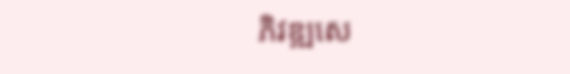ភិវឌ្ឍសេ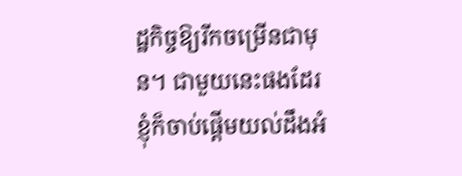ដ្ឋកិច្ចឱ្យរីកចម្រើនជាមុន។ ជាមួយនេះផងដែរ ខ្ញុំក៏ចាប់ផ្តើមយល់ដឹងអំ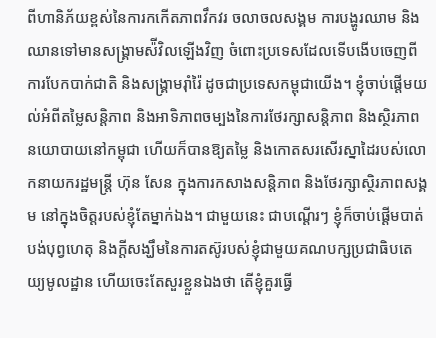ពីហានិភ័យខ្ពស់នៃការកកើតភាពវឹកវរ ចលាចលសង្គម ការបង្ហូរឈាម និងឈានទៅមានសង្រ្គាមស៉ីវិលឡើងវិញ ចំពោះប្រទេសដែលទើបងើបចេញពីការបែកបាក់ជាតិ និងសង្រ្គាមរុាំរ៉ៃ ដូចជាប្រទេសកម្ពុជាយើង។ ខ្ញុំចាប់ផ្តើមយល់អំពីតម្លៃសន្តិភាព និងអាទិភាពចម្បងនៃការថែរក្សាសន្តិភាព និងស្ថិរភាពនយោបាយនៅកម្ពុជា ហើយក៏បានឱ្យតម្លៃ និងកោតសរសើរស្នាដៃរបស់លោកនាយករដ្ឋមន្រ្តី ហ៊ុន សែន ក្នុងការកសាងសន្តិភាព និងថែរក្សាស្ថិរភាពសង្គម នៅក្នុងចិត្តរបស់ខ្ញុំតែម្នាក់ឯង។ ជាមួយនេះ ជាបណ្តើរៗ ខ្ញុំក៏ចាប់ផ្តើមបាត់បង់បុព្វហេតុ និងក្តីសង្ឃឹមនៃការតស៊ូរបស់ខ្ញុំជាមួយគណបក្សប្រជាធិបតេយ្យមូលដ្ឋាន ហើយចេះតែសួរខ្លួនឯងថា តើខ្ញុំគួរធ្វើ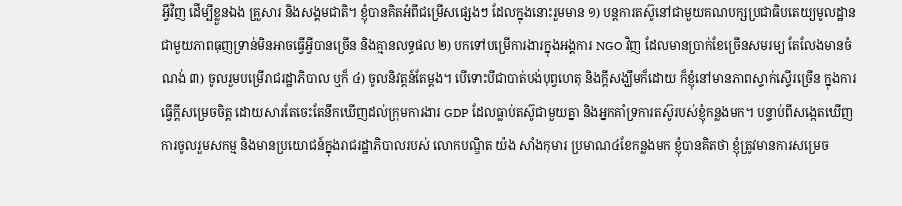អ្វីវិញ ដើម្បីខ្លួនឯង គ្រួសារ និងសង្គមជាតិ។ ខ្ញុំបានគិតអំពីជម្រើសផ្សេងៗ ដែលក្នុងនោះរួមមាន ១) បន្តការតស៊ូនៅជាមួយគណបក្សប្រជាធិបតេយ្យមូលដ្ឋាន ជាមួយភាពធុញទ្រាន់មិនអាចធ្វើអ្វីបានច្រើន និងគ្មានលទ្ធផល ២) បកទៅបម្រើការងារក្នុងអង្គការ NGO វិញ ដែលមានប្រាក់ខែច្រើនសមរម្យ តែលែងមានចំណង់ ៣) ចូលរួមបម្រើរាជរដ្ឋាភិបាល ឬក៏ ៤) ចូលនិវត្តន៍តែម្តង។ បើទោះបីជាបាត់បង់បុព្វហេតុ និងក្តីសង្ឃឹមក៏ដោយ ក៏ខ្ញុំនៅមានភាពស្ទាក់ស្ទើរច្រើន ក្នុងការធ្វើក្តីសម្រេចចិត្ត ដោយសារតែចេះតែនឹកឃើញដល់ក្រុមការងារ GDP ដែលធ្លាប់តស៊ូជាមួយគ្នា និងអ្នកគាំទ្រការតស៊ូរបស់ខ្ញុំកន្លងមក។ បន្ទាប់ពីសង្កេតឃើញការចូលរួមសកម្ម និងមានប្រយោជន៍ក្នុងរាជរដ្ឋាភិបាលរបស់ លោកបណ្ឌិត យ៉ង សាំងកុមារ ប្រមាណ៤ខែកន្លងមក ខ្ញុំបានគិតថា ខ្ញុំត្រូវមានការសម្រេច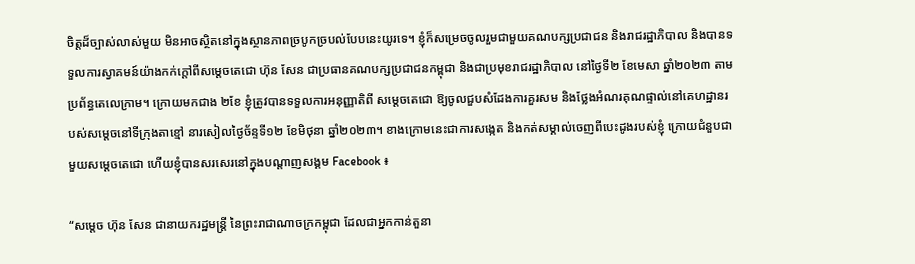ចិត្តដ៏ច្បាស់លាស់មួយ មិនអាចស្ថិតនៅក្នុងស្ថានភាពច្របូកច្របល់បែបនេះយូរទេ។ ខ្ញុំក៏សម្រេចចូលរួមជាមួយគណបក្សប្រជាជន និងរាជរដ្ឋាភិបាល និងបានទទួលការស្វាគមន៍យ៉ាងកក់ក្តៅពីសម្តេចតេជោ ហ៊ុន សែន ជាប្រធានគណបក្សប្រជាជនកម្ពុជា និងជាប្រមុខរាជរដ្ឋាភិបាល នៅថ្ងៃទី២ ខែមេសា ឆ្នាំ២០២៣ តាមប្រព័ន្ធតេលេក្រាម។ ក្រោយមកជាង ២ខែ ខ្ញុំត្រូវបានទទួលការអនុញ្ញាតិពី សម្តេចតេជោ ឱ្យចូលជួបសំដែងការគួរសម និងថ្លែងអំណរគុណផ្ទាល់នៅគេហដ្ឋានរបស់សម្តេចនៅទីក្រុងតាខ្មៅ នារសៀលថ្ងៃច័ន្ទទី១២ ខែមិថុនា ឆ្នាំ២០២៣។ ខាងក្រោមនេះជាការសង្កេត និងកត់សម្គាល់ចេញពីបេះដូងរបស់ខ្ញុំ ក្រោយជំនួបជាមួយសម្តេចតេជោ ហើយខ្ញុំបានសរសេរនៅក្នុងបណ្តាញសង្គម Facebook ៖

“សម្តេច ហ៊ុន សែន ជានាយករដ្ឋមន្រ្តី នៃព្រះរាជាណាចក្រកម្ពុជា ដែលជាអ្នកកាន់តួនា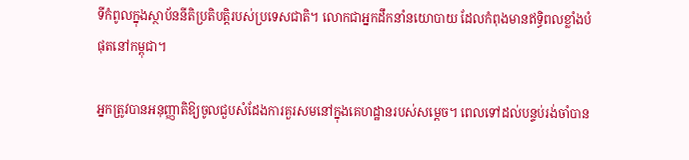ទីកំពូលក្នុងស្ថាប័ននីតិប្រតិបត្តិរបស់ប្រទេសជាតិ។ លោកជាអ្នកដឹកនាំនយោបាយ ដែលកំពុងមានឥទ្ធិពលខ្លាំងបំផុតនៅកម្ពុជា។

អ្នកត្រូវបានអនុញ្ញាតិឱ្យចូលជួបសំដែងការគួរសមនៅក្នុងគេហដ្ឋានរបស់សម្តេច។ ពេលទៅដល់បន្ទប់រង់ចាំបាន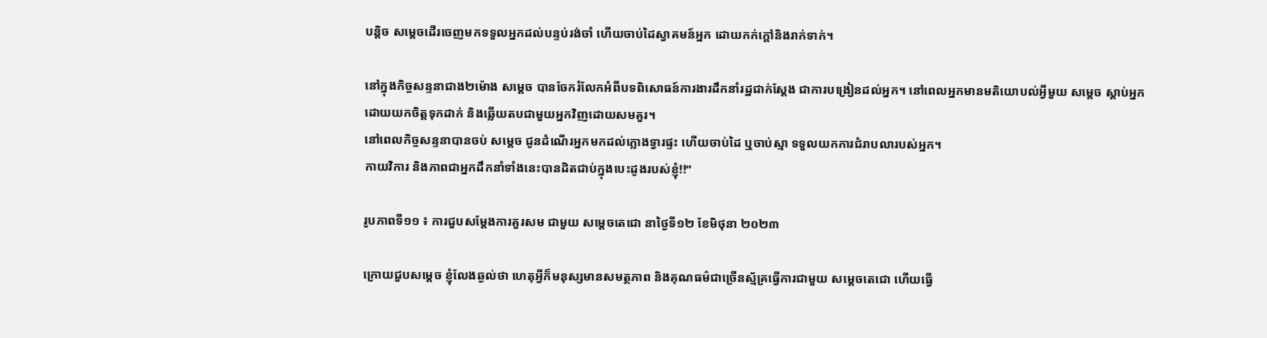បន្តិច សម្តេចដើរចេញមកទទួលអ្នកដល់បន្ទប់រង់ចាំ ហើយចាប់ដៃស្វាគមន៍អ្នក ដោយកក់ក្តៅនិងរាក់ទាក់។

នៅក្នុងកិច្ចសន្ទនាជាង២ម៉ោង សម្តេច បានចែករំលែកអំពីបទពិសោធន៍ការងារដឹកនាំរដ្ឋជាក់ស្តែង ជាការបង្រៀនដល់អ្នក។ នៅពេលអ្នកមានមតិយោបល់អ្វីមួយ សម្តេច ស្តាប់អ្នកដោយយកចិត្តទុកដាក់ និងឆ្លើយតបជាមួយអ្នកវិញដោយសមគួរ។
នៅពេលកិច្ចសន្ទនាបានចប់ សម្តេច ជូនដំណើរអ្នកមកដល់ក្លោងទ្វារផ្ទះ ហើយចាប់ដៃ ឬចាប់ស្មា ទទួលយកការជំរាបលារបស់អ្នក។
កាយវិការ និងភាពជាអ្នកដឹកនាំទាំងនេះបានដិតជាប់ក្នុងបេះដូងរបស់ខ្ញុំ!!”

រូបភាពទី១១ ៖ ការជួបសម្តែងការគួរសម ជាមួយ សម្តេចតេជោ នាថ្ងៃទី១២ ខែមិថុនា ២០២៣

ក្រោយជួបសម្តេច ខ្ញុំលែងឆ្ងល់ថា ហេតុអ្វីក៏មនុស្សមានសមត្ថភាព និងគុណធម៌ជាច្រើនស្ម័គ្រធ្វើការជាមួយ សម្តេចតេជោ ហើយធ្វើ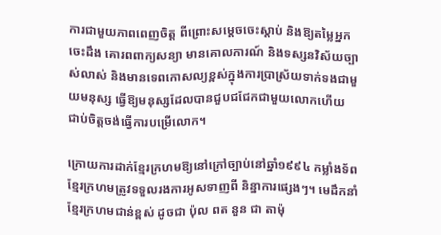ការជាមួយភាពពេញចិត្ត ពីព្រោះសម្តេចចេះស្តាប់ និងឱ្យតម្លៃអ្នកចេះដឹង គោរពពាក្យសន្យា មានគោលការណ៍ និងទស្សនវិស័យច្បាស់លាស់ និងមានទេពកោសល្យខ្ពស់ក្នុងការប្រាស្រ័យទាក់ទងជាមួយមនុស្ស ធ្វើឱ្យមនុស្សដែលបានជួបជជែកជាមួយលោកហើយ ជាប់ចិត្តចង់ធ្វើការបម្រើលោក។

ក្រោយការដាក់ខ្មែរក្រហមឱ្យនៅក្រៅច្បាប់នៅឆ្នាំ១៩៩៤ កម្លាំងទ័ពខ្មែរក្រហមត្រូវទទួលរងការអូសទាញពី និន្នាការផ្សេងៗ។ មេដឹកនាំខ្មែរក្រហមជាន់ខ្ពស់ ដូចជា ប៉ុល ពត នួន ជា តាម៉ុ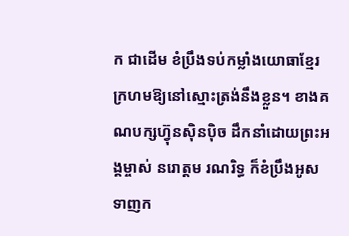ក ជាដើម ខំប្រឹងទប់កម្លាំងយោធាខ្មែរក្រហមឱ្យនៅស្មោះត្រង់នឹងខ្លួន។ ខាងគណបក្សហ្វ៊ុនស៊ិនប៉ិច ដឹកនាំដោយព្រះអង្គម្ចាស់ នរោត្តម រណរិទ្ធ ក៏ខំប្រឹងអូសទាញក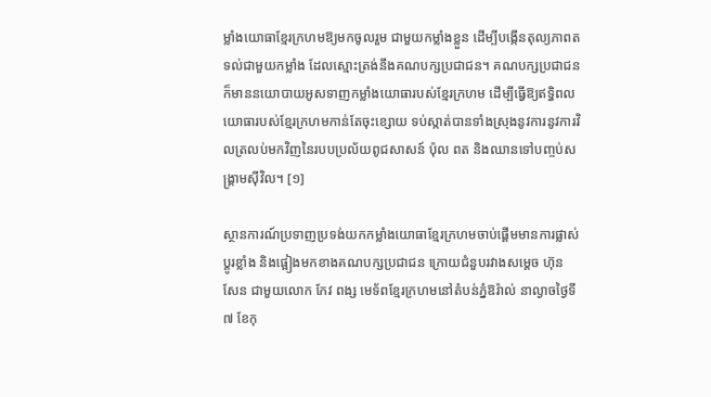ម្លាំងយោធាខ្មែរក្រហមឱ្យមកចូលរួម ជាមួយកម្លាំងខ្លួន ដើម្បីបង្កើនតុល្យភាពតទល់ជាមួយកម្លាំង ដែលស្មោះត្រង់នឹងគណបក្សប្រជាជន។ គណបក្សប្រជាជនក៏មាននយោបាយអូសទាញកម្លាំងយោធារបស់ខ្មែរក្រហម ដើម្បីធ្វើឱ្យឥទ្ធិពលយោធារបស់ខ្មែរក្រហមកាន់តែចុះខ្សោយ ទប់ស្កាត់បានទាំងស្រុងនូវការនូវការវិលត្រលប់មកវិញនៃរបបប្រល័យពូជសាសន៍ ប៉ុល ពត និងឈានទៅបញ្ចប់សង្រ្គាមស៊ីវិល។ [១]

ស្ថានការណ៍ប្រទាញប្រទង់យកកម្លាំងយោធាខ្មែរក្រហមចាប់ផ្តើមមានការផ្លាស់ប្តូរខ្លាំង និងផ្អៀងមកខាងគណបក្សប្រជាជន ក្រោយជំនួបរវាងសម្តេច ហ៊ុន សែន ជាមួយលោក កែវ ពង្ស មេទ័ពខ្មែរក្រហមនៅតំបន់ភ្នំឱរ៉ាល់ នាល្ងាចថ្ងៃទី៧ ខែកុ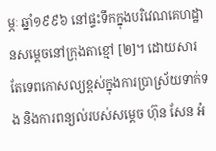ម្ភៈ ឆ្នាំ១៩៩៦ នៅផ្ទះទឹកក្នុងបរិវេណគេហដ្ឋានសម្តេចនៅក្រុងតាខ្មៅ [២]។ ដោយសារតែទេពកោសល្យខ្ពស់ក្នុងការប្រាស្រ័យទាក់ទង និងការពន្យល់របស់សម្តេច ហ៊ុន សែន អំ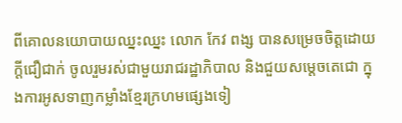ពីគោលនយោបាយឈ្នះឈ្នះ លោក កែវ ពង្ស បានសម្រេចចិត្តដោយក្តីជឿជាក់ ចូលរួមរស់ជាមួយរាជរដ្ឋាភិបាល និងជួយសម្តេចតេជោ ក្នុងការអូសទាញកម្លាំងខ្មែរក្រហមផ្សេងទៀ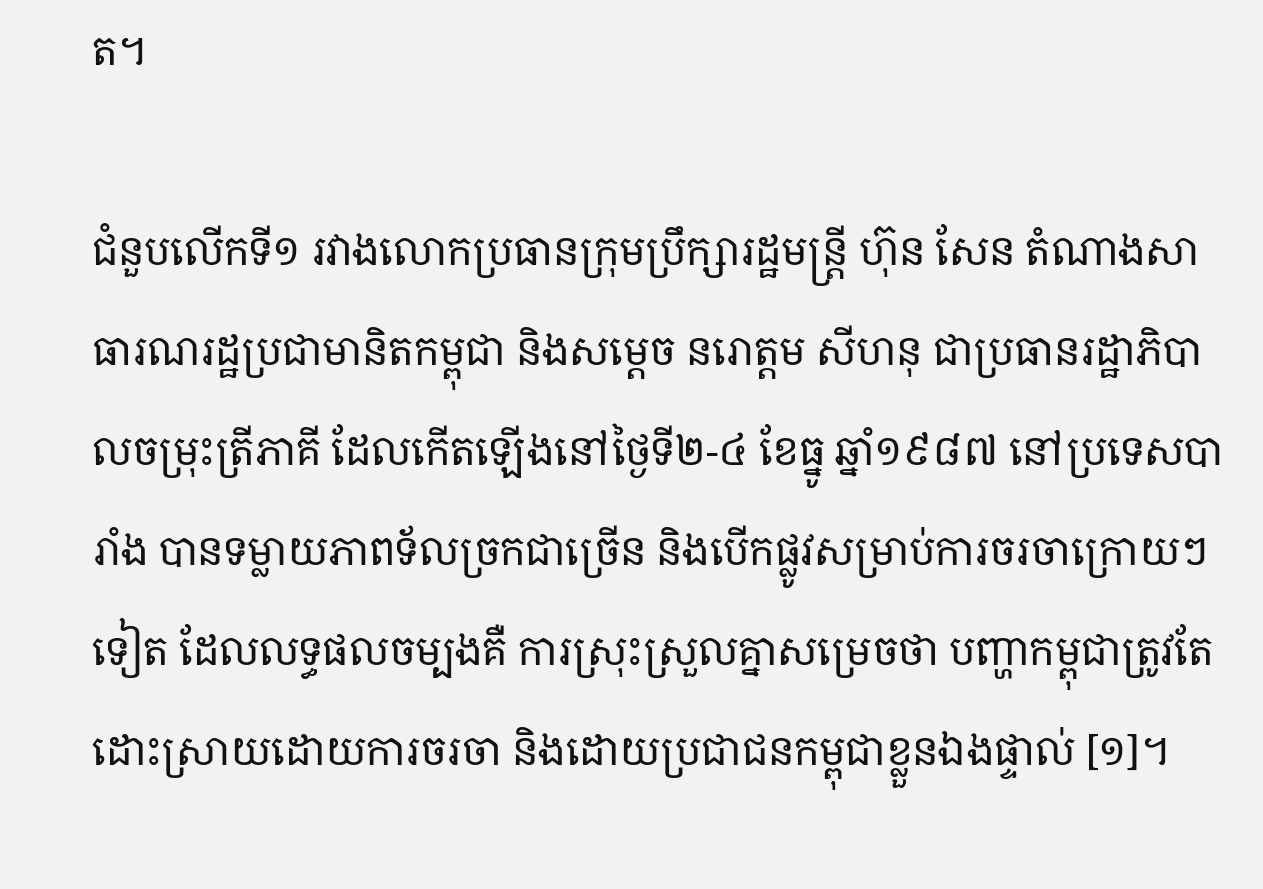ត។

ជំនួបលើកទី១ រវាងលោកប្រធានក្រុមប្រឹក្សារដ្ឋមន្រ្តី ហ៊ុន សែន តំណាងសាធារណរដ្ឋប្រជាមានិតកម្ពុជា និងសម្តេច នរោត្តម សីហនុ ជាប្រធានរដ្ឋាភិបាលចម្រុះត្រីភាគី ដែលកើតឡើងនៅថ្ងៃទី២-៤ ខែធ្នូ ឆ្នាំ១៩៨៧ នៅប្រទេសបារាំង បានទម្លាយភាពទ័លច្រកជាច្រើន និងបើកផ្លូវសម្រាប់ការចរចាក្រោយៗទៀត ដែលលទ្ធផលចម្បងគឺ ការស្រុះស្រួលគ្នាសម្រេចថា បញ្ហាកម្ពុជាត្រូវតែដោះស្រាយដោយការចរចា និងដោយប្រជាជនកម្ពុជាខ្លួនឯងផ្ទាល់ [១]។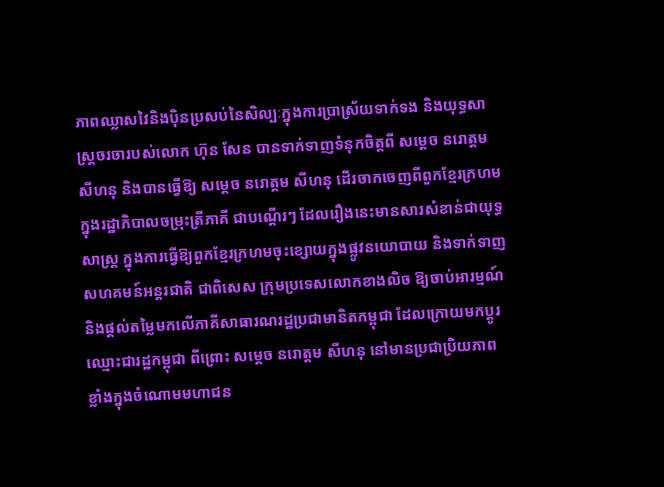ភាពឈ្លាសវៃនិងប៉ិនប្រសប់នៃសិល្បៈក្នុងការប្រាស្រ័យទាក់ទង និងយុទ្ធសាស្រ្តចរចារបស់លោក ហ៊ុន សែន បានទាក់ទាញទំនុកចិត្តពី សម្តេច នរោត្តម សីហនុ និងបានធ្វើឱ្យ សម្តេច នរោត្តម សីហនុ ដើរចាកចេញពីពួកខ្មែរក្រហម ក្នុងរដ្ឋាភិបាលចម្រុះត្រីភាគី ជាបណ្តើរៗ ដែលរឿងនេះមានសារសំខាន់ជាយុទ្ធសាស្រ្ត ក្នុងការធ្វើឱ្យពួកខ្មែរក្រហមចុះខ្សោយក្នុងផ្លូវនយោបាយ និងទាក់ទាញសហគមន៍អន្តរជាតិ ជាពិសេស ក្រុមប្រទេសលោកខាងលិច ឱ្យចាប់អារម្មណ៍និងផ្តល់តម្លៃមកលើភាគីសាធារណរដ្ឋប្រជាមានិតកម្ពុជា ដែលក្រោយមកប្តូរឈ្មោះជារដ្ឋកម្ពុជា ពីព្រោះ សម្តេច នរោត្តម សីហនុ នៅមានប្រជាប្រិយភាពខ្លាំងក្នុងចំណោមមហាជន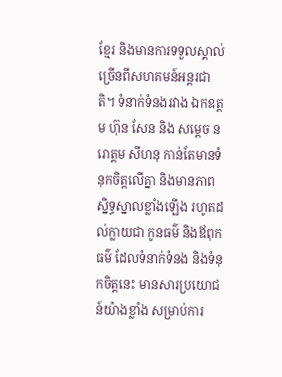ខ្មែរ និងមានការទទួលស្គាល់ច្រើនពីសហគមន៍អន្តរជាតិ។ ទំនាក់ទំនងរវាង ឯកឧត្តម ហ៊ុន សែន និង សម្តេច នរោត្តម សីហនុ កាន់តែមានទំនុកចិត្តលើគ្នា និងមានភាពស្និទ្ធស្នាលខ្លាំងឡើង រហូតដល់ក្លាយជា កូនធម៌ និងឪពុកធម៌ ដែលទំនាក់ទំនង និងទំនុកចិត្តនេះ មានសារប្រយោជន៍យ៉ាងខ្លាំង សម្រាប់ការ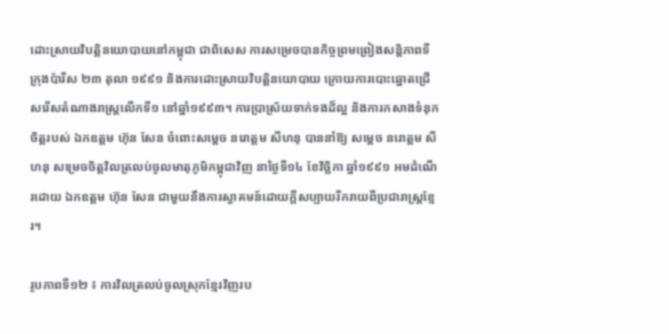ដោះស្រាយវិបត្តិនយោបាយនៅកម្ពុជា ជាពិសេស ការសម្រេចបានកិច្ចព្រមព្រៀងសន្តិភាពទីក្រុងប៉ារីស ២៣ តុលា ១៩៩១ និងការដោះស្រាយវិបត្តិនយោបាយ ក្រោយការបោះឆ្នោតជ្រើសរើសតំណាងរាស្រ្តលើកទី១ នៅឆ្នាំ១៩៩៣។ ការប្រាស្រ័យទាក់ទងដ៏ល្អ និងការកសាងទំនុកចិត្តរបស់ ឯកឧត្តម ហ៊ុន សែន ចំពោះសម្តេច នរោត្តម សីហនុ បាននាំឱ្យ សម្តេច នរោត្តម សីហនុ សម្រេចចិត្តវិលត្រលប់ចូលមាតុភូមិកម្ពុជាវិញ នាថ្ងៃទី១៤ ខែវិច្ឆិកា ឆ្នាំ១៩៩១ អមដំណើរដោយ ឯកឧត្តម ហ៊ុន សែន ជាមួយនឹងការស្វាគមន៍ដោយក្តីសប្បាយរីករាយពីប្រជារាស្រ្តខ្មែរ។

រូបភាពទី១២ ៖ ការវិលត្រលប់ចូលស្រុកខ្មែរវិញរប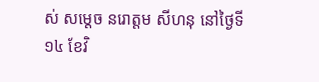ស់ សម្តេច នរោត្តម សីហនុ នៅថ្ងៃទី១៤ ខែវិ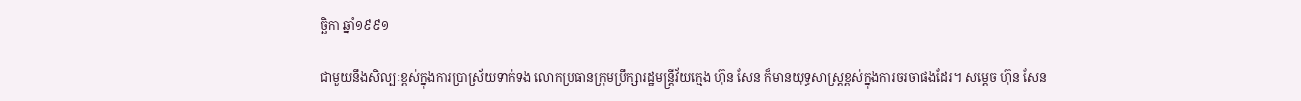ច្ឆិកា ឆ្នាំ១៩៩១

ជាមួយនឹងសិល្បៈខ្ពស់ក្នុងការប្រាស្រ័យទាក់ទង លោកប្រធានក្រុមប្រឹក្សារដ្ឋមន្រ្តីវ័យក្មេង ហ៊ុន សែន ក៏មានយុទ្ធសាស្រ្តខ្ពស់ក្នុងការចរចាផងដែរ។ សម្តេច ហ៊ុន សែន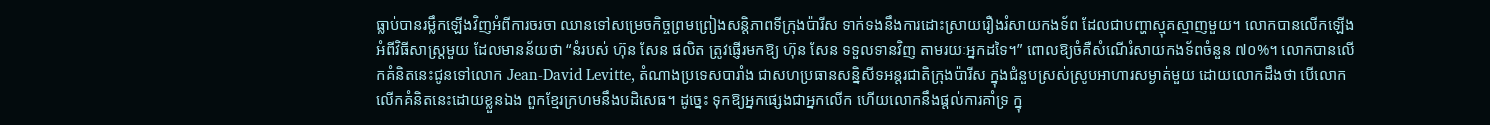ធ្លាប់បានរម្លឹកឡើងវិញអំពីការចរចា ឈានទៅសម្រេចកិច្ចព្រមព្រៀងសន្តិភាពទីក្រុងប៉ារីស ទាក់ទងនឹងការដោះស្រាយរឿងរំសាយកងទ័ព ដែលជាបញ្ហាស្មុគស្មាញមួយ។ លោកបានលើកឡើងអំពីវិធីសាស្រ្តមួយ ដែលមានន័យថា “នំរបស់ ហ៊ុន សែន ផលិត ត្រូវផ្ញើរមកឱ្យ ហ៊ុន សែន ទទួលទានវិញ តាមរយៈអ្នកដទៃ។” ពោលឱ្យចំគឺសំណើរំសាយកងទ័ពចំនួន ៧០%។ លោកបានលើកគំនិតនេះជូនទៅលោក Jean-David Levitte, តំណាងប្រទេសបារាំង ជាសហប្រធានសន្និសីទអន្តរជាតិក្រុងប៉ារីស ក្នុងជំនួបស្រស់ស្រូបអាហារសម្ងាត់មួយ ដោយលោកដឹងថា បើលោកលើកគំនិតនេះដោយខ្លួនឯង ពួកខ្មែរក្រហមនឹងបដិសេធ។ ដូច្នេះ ទុកឱ្យអ្នកផ្សេងជាអ្នកលើក ហើយលោកនឹងផ្តល់ការគាំទ្រ ក្នុ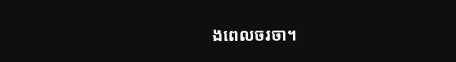ងពេលចរចា។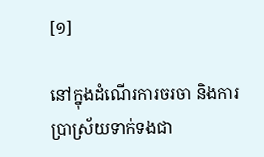[១]

នៅក្នុងដំណើរការចរចា និងការប្រាស្រ័យទាក់ទងជា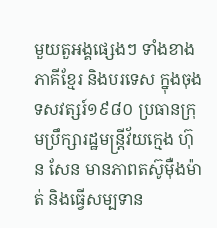មួយតួអង្គផ្សេងៗ ទាំងខាងភាគីខ្មែរ និងបរទេស ក្នុងចុងទសវត្សរ៍១៩៨០ ប្រធានក្រុមប្រឹក្សារដ្ឋមន្រ្តីវ័យក្មេង ហ៊ុន សែន មានភាពតស៊ូម៉ឺងម៉ាត់ និងធ្វើសម្បទាន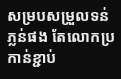សម្របសម្រួលទន់ភ្លន់ផង តែលោកប្រកាន់ខ្ជាប់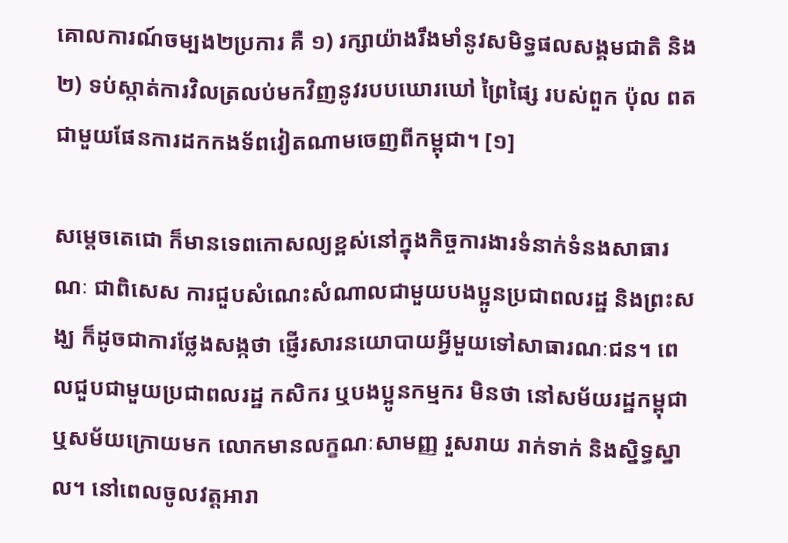គោលការណ៍ចម្បង២ប្រការ គឺ ១) រក្សាយ៉ាងរឹងមាំនូវសមិទ្ធផលសង្គមជាតិ និង ២) ទប់ស្កាត់ការវិលត្រលប់មកវិញនូវរបបឃោរឃៅ ព្រៃផ្សៃ របស់ពួក ប៉ុល ពត ជាមួយផែនការដកកងទ័ពវៀតណាមចេញពីកម្ពុជា។ [១]

សម្តេចតេជោ ក៏មានទេពកោសល្យខ្ពស់នៅក្នុងកិច្ចការងារទំនាក់ទំនងសាធារណៈ ជាពិសេស ការជួបសំណេះសំណាលជាមួយបងប្អូនប្រជាពលរដ្ឋ និងព្រះសង្ឃ ក៏ដូចជាការថ្លែងសង្កថា ផ្ញើរសារនយោបាយអ្វីមួយទៅសាធារណៈជន។ ពេលជួបជាមួយប្រជាពលរដ្ឋ កសិករ ឬបងប្អូនកម្មករ មិនថា នៅសម័យរដ្ឋកម្ពុជា ឬសម័យក្រោយមក លោកមានលក្ខណៈសាមញ្ញ រួសរាយ រាក់ទាក់ និងស្និទ្ធស្នាល។ នៅពេលចូលវត្តអារា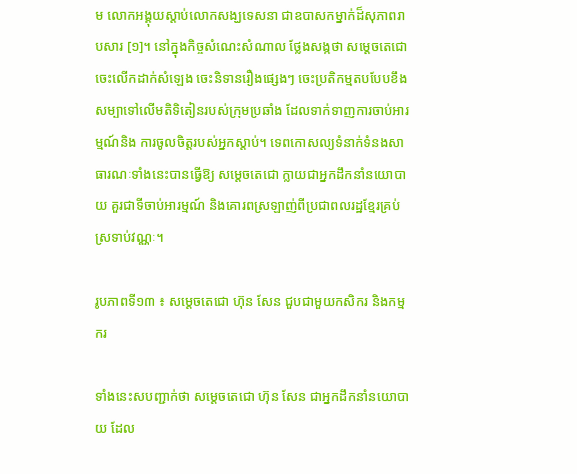ម លោកអង្គុយស្តាប់លោកសង្ឃទេសនា ជាឧបាសកម្នាក់ដ៏សុភាពរាបសារ [១]។ នៅក្នុងកិច្ចសំណេះសំណាល ថ្លែងសង្កថា សម្តេចតេជោ ចេះលើកដាក់សំឡេង ចេះនិទានរឿងផ្សេងៗ ចេះប្រតិកម្មតបបែបខឹងសម្បាទៅលើមតិទិតៀនរបស់ក្រុមប្រឆាំង ដែលទាក់ទាញការចាប់អារម្មណ៍និង ការចូលចិត្តរបស់អ្នកស្តាប់។ ទេពកោសល្យទំនាក់ទំនងសាធារណៈទាំងនេះបានធ្វើឱ្យ សម្តេចតេជោ ក្លាយជាអ្នកដឹកនាំនយោបាយ គួរជាទីចាប់អារម្មណ៍ និងគោរពស្រឡាញ់ពីប្រជាពលរដ្ឋខ្មែរគ្រប់ស្រទាប់វណ្ណៈ។

រូបភាពទី១៣ ៖ សម្តេចតេជោ ហ៊ុន សែន ជួបជាមួយកសិករ និងកម្មករ

ទាំងនេះសបញ្ជាក់ថា សម្តេចតេជោ ហ៊ុន សែន ជាអ្នកដឹកនាំនយោបាយ ដែល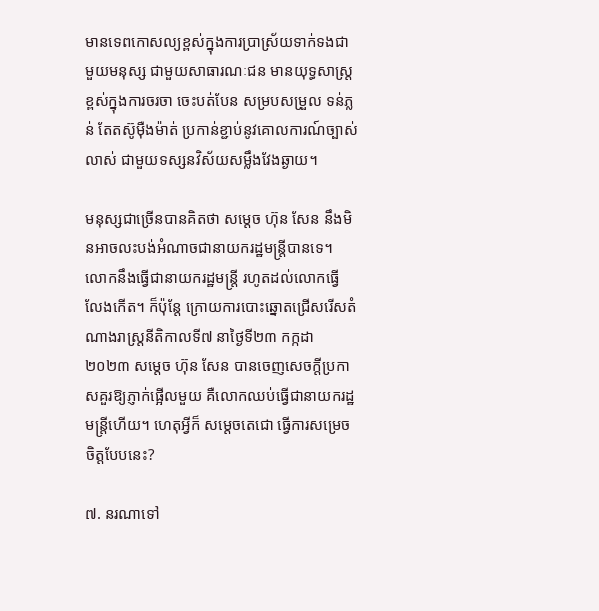មានទេពកោសល្យខ្ពស់ក្នុងការប្រាស្រ័យទាក់ទងជាមួយមនុស្ស ជាមួយសាធារណៈជន មានយុទ្ធសាស្រ្តខ្ពស់ក្នុងការចរចា ចេះបត់បែន សម្របសម្រួល ទន់ភ្លន់ តែតស៊ូម៉ឺងម៉ាត់ ប្រកាន់ខ្ជាប់នូវគោលការណ៍ច្បាស់លាស់ ជាមួយទស្សនវិស័យសម្លឹងវែងឆ្ងាយ។

មនុស្សជាច្រើនបានគិតថា សម្តេច ហ៊ុន សែន នឹងមិនអាចលះបង់អំណាចជានាយករដ្ឋមន្រ្តីបានទេ។ លោកនឹងធ្វើជានាយករដ្ឋមន្រ្តី រហូតដល់លោកធ្វើលែងកើត។ ក៏ប៉ុន្តែ ក្រោយការបោះឆ្នោតជ្រើសរើសតំណាងរាស្រ្តនីតិកាលទី៧ នាថ្ងៃទី២៣ កក្កដា ២០២៣ សម្តេច ហ៊ុន សែន បានចេញសេចក្តីប្រកាសគួរឱ្យភ្ញាក់ផ្អើលមួយ គឺលោកឈប់ធ្វើជានាយករដ្ឋមន្រ្តីហើយ។ ហេតុអ្វីក៏ សម្តេចតេជោ ធ្វើការសម្រេចចិត្តបែបនេះ?

៧. នរណាទៅ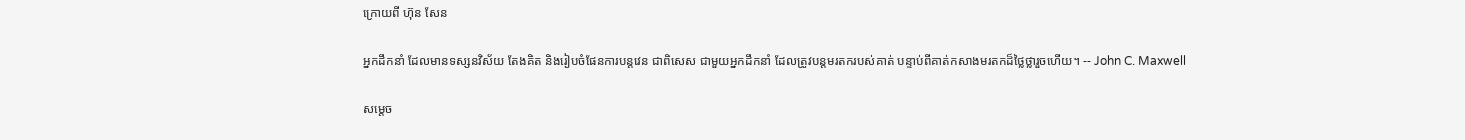ក្រោយពី ហ៊ុន សែន

អ្នកដឹកនាំ ដែលមានទស្សនវិស័យ តែងគិត និងរៀបចំផែនការបន្តវេន ជាពិសេស ជាមួយអ្នកដឹកនាំ ដែលត្រូវបន្តមរតករបស់គាត់ បន្ទាប់ពីគាត់កសាងមរតកដ៏ថ្លៃថ្លារួចហើយ។ -- John C. Maxwell

សម្តេច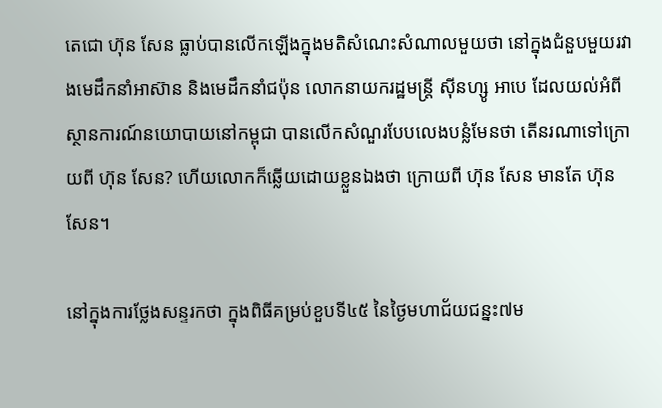តេជោ ហ៊ុន សែន ធ្លាប់បានលើកឡើងក្នុងមតិសំណេះសំណាលមួយថា នៅក្នុងជំនួបមួយរវាងមេដឹកនាំអាស៊ាន និងមេដឹកនាំជប៉ុន លោកនាយករដ្ឋមន្រ្តី ស៊ីនហ្សូ អាបេ ដែលយល់អំពីស្ថានការណ៍នយោបាយនៅកម្ពុជា បានលើកសំណួរបែបលេងបន្លំមែនថា តើនរណាទៅក្រោយពី ហ៊ុន សែន? ហើយលោកក៏ឆ្លើយដោយខ្លួនឯងថា ក្រោយពី ហ៊ុន សែន មានតែ ហ៊ុន សែន។

នៅក្នុងការថ្លែងសន្ទរកថា ក្នុងពិធីគម្រប់ខួបទី៤៥ នៃថ្ងៃមហាជ័យជន្នះ៧ម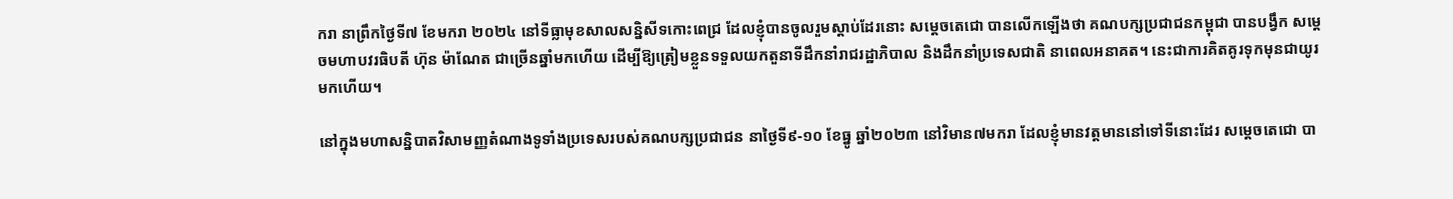ករា នាព្រឹកថ្ងៃទី៧ ខែមករា ២០២៤ នៅទីធ្លាមុខសាលសន្និសីទកោះពេជ្រ ដែលខ្ញុំបានចូលរួមស្តាប់ដែរនោះ សម្តេចតេជោ បានលើកឡើងថា គណបក្សប្រជាជនកម្ពុជា បានបង្វឹក សម្តេចមហាបវរធិបតី ហ៊ុន ម៉ាណែត ជាច្រើនឆ្នាំមកហើយ ដើម្បីឱ្យត្រៀមខ្លួនទទួលយកតួនាទីដឹកនាំរាជរដ្ឋាភិបាល និងដឹកនាំប្រទេសជាតិ នាពេលអនាគត។ នេះជាការគិតគូរទុកមុនជាយូរមកហើយ។

នៅក្នុងមហាសន្និបាតវិសាមញ្ញតំណាងទូទាំងប្រទេសរបស់គណបក្សប្រជាជន នាថ្ងៃទី៩-១០ ខែធ្នូ ឆ្នាំ២០២៣ នៅវិមាន៧មករា ដែលខ្ញុំមានវត្តមាននៅទៅទីនោះដែរ សម្តេចតេជោ បា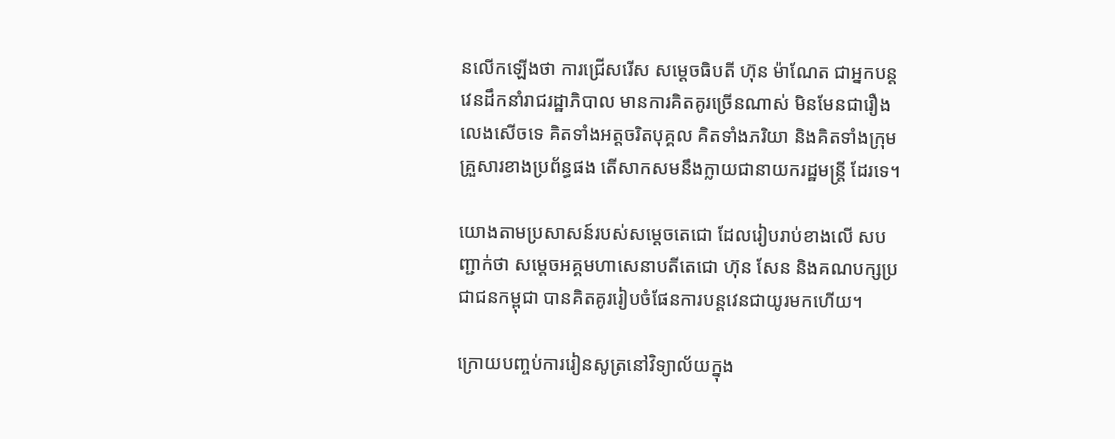នលើកឡើងថា ការជ្រើសរើស សម្តេចធិបតី ហ៊ុន ម៉ាណែត ជាអ្នកបន្តវេនដឹកនាំរាជរដ្ឋាភិបាល មានការគិតគូរច្រើនណាស់ មិនមែនជារឿងលេងសើចទេ គិតទាំងអត្តចរិតបុគ្គល គិតទាំងភរិយា និងគិតទាំងក្រុមគ្រួសារខាងប្រព័ន្ធផង តើសាកសមនឹងក្លាយជានាយករដ្ឋមន្រ្តី ដែរទេ។

យោងតាមប្រសាសន៍របស់សម្តេចតេជោ ដែលរៀបរាប់ខាងលើ សបញ្ជាក់ថា សម្តេចអគ្គមហាសេនាបតីតេជោ ហ៊ុន សែន និងគណបក្សប្រជាជនកម្ពុជា បានគិតគូររៀបចំផែនការបន្តវេនជាយូរមកហើយ។

ក្រោយបញ្ចប់ការរៀនសូត្រនៅវិទ្យាល័យក្នុង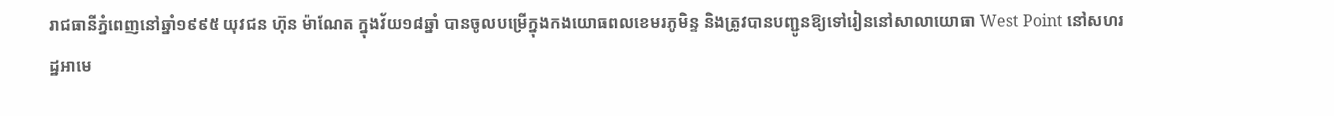រាជធានីភ្នំពេញនៅឆ្នាំ១៩៩៥ យុវជន ហ៊ុន ម៉ាណែត ក្នុងវ័យ១៨ឆ្នាំ បានចូលបម្រើក្នុងកងយោធពលខេមរភូមិន្ទ និងត្រូវបានបញ្ជូនឱ្យទៅរៀននៅសាលាយោធា West Point នៅសហរដ្ឋអាមេ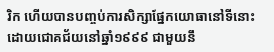រិក ហើយបានបញ្ចប់ការសិក្សាផ្នែកយោធានៅទីនោះ ដោយជោគជ័យនៅឆ្នាំ១៩៩៩ ជាមួយនឹ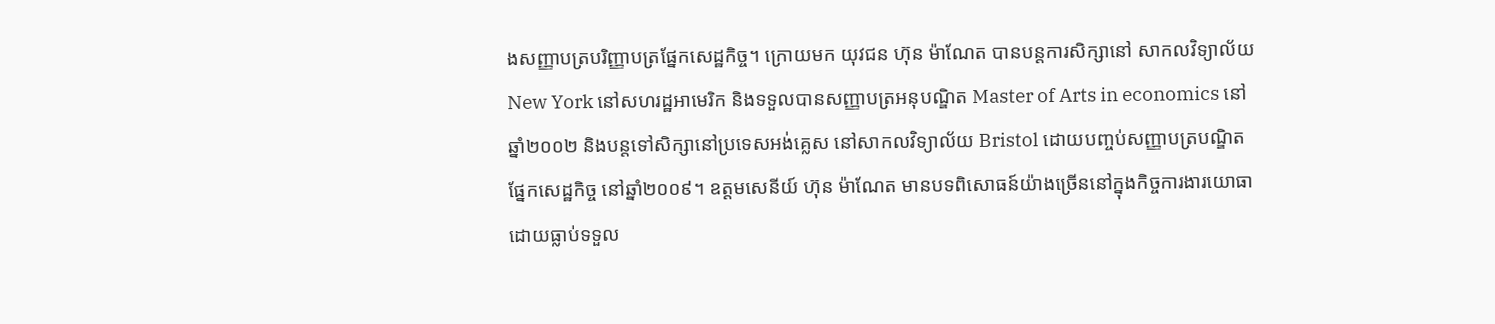ងសញ្ញាបត្របរិញ្ញាបត្រផ្នែកសេដ្ឋកិច្ច។ ក្រោយមក យុវជន ហ៊ុន ម៉ាណែត បានបន្តការសិក្សានៅ សាកលវិទ្យាល័យ New York នៅសហរដ្ឋអាមេរិក និងទទួលបានសញ្ញាបត្រអនុបណ្ឌិត Master of Arts in economics នៅឆ្នាំ២០០២ និងបន្តទៅសិក្សានៅប្រទេសអង់គ្លេស នៅសាកលវិទ្យាល័យ Bristol ដោយបញ្ចប់សញ្ញាបត្របណ្ឌិតផ្នែកសេដ្ឋកិច្ច នៅឆ្នាំ២០០៩។ ឧត្តមសេនីយ៍ ហ៊ុន ម៉ាណែត មានបទពិសោធន៍យ៉ាងច្រើននៅក្នុងកិច្ចការងារយោធា ដោយធ្លាប់ទទួល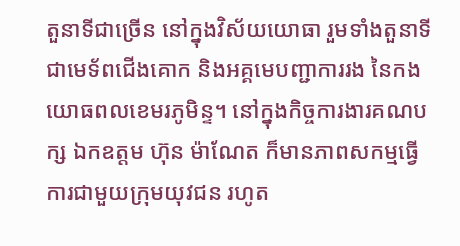តួនាទីជាច្រើន នៅក្នុងវិស័យយោធា រួមទាំងតួនាទីជាមេទ័ពជើងគោក និងអគ្គមេបញ្ជាការរង នៃកងយោធពលខេមរភូមិន្ទ។ នៅក្នុងកិច្ចការងារគណបក្ស ឯកឧត្តម ហ៊ុន ម៉ាណែត ក៏មានភាពសកម្មធ្វើការជាមួយក្រុមយុវជន រហូត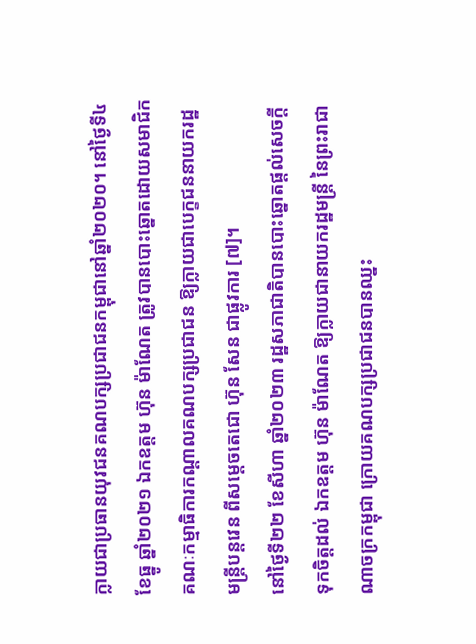ក្លាយជាប្រធានយុវជនគណបក្សប្រជាជនកម្ពុជានៅឆ្នាំ២០២០។ នៅថ្ងៃទី៤ ខែធ្នូ ឆ្នាំ២០២១ ឯកឧត្តម ហ៊ុន ម៉ាណែត ត្រូវបានបោះឆ្នោតដោយសមាជិកគណៈកម្មាធិការកណ្តាលគណបក្សប្រជាជន ឱ្យក្លាយជាបេក្ខជននាយករដ្ឋមន្រ្តីបន្តវេន ពីសម្តេចតេជោ ហ៊ុន សែន ជាផ្លូវការ [៧]។
នៅថ្ងៃទី២២ ខែសីហា ឆ្នាំ២០២៣ រដ្ឋសភាជាតិបានបោះឆ្នោតផ្តល់សេចក្តីទុកចិត្តដល់ ឯកឧត្តម ហ៊ុន ម៉ាណែត ឱ្យក្លាយជានាយករដ្ឋមន្រ្តី នៃព្រះរាជាណាចក្រកម្ពុជា ក្រោយគណបក្សប្រជាជនបានឈ្នះ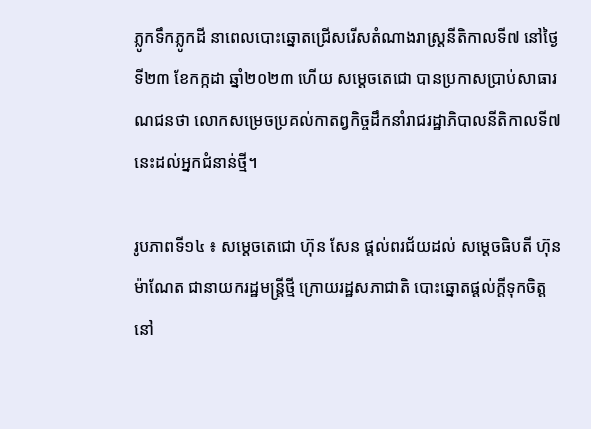ភ្លូកទឹកភ្លូកដី នាពេលបោះឆ្នោតជ្រើសរើសតំណាងរាស្រ្តនីតិកាលទី៧ នៅថ្ងៃទី២៣ ខែកក្កដា ឆ្នាំ២០២៣ ហើយ សម្តេចតេជោ បានប្រកាសប្រាប់សាធារណជនថា លោកសម្រេចប្រគល់កាតព្វកិច្ចដឹកនាំរាជរដ្ឋាភិបាលនីតិកាលទី៧នេះដល់អ្នកជំនាន់ថ្មី។

រូបភាពទី១៤ ៖ សម្តេចតេជោ ហ៊ុន សែន ផ្តល់ពរជ័យដល់ សម្តេចធិបតី ហ៊ុន ម៉ាណែត ជានាយករដ្ឋមន្រ្តីថ្មី ក្រោយរដ្ឋសភាជាតិ បោះឆ្នោតផ្តល់ក្តីទុកចិត្ត នៅ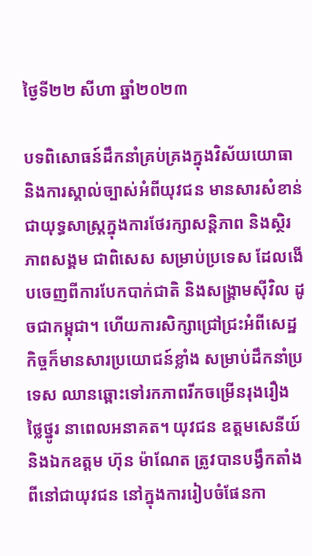ថ្ងៃទី២២ សីហា ឆ្នាំ២០២៣

បទពិសោធន៍ដឹកនាំគ្រប់គ្រងក្នុងវិស័យយោធា និងការស្គាល់ច្បាស់អំពីយុវជន មានសារសំខាន់ជាយុទ្ធសាស្រ្តក្នុងការថែរក្សាសន្តិភាព និងស្ថិរភាពសង្គម ជាពិសេស សម្រាប់ប្រទេស ដែលងើបចេញពីការបែកបាក់ជាតិ និងសង្រ្គាមស៊ីវិល ដូចជាកម្ពុជា។ ហើយការសិក្សាជ្រៅជ្រះអំពីសេដ្ឋកិច្ចក៏មានសារប្រយោជន៍ខ្លាំង សម្រាប់ដឹកនាំប្រទេស ឈានឆ្ពោះទៅរកភាពរីកចម្រើនរុងរឿង ថ្លៃថ្នូរ នាពេលអនាគត។ យុវជន ឧត្តមសេនីយ៍ និងឯកឧត្តម ហ៊ុន ម៉ាណែត ត្រូវបានបង្វឹកតាំងពីនៅជាយុវជន នៅក្នុងការរៀបចំផែនកា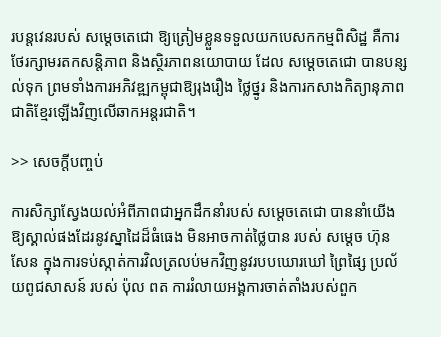របន្តវេនរបស់ សម្តេចតេជោ ឱ្យត្រៀមខ្លួនទទួលយកបេសកកម្មពិសិដ្ឋ គឺការថែរក្សាមរតកសន្តិភាព និងស្ថិរភាពនយោបាយ ដែល សម្តេចតេជោ បានបន្សល់ទុក ព្រមទាំងការអភិវឌ្ឍកម្ពុជាឱ្យរុងរឿង ថ្លៃថ្នូរ និងការកសាងកិត្យានុភាពជាតិខ្មែរឡើងវិញលើឆាកអន្តរជាតិ។

>> សេចក្តីបញ្ចប់

ការសិក្សាស្វែងយល់អំពីភាពជាអ្នកដឹកនាំរបស់ សម្តេចតេជោ បាននាំយើងឱ្យស្គាល់ផងដែរនូវស្នាដៃដ៏ធំធេង មិនអាចកាត់ថ្លៃបាន របស់ សម្តេច ហ៊ុន សែន ក្នុងការទប់ស្កាត់ការវិលត្រលប់មកវិញនូវរបបឃោរឃៅ ព្រៃផ្សៃ ប្រល័យពូជសាសន៍ របស់ ប៉ុល ពត ការរំលាយអង្គការចាត់តាំងរបស់ពួក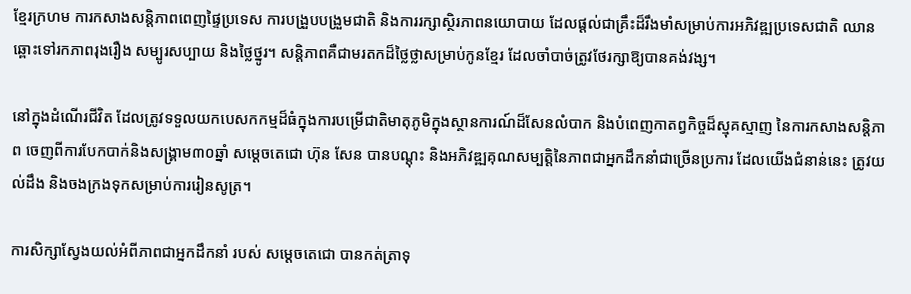ខ្មែរក្រហម ការកសាងសន្តិភាពពេញផ្ទៃប្រទេស ការបង្រួបបង្រួមជាតិ និងការរក្សាស្ថិរភាពនយោបាយ ដែលផ្តល់ជាគ្រឹះដ៏រឹងមាំសម្រាប់ការអភិវឌ្ឍប្រទេសជាតិ ឈានឆ្ពោះទៅរកភាពរុងរឿង សម្បូរសប្បាយ និងថ្លៃថ្នូរ។ សន្តិភាពគឺជាមរតកដ៏ថ្លៃថ្លាសម្រាប់កូនខ្មែរ ដែលចាំបាច់ត្រូវថែរក្សាឱ្យបានគង់វង្ស។

នៅក្នុងដំណើរជីវិត ដែលត្រូវទទួលយកបេសកកម្មដ៏ធំក្នុងការបម្រើជាតិមាតុភូមិក្នុងស្ថានការណ៍ដ៏សែនលំបាក និងបំពេញកាតព្វកិច្ចដ៏ស្មុគស្មាញ នៃការកសាងសន្តិភាព ចេញពីការបែកបាក់និងសង្រ្គាម៣០ឆ្នាំ សម្តេចតេជោ ហ៊ុន សែន បានបណ្តុះ និងអភិវឌ្ឍគុណសម្បត្តិនៃភាពជាអ្នកដឹកនាំជាច្រើនប្រការ ដែលយើងជំនាន់នេះ ត្រូវយល់ដឹង និងចងក្រងទុកសម្រាប់ការរៀនសូត្រ។

ការសិក្សាស្វែងយល់អំពីភាពជាអ្នកដឹកនាំ របស់ សម្តេចតេជោ បានកត់ត្រាទុ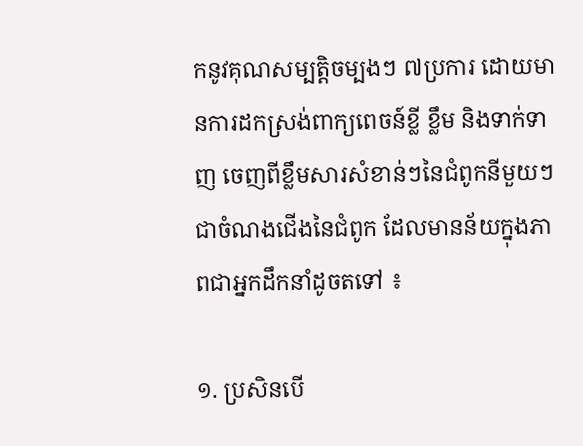កនូវគុណសម្បត្តិចម្បងៗ ៧ប្រការ ដោយមានការដកស្រង់ពាក្យពេចន៍ខ្លី ខ្លឹម និងទាក់ទាញ ចេញពីខ្លឹមសារសំខាន់ៗនៃជំពូកនីមួយៗ ជាចំណងជើងនៃជំពូក ដែលមានន័យក្នុងភាពជាអ្នកដឹកនាំដូចតទៅ ៖

១. ប្រសិនបើ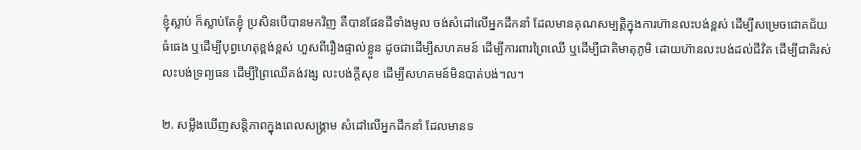ខ្ញុំស្លាប់ ក៏ស្លាប់តែខ្ញុំ ប្រសិនបើបានមកវិញ គឺបានផែនដីទាំងមូល ចង់សំដៅលើអ្នកដឹកនាំ ដែលមានគុណសម្បត្តិក្នុងការហ៊ានលះបង់ខ្ពស់ ដើម្បីសម្រេចជោគជ័យធំធេង ឬដើម្បីបុព្វហេតុខ្ពង់ខ្ពស់ ហួសពីរឿងផ្ទាល់ខ្លួន ដូចជាដើម្បីសហគមន៍ ដើម្បីការពារព្រៃឈើ ឬដើម្បីជាតិមាតុភូមិ ដោយហ៊ានលះបង់ដល់ជីវិត ដើម្បីជាតិរស់ លះបង់ទ្រព្យធន ដើម្បីព្រៃឈើគង់វង្ស លះបង់ក្តីសុខ ដើម្បីសហគមន៍មិនបាត់បង់។ល។

២. សម្លឹងឃើញសន្តិភាពក្នុងពេលសង្រ្គាម សំដៅលើអ្នកដឹកនាំ ដែលមានទ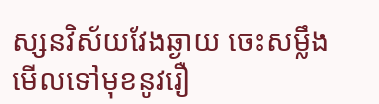ស្សនវិស័យវែងឆ្ងាយ ចេះសម្លឹងមើលទៅមុខនូវរឿ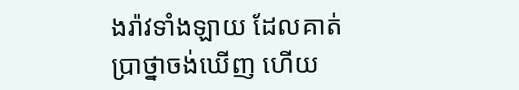ងរ៉ាវទាំងឡាយ ដែលគាត់ប្រាថ្នាចង់ឃើញ ហើយ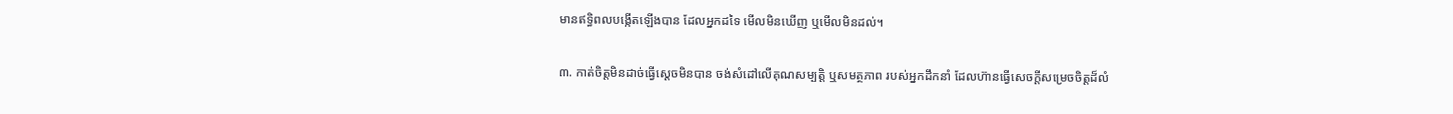មានឥទ្ធិពលបង្កើតឡើងបាន ដែលអ្នកដទៃ មើលមិនឃើញ ឬមើលមិនដល់។

៣. កាត់ចិត្តមិនដាច់ធ្វើស្តេចមិនបាន ចង់សំដៅលើគុណសម្បត្តិ ឬសមត្ថភាព របស់អ្នកដឹកនាំ ដែលហ៊ានធ្វើសេចក្តីសម្រេចចិត្តដ៏លំ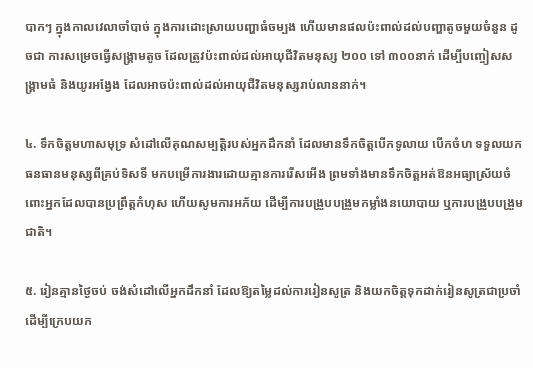បាកៗ ក្នុងកាលវេលាចាំបាច់ ក្នុងការដោះស្រាយបញ្ហាធំចម្បង ហើយមានផលប៉ះពាល់ដល់បញ្ហាតូចមួយចំនួន ដូចជា ការសម្រេចធ្វើសង្រ្គាមតូច ដែលត្រូវប៉ះពាល់ដល់អាយុជីវិតមនុស្ស ២០០ ទៅ ៣០០នាក់ ដើម្បីបញ្ចៀសសង្រ្គាមធំ និងយូរអង្វែង ដែលអាចប៉ះពាល់ដល់អាយុជីវិតមនុស្សរាប់លាននាក់។

៤. ទឹកចិត្តមហាសមុទ្រ សំដៅលើគុណសម្បត្តិរបស់អ្នកដឹកនាំ ដែលមានទឹកចិត្តបើកទូលាយ បើកចំហ ទទួលយកធនធានមនុស្សពីគ្រប់ទិសទី មកបម្រើការងារដោយគ្មានការរើសអើង ព្រមទាំងមានទឹកចិត្តអត់ឱនអធ្យាស្រ័យចំពោះអ្នកដែលបានប្រព្រឹត្តកំហុស ហើយសូមការអភ័យ ដើម្បីការបង្រួបបង្រួមកម្លាំងនយោបាយ ឬការបង្រួបបង្រួមជាតិ។

៥. រៀនគ្មានថ្ងៃចប់ ចង់សំដៅលើអ្នកដឹកនាំ ដែលឱ្យតម្លៃដល់ការរៀនសូត្រ និងយកចិត្តទុកដាក់រៀនសូត្រជាប្រចាំ ដើម្បីក្រេបយក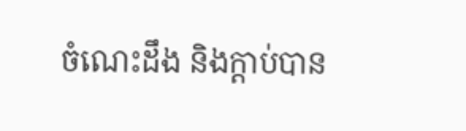ចំណេះដឹង និងក្តាប់បាន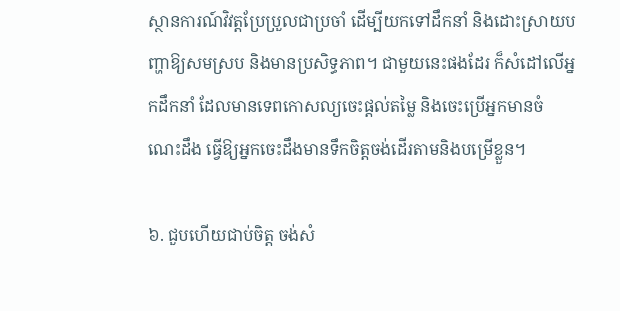ស្ថានការណ៍វិវត្តប្រែប្រួលជាប្រចាំ ដើម្បីយកទៅដឹកនាំ និងដោះស្រាយបញ្ហាឱ្យសមស្រប និងមានប្រសិទ្ធភាព។ ជាមួយនេះផងដែរ ក៏សំដៅលើអ្នកដឹកនាំ ដែលមានទេពកោសល្យចេះផ្តល់តម្លៃ និងចេះប្រើអ្នកមានចំណេះដឹង ធ្វើឱ្យអ្នកចេះដឹងមានទឹកចិត្តចង់ដើរតាមនិងបម្រើខ្លួន។

៦. ជួបហើយជាប់ចិត្ត ចង់សំ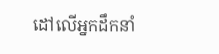ដៅលើអ្នកដឹកនាំ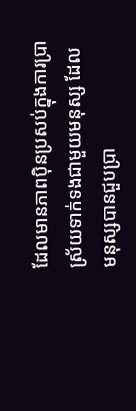ដែលមានភាពប៉ិនប្រសប់ក្នុងការប្រាស្រ័យទាក់ទងជាមួយមនុស្ស ដែលមនុស្សបានជួបប្រា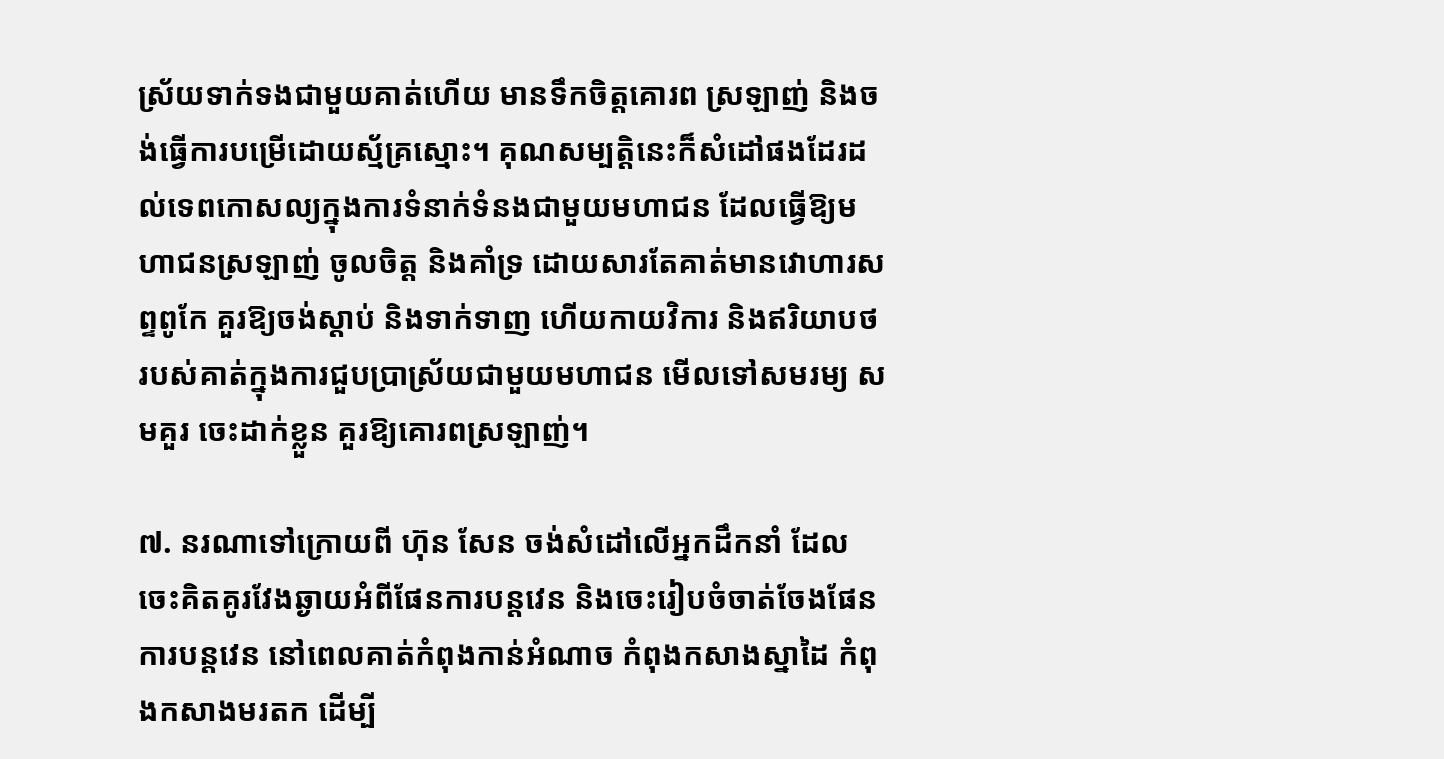ស្រ័យទាក់ទងជាមួយគាត់ហើយ មានទឹកចិត្តគោរព ស្រឡាញ់ និងចង់ធ្វើការបម្រើដោយស្ម័គ្រស្មោះ។ គុណសម្បត្តិនេះក៏សំដៅផងដែរដល់ទេពកោសល្យក្នុងការទំនាក់ទំនងជាមួយមហាជន ដែលធ្វើឱ្យមហាជនស្រឡាញ់ ចូលចិត្ត និងគាំទ្រ ដោយសារតែគាត់មានវោហារសព្ទពូកែ គួរឱ្យចង់ស្តាប់ និងទាក់ទាញ ហើយកាយវិការ និងឥរិយាបថរបស់គាត់ក្នុងការជួបប្រាស្រ័យជាមួយមហាជន មើលទៅសមរម្យ សមគួរ ចេះដាក់ខ្លួន គួរឱ្យគោរពស្រឡាញ់។

៧. នរណាទៅក្រោយពី ហ៊ុន សែន ចង់សំដៅលើអ្នកដឹកនាំ ដែលចេះគិតគូរវែងឆ្ងាយអំពីផែនការបន្តវេន និងចេះរៀបចំចាត់ចែងផែនការបន្តវេន នៅពេលគាត់កំពុងកាន់អំណាច កំពុងកសាងស្នាដៃ កំពុងកសាងមរតក ដើម្បី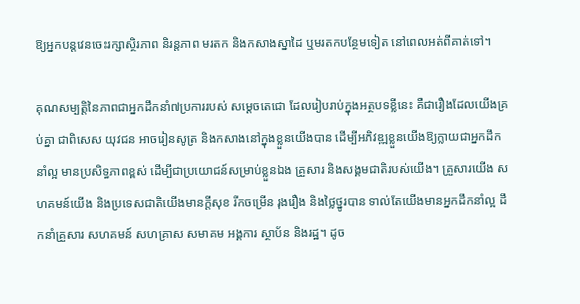ឱ្យអ្នកបន្តវេនចេះរក្សាស្ថិរភាព និរន្តភាព មរតក និងកសាងស្នាដៃ ឬមរតកបន្ថែមទៀត នៅពេលអត់ពីគាត់ទៅ។

គុណសម្បត្តិនៃភាពជាអ្នកដឹកនាំ៧ប្រការរបស់ សម្តេចតេជោ ដែលរៀបរាប់ក្នុងអត្ថបទខ្លីនេះ គឺជារឿងដែលយើងគ្រប់គ្នា ជាពិសេស យុវជន អាចរៀនសូត្រ និងកសាងនៅក្នុងខ្លួនយើងបាន ដើម្បីអភិវឌ្ឍខ្លួនយើងឱ្យក្លាយជាអ្នកដឹកនាំល្អ មានប្រសិទ្ធភាពខ្ពស់ ដើម្បីជាប្រយោជន៍សម្រាប់ខ្លួនឯង គ្រួសារ និងសង្គមជាតិរបស់យើង។ គ្រួសារយើង សហគមន៍យើង និងប្រទេសជាតិយើងមានក្តីសុខ រីកចម្រើន រុងរឿង និងថ្លៃថ្នូរបាន ទាល់តែយើងមានអ្នកដឹកនាំល្អ ដឹកនាំគ្រួសារ សហគមន៍ សហគ្រាស សមាគម អង្គការ ស្ថាប័ន និងរដ្ឋ។ ដូច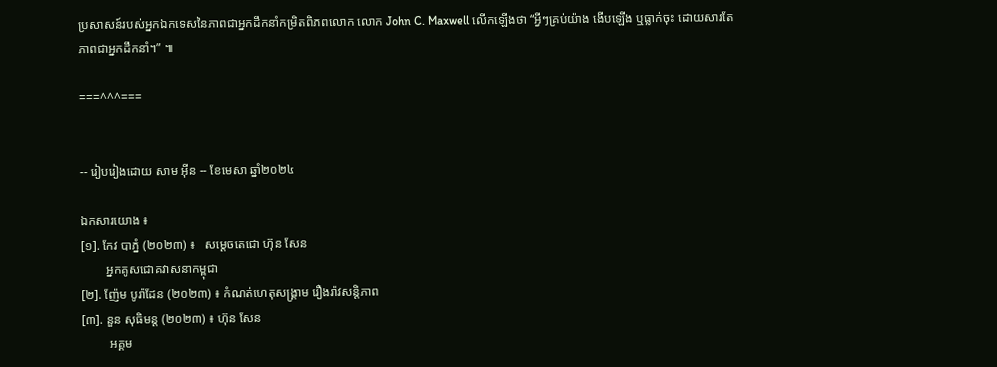ប្រសាសន៍របស់អ្នកឯកទេសនៃភាពជាអ្នកដឹកនាំកម្រិតពិភពលោក លោក John C. Maxwell លើកឡើងថា “អ្វីៗគ្រប់យ៉ាង ងើបឡើង ឬធ្លាក់ចុះ ដោយសារតែភាពជាអ្នកដឹកនាំ។” ៕

===^^^===


-- រៀបរៀងដោយ សាម អុីន -- ខែមេសា ឆ្នាំ២០២៤

ឯកសារយោង ៖
[១]. កែវ បាភ្នំ (២០២៣) ៖   សម្តេចតេជោ ហ៊ុន សែន
        អ្នកគូសជោគវាសនាកម្ពុជា
[២]. ញ៉ែម បូរ៉ាដែន (២០២៣) ៖ កំណត់ហេតុសង្រ្គាម រឿងរ៉ាវសន្តិភាព
[៣]. នួន សុធិមន្ត (២០២៣) ៖ ហ៊ុន សែន
         អគ្គម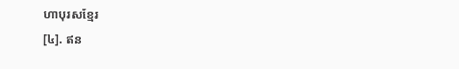ហាបុរសខ្មែរ
[៤]. ឥន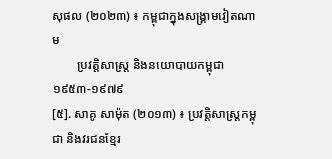សុផល (២០២៣) ៖ កម្ពុជាក្នុងសង្រ្គាមវៀតណាម
        ប្រវត្តិសាស្រ្ត និងនយោបាយកម្ពុជា ១៩៥៣-១៩៧៩
[៥]. សាគូ សាម៉ុត (២០១៣) ៖ ប្រវត្តិសាស្រ្តកម្ពុជា និងវរជនខ្មែរ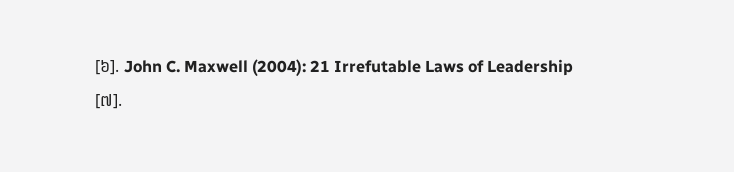[៦]. John C. Maxwell (2004): 21 Irrefutable Laws of Leadership
[៧].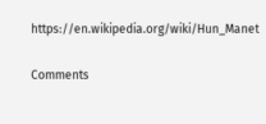https://en.wikipedia.org/wiki/Hun_Manet

Comments